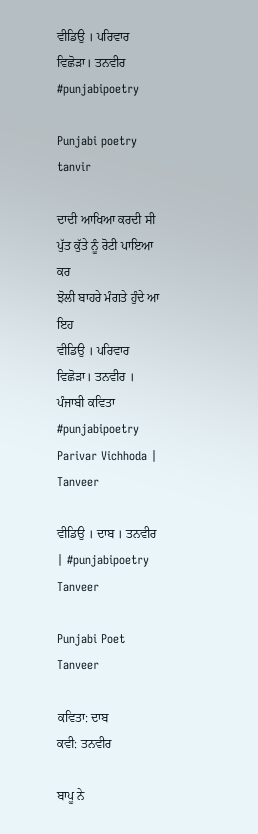ਵੀਡਿਉ । ਪਰਿਵਾਰ ਵਿਛੋੜਾ। ਤਨਵੀਰ #punjabipoetry

Punjabi poetry tanvir

ਦਾਦੀ ਆਖਿਆ ਕਰਦੀ ਸੀ
ਪੁੱਤ ਕੁੱਤੇ ਨੂੰ ਰੋਟੀ ਪਾਇਆ ਕਰ
ਝੋਲੀ ਬਾਹਰੇ ਮੰਗਤੇ ਹੁੰਦੇ ਆ ਇਹ
ਵੀਡਿਉ । ਪਰਿਵਾਰ ਵਿਛੋੜਾ। ਤਨਵੀਰ । ਪੰਜਾਬੀ ਕਵਿਤਾ #punjabipoetry Parivar Vichhoda | Tanveer

ਵੀਡਿਉ । ਦਾਬ । ਤਨਵੀਰ | #punjabipoetry Tanveer

Punjabi Poet Tanveer

ਕਵਿਤਾ: ਦਾਬ
ਕਵੀ: ਤਨਵੀਰ

ਬਾਪੂ ਨੇ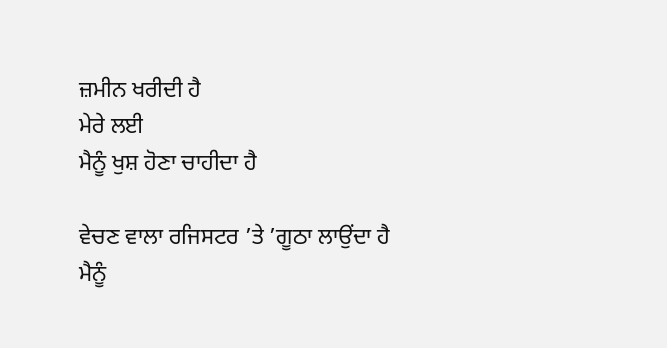ਜ਼ਮੀਨ ਖਰੀਦੀ ਹੈ
ਮੇਰੇ ਲਈ
ਮੈਨੂੰ ਖੁਸ਼ ਹੋਣਾ ਚਾਹੀਦਾ ਹੈ

ਵੇਚਣ ਵਾਲਾ ਰਜਿਸਟਰ ’ਤੇ ’ਗੂਠਾ ਲਾਉਂਦਾ ਹੈ
ਮੈਨੂੰ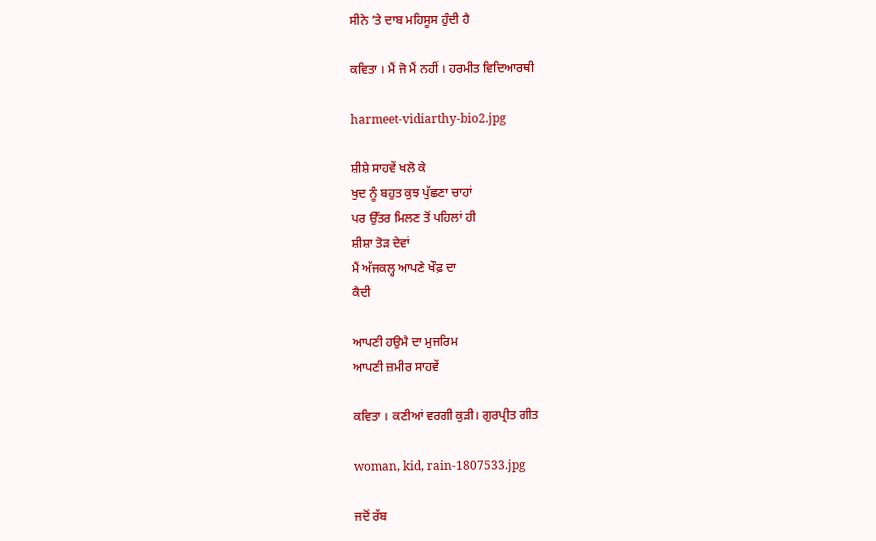ਸੀਨੇ ’ਤੇ ਦਾਬ ਮਹਿਸੂਸ ਹੁੰਦੀ ਹੈ

ਕਵਿਤਾ । ਮੈਂ ਜੋ ਮੈਂ ਨਹੀਂ । ਹਰਮੀਤ ਵਿਦਿਆਰਥੀ

harmeet-vidiarthy-bio2.jpg

ਸ਼ੀਸ਼ੇ ਸਾਹਵੇਂ ਖਲੋ ਕੇ
ਖੁਦ ਨੂੰ ਬਹੁਤ ਕੁਝ ਪੁੱਛਣਾ ਚਾਹਾਂ
ਪਰ ਉੱਤਰ ਮਿਲਣ ਤੋਂ ਪਹਿਲਾਂ ਹੀ
ਸ਼ੀਸ਼ਾ ਤੋੜ ਦੇਵਾਂ
ਮੈਂ ਅੱਜਕਲ੍ਹ ਆਪਣੇ ਖੌਫ਼ ਦਾ
ਕੈਦੀ

ਆਪਣੀ ਹਉਮੈ ਦਾ ਮੁਜਰਿਮ
ਆਪਣੀ ਜ਼ਮੀਰ ਸਾਹਵੇਂ

ਕਵਿਤਾ । ਕਣੀਆਂ ਵਰਗੀ ਕੁੜੀ। ਗੁਰਪ੍ਰੀਤ ਗੀਤ

woman, kid, rain-1807533.jpg

ਜਦੋਂ ਰੱਬ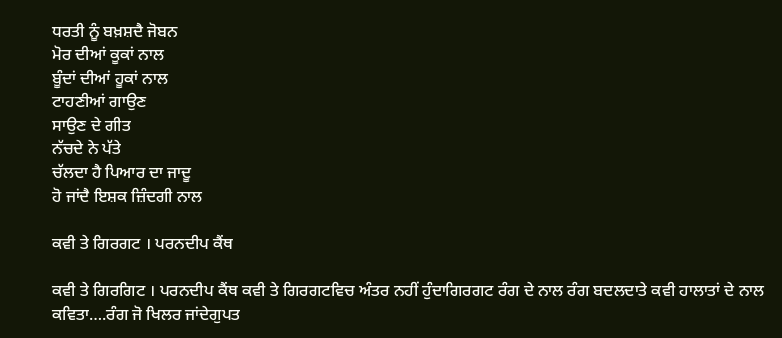ਧਰਤੀ ਨੂੰ ਬਖ਼ਸ਼ਦੈ ਜੋਬਨ
ਮੋਰ ਦੀਆਂ ਕੂਕਾਂ ਨਾਲ
ਬੂੰਦਾਂ ਦੀਆਂ ਹੂਕਾਂ ਨਾਲ
ਟਾਹਣੀਆਂ ਗਾਉਣ
ਸਾਉਣ ਦੇ ਗੀਤ
ਨੱਚਦੇ ਨੇ ਪੱਤੇ
ਚੱਲਦਾ ਹੈ ਪਿਆਰ ਦਾ ਜਾਦੂ
ਹੋ ਜਾਂਦੈ ਇਸ਼ਕ ਜ਼ਿੰਦਗੀ ਨਾਲ

ਕਵੀ ਤੇ ਗਿਰਗਟ । ਪਰਨਦੀਪ ਕੈਂਥ

ਕਵੀ ਤੇ ਗਿਰਗਿਟ । ਪਰਨਦੀਪ ਕੈਂਥ ਕਵੀ ਤੇ ਗਿਰਗਟਵਿਚ ਅੰਤਰ ਨਹੀਂ ਹੁੰਦਾਗਿਰਗਟ ਰੰਗ ਦੇ ਨਾਲ ਰੰਗ ਬਦਲਦਾਤੇ ਕਵੀ ਹਾਲਾਤਾਂ ਦੇ ਨਾਲ ਕਵਿਤਾ….ਰੰਗ ਜੋ ਖਿਲਰ ਜਾਂਦੇਗੁਪਤ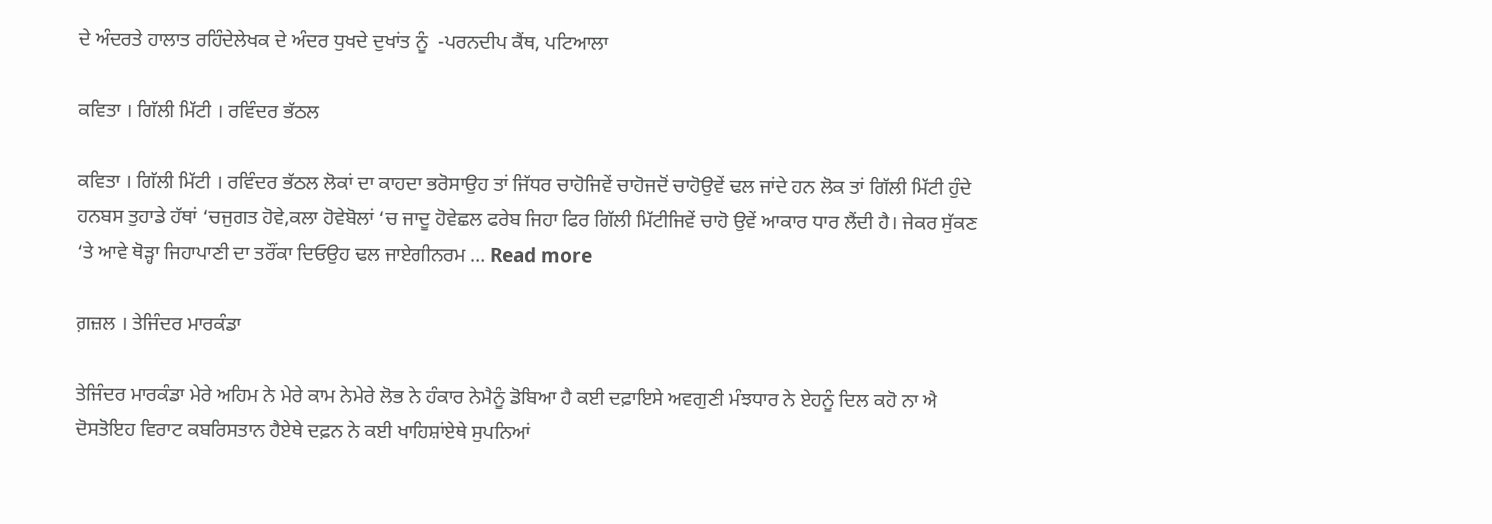ਦੇ ਅੰਦਰਤੇ ਹਾਲਾਤ ਰਹਿੰਦੇਲੇਖਕ ਦੇ ਅੰਦਰ ਧੁਖਦੇ ਦੁਖਾਂਤ ਨੂੰ  -ਪਰਨਦੀਪ ਕੈਂਥ, ਪਟਿਆਲਾ

ਕਵਿਤਾ । ਗਿੱਲੀ ਮਿੱਟੀ । ਰਵਿੰਦਰ ਭੱਠਲ

ਕਵਿਤਾ । ਗਿੱਲੀ ਮਿੱਟੀ । ਰਵਿੰਦਰ ਭੱਠਲ ਲੋਕਾਂ ਦਾ ਕਾਹਦਾ ਭਰੋਸਾਉਹ ਤਾਂ ਜਿੱਧਰ ਚਾਹੋਜਿਵੇਂ ਚਾਹੋਜਦੋਂ ਚਾਹੋਉਵੇਂ ਢਲ ਜਾਂਦੇ ਹਨ ਲੋਕ ਤਾਂ ਗਿੱਲੀ ਮਿੱਟੀ ਹੁੰਦੇ ਹਨਬਸ ਤੁਹਾਡੇ ਹੱਥਾਂ ‘ਚਜੁਗਤ ਹੋਵੇ,ਕਲਾ ਹੋਵੇਬੋਲਾਂ ‘ਚ ਜਾਦੂ ਹੋਵੇਛਲ ਫਰੇਬ ਜਿਹਾ ਫਿਰ ਗਿੱਲੀ ਮਿੱਟੀਜਿਵੇਂ ਚਾਹੋ ਉਵੇਂ ਆਕਾਰ ਧਾਰ ਲੈਂਦੀ ਹੈ। ਜੇਕਰ ਸੁੱਕਣ ‘ਤੇ ਆਵੇ ਥੋੜ੍ਹਾ ਜਿਹਾਪਾਣੀ ਦਾ ਤਰੌਂਕਾ ਦਿਓਉਹ ਢਲ ਜਾਏਗੀਨਰਮ … Read more

ਗ਼ਜ਼ਲ । ਤੇਜਿੰਦਰ ਮਾਰਕੰਡਾ

ਤੇਜਿੰਦਰ ਮਾਰਕੰਡਾ ਮੇਰੇ ਅਹਿਮ ਨੇ ਮੇਰੇ ਕਾਮ ਨੇਮੇਰੇ ਲੋਭ ਨੇ ਹੰਕਾਰ ਨੇਮੈਨੂੰ ਡੋਬਿਆ ਹੈ ਕਈ ਦਫ਼ਾਇਸੇ ਅਵਗੁਣੀ ਮੰਝਧਾਰ ਨੇ ਏਹਨੂੰ ਦਿਲ ਕਹੋ ਨਾ ਐ ਦੋਸਤੋਇਹ ਵਿਰਾਟ ਕਬਰਿਸਤਾਨ ਹੈਏਥੇ ਦਫ਼ਨ ਨੇ ਕਈ ਖਾਹਿਸ਼ਾਂਏਥੇ ਸੁਪਨਿਆਂ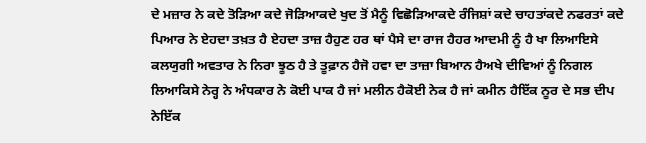ਦੇ ਮਜ਼ਾਰ ਨੇ ਕਦੇ ਤੋੜਿਆ ਕਦੇ ਜੋੜਿਆਕਦੇ ਖੁਦ ਤੋਂ ਮੈਨੂੰ ਵਿਛੋੜਿਆਕਦੇ ਰੰਜਿਸ਼ਾਂ ਕਦੇ ਚਾਹਤਾਂਕਦੇ ਨਫਰਤਾਂ ਕਦੇ ਪਿਆਰ ਨੇ ਏਹਦਾ ਤਖ਼ਤ ਹੈ ਏਹਦਾ ਤਾਜ਼ ਹੈਹੁਣ ਹਰ ਥਾਂ ਪੈਸੇ ਦਾ ਰਾਜ ਹੈਹਰ ਆਦਮੀ ਨੂੰ ਹੈ ਖਾ ਲਿਆਇਸੇ ਕਲਯੁਗੀ ਅਵਤਾਰ ਨੇ ਨਿਰਾ ਝੂਠ ਹੈ ਤੇ ਤੂਫ਼ਾਨ ਹੈਜੋ ਹਵਾ ਦਾ ਤਾਜ਼ਾ ਬਿਆਨ ਹੈਅਖੇ ਦੀਵਿਆਂ ਨੂੰ ਨਿਗਲ ਲਿਆਕਿਸੇ ਨੇਰ੍ਹ ਨੇ ਅੰਧਕਾਰ ਨੇ ਕੋਈ ਪਾਕ ਹੈ ਜਾਂ ਮਲੀਨ ਹੈਕੋਈ ਨੇਕ ਹੈ ਜਾਂ ਕਮੀਨ ਹੈਇੱਕ ਨੂਰ ਦੇ ਸਭ ਦੀਪ ਨੇਇੱਕ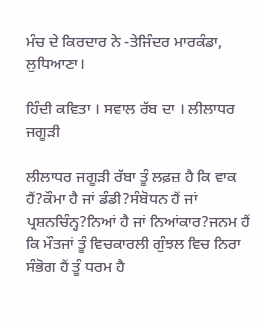ਮੰਚ ਦੇ ਕਿਰਦਾਰ ਨੇ -ਤੇਜਿੰਦਰ ਮਾਰਕੰਡਾ, ਲੁਧਿਆਣਾ।

ਹਿੰਦੀ ਕਵਿਤਾ । ਸਵਾਲ ਰੱਬ ਦਾ । ਲੀਲਾਧਰ ਜਗੂੜੀ

ਲੀਲਾਧਰ ਜਗੂੜੀ ਰੱਬਾ ਤੂੰ ਲਫ਼ਜ਼ ਹੈ ਕਿ ਵਾਕ ਹੈਂ?ਕੌਮਾ ਹੈ ਜਾਂ ਡੰਡੀ?ਸੰਬੋਧਨ ਹੈਂ ਜਾਂ ਪ੍ਰਸ਼ਨਚਿੰਨ੍ਹ?ਨਿਆਂ ਹੈ ਜਾਂ ਨਿਆਂਕਾਰ?ਜਨਮ ਹੈਂ ਕਿ ਮੌਤਜਾਂ ਤੂੰ ਵਿਚਕਾਰਲੀ ਗੁੰਝਲ ਵਿਚ ਨਿਰਾ ਸੰਭੋਗ ਹੈਂ ਤੂੰ ਧਰਮ ਹੈ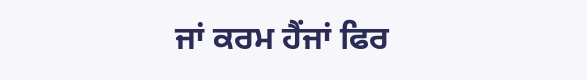ਜਾਂ ਕਰਮ ਹੈਂਜਾਂ ਫਿਰ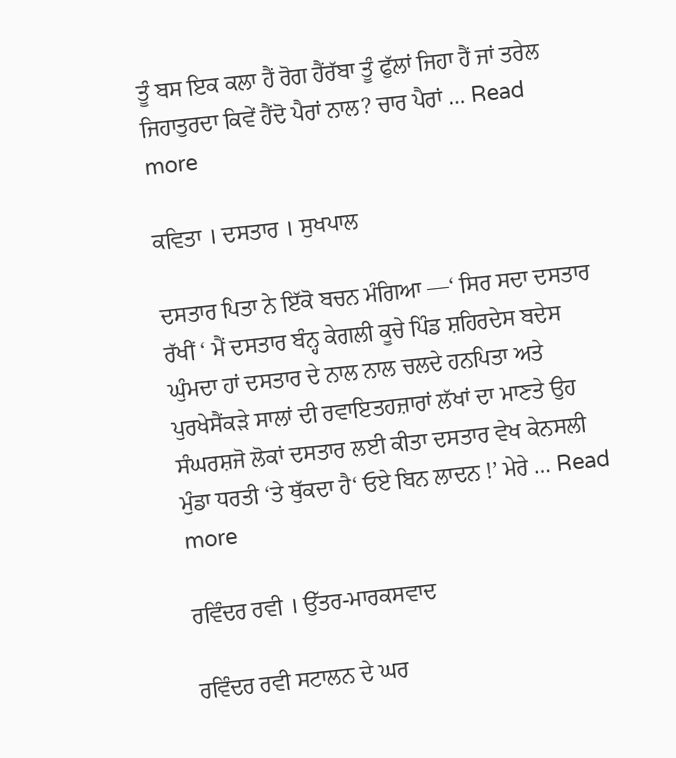ਤੂੰ ਬਸ ਇਕ ਕਲਾ ਹੈਂ ਰੋਗ ਹੈਂਰੱਬਾ ਤੂੰ ਫੁੱਲਾਂ ਜਿਹਾ ਹੈਂ ਜਾਂ ਤਰੇਲ ਜਿਹਾਤੁਰਦਾ ਕਿਵੇਂ ਹੈਂਦੋ ਪੈਰਾਂ ਨਾਲ? ਚਾਰ ਪੈਰਾਂ … Read more

ਕਵਿਤਾ । ਦਸਤਾਰ । ਸੁਖਪਾਲ

ਦਸਤਾਰ ਪਿਤਾ ਨੇ ਇੱਕੋ ਬਚਨ ਮੰਗਿਆ —‘ ਸਿਰ ਸਦਾ ਦਸਤਾਰ ਰੱਖੀਂ ‘ ਮੈਂ ਦਸਤਾਰ ਬੰਨ੍ਹ ਕੇਗਲੀ ਕੂਚੇ ਪਿੰਡ ਸ਼ਹਿਰਦੇਸ ਬਦੇਸ ਘੁੰਮਦਾ ਹਾਂ ਦਸਤਾਰ ਦੇ ਨਾਲ ਨਾਲ ਚਲਦੇ ਹਨਪਿਤਾ ਅਤੇ ਪੁਰਖੇਸੈਂਕੜੇ ਸਾਲਾਂ ਦੀ ਰਵਾਇਤਹਜ਼ਾਰਾਂ ਲੱਖਾਂ ਦਾ ਮਾਣਤੇ ਉਹ ਸੰਘਰਸ਼ਜੋ ਲੋਕਾਂ ਦਸਤਾਰ ਲਈ ਕੀਤਾ ਦਸਤਾਰ ਵੇਖ ਕੇਨਸਲੀ ਮੁੰਡਾ ਧਰਤੀ ‘ਤੇ ਥੁੱਕਦਾ ਹੈ‘ ਓਏ ਬਿਨ ਲਾਦਨ !’ ਮੇਰੇ … Read more

ਰਵਿੰਦਰ ਰਵੀ । ਉੱਤਰ-ਮਾਰਕਸਵਾਦ

ਰਵਿੰਦਰ ਰਵੀ ਸਟਾਲਨ ਦੇ ਘਰ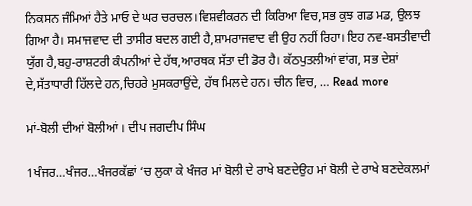ਨਿਕਸਨ ਜੰਮਿਆਂ ਹੈਤੇ ਮਾਓ ਦੇ ਘਰ ਚਰਚਲ।ਵਿਸ਼ਵੀਕਰਨ ਦੀ ਕਿਰਿਆ ਵਿਚ,ਸਭ ਕੁਝ ਗਡ ਮਡ, ਉਲਝ ਗਿਆ ਹੈ। ਸਮਾਜਵਾਦ ਦੀ ਤਾਸੀਰ ਬਦਲ ਗਈ ਹੈ,ਸ਼ਾਮਰਾਜਵਾਦ ਵੀ ਉਹ ਨਹੀਂ ਰਿਹਾ। ਇਹ ਨਵ-ਬਸਤੀਵਾਦੀ ਯੁੱਗ ਹੈ,ਬਹੁ-ਰਾਸ਼ਟਰੀ ਕੰਪਨੀਆਂ ਦੇ ਹੱਥ,ਆਰਥਕ ਸੱਤਾ ਦੀ ਡੋਰ ਹੈ। ਕੱਠਪੁਤਲੀਆਂ ਵਾਂਗ, ਸਭ ਦੇਸ਼ਾਂ ਦੇ,ਸੱਤਾਧਾਰੀ ਹਿੱਲਦੇ ਹਨ,ਚਿਹਰੇ ਮੁਸਕਰਾਉਂਦੇ, ਹੱਥ ਮਿਲਦੇ ਹਨ। ਚੀਨ ਵਿਚ, … Read more

ਮਾਂ-ਬੋਲੀ ਦੀਆਂ ਬੋਲੀਆਂ । ਦੀਪ ਜਗਦੀਪ ਸਿੰਘ

1ਖੰਜਰ…ਖੰਜਰ…ਖੰਜਰਕੱਛਾਂ ‘ਚ ਲੁਕਾ ਕੇ ਖੰਜਰ ਮਾਂ ਬੋਲੀ ਦੇ ਰਾਖੇ ਬਣਦੇਉਹ ਮਾਂ ਬੋਲੀ ਦੇ ਰਾਖੇ ਬਣਦੇਕਲਮਾਂ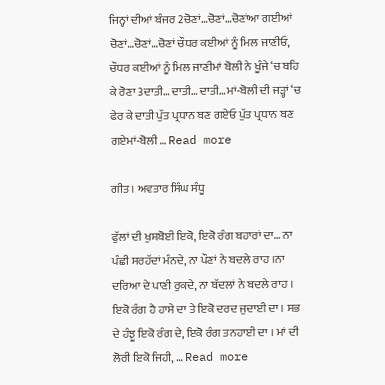ਜਿਨ੍ਹਾਂ ਦੀਆਂ ਬੰਜਰ 2ਚੋਣਾਂ…ਚੋਣਾਂ…ਚੋਣਾਂਆ ਗਈਆਂ ਚੋਣਾਂ…ਚੋਣਾਂ…ਚੋਣਾਂ ਚੌਧਰ ਕਈਆਂ ਨੂੰ ਮਿਲ ਜਾਣੀਓ, ਚੌਧਰ ਕਈਆਂ ਨੂੰ ਮਿਲ ਜਾਣੀਮਾਂ ਬੋਲੀ ਨੇ ਖੂੰਜੇ ‘ਚ ਬਹਿ ਕੇ ਰੋਣਾ 3ਦਾਤੀ… ਦਾਤੀ… ਦਾਤੀ…ਮਾਂ-ਬੋਲੀ ਦੀ ਜੜ੍ਹਾਂ ‘ਚ ਫੇਰ ਕੇ ਦਾਤੀ ਪੁੱਤ ਪ੍ਰਧਾਨ ਬਣ ਗਏਓ ਪੁੱਤ ਪ੍ਰਧਾਨ ਬਣ ਗਏਮਾਂ-ਬੋਲੀ … Read more

ਗੀਤ । ਅਵਤਾਰ ਸਿੰਘ ਸੰਧੂ

ਫੁੱਲਾਂ ਦੀ ਖੁਸ਼ਬੋਈ ਇਕੋ, ਇਕੋ ਰੰਗ ਬਹਾਰਾਂ ਦਾ… ਨਾ ਪੰਛੀ ਸਰਹੱਦਾਂ ਮੰਨਦੇ, ਨਾ ਪੌਣਾਂ ਨੇ ਬਦਲੇ ਰਾਹ ।ਨਾ ਦਰਿਆ ਦੇ ਪਾਣੀ ਰੁਕਦੇ, ਨਾ ਬੱਦਲਾਂ ਨੇ ਬਦਲੇ ਰਾਹ । ਇਕੋ ਰੰਗ ਹੈ ਹਾਸੇ ਦਾ ਤੇ ਇਕੋ ਦਰਦ ਜੁਦਾਈ ਦਾ । ਸਭ ਦੇ ਹੰਝੂ ਇਕੋ ਰੰਗ ਦੇ, ਇਕੋ ਰੰਗ ਤਨਹਾਈ ਦਾ । ਮਾਂ ਦੀ ਲੋਰੀ ਇਕੋ ਜਿਹੀ, … Read more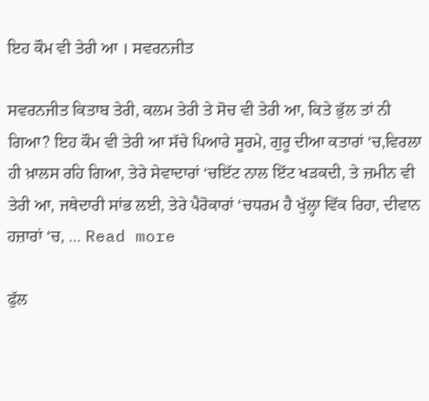ਇਹ ਕੌਮ ਵੀ ਤੇਰੀ ਆ । ਸਵਰਨਜੀਤ

ਸਵਰਨਜੀਤ ਕਿਤਾਬ ਤੇਰੀ, ਕਲਮ ਤੇਰੀ ਤੇ ਸੋਚ ਵੀ ਤੇਰੀ ਆ, ਕਿਤੇ ਭੁੱਲ ਤਾਂ ਨੀ ਗਿਆ? ਇਹ ਕੌਮ ਵੀ ਤੇਰੀ ਆ ਸੱਚੇ ਪਿਆਰੇ ਸੂਰਮੇ, ਗੁਰੂ ਦੀਆ ਕਤਾਰਾਂ ‘ਚ,ਵਿਰਲਾ ਹੀ ਖ਼ਾਲਸ ਰਹਿ ਗਿਆ, ਤੇਰੇ ਸੇਵਾਦਾਰਾਂ ‘ਚਇੱਟ ਨਾਲ ਇੱਟ ਖੜਕਦੀ, ਤੇ ਜ਼ਮੀਨ ਵੀ ਤੇਰੀ ਆ, ਜਥੇਦਾਰੀ ਸਾਂਭ ਲਈ, ਤੇਰੇ ਪੈਰੋਕਾਰਾਂ ‘ਚਧਰਮ ਹੈ ਖੁੱਲ੍ਹਾ ਵਿੱਕ ਰਿਹਾ, ਦੀਵਾਨ ਹਜ਼ਾਰਾਂ ‘ਚ, … Read more

ਫੁੱਲ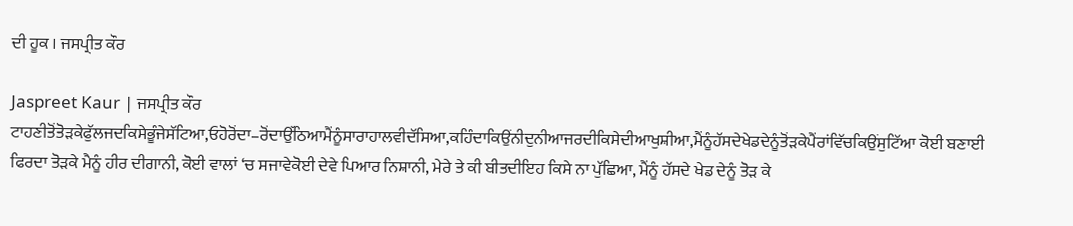ਦੀ ਹੂਕ । ਜਸਪ੍ਰੀਤ ਕੌਰ

Jaspreet Kaur | ਜਸਪ੍ਰੀਤ ਕੌਰ ਟਾਹਣੀਤੋਂਤੋੜਕੇਫੁੱਲਜਦਕਿਸੇਭੂੰਜੇਸੱਟਿਆ,ਓਹੋਰੋਂਦਾ–ਰੋਂਦਾਉੱਠਿਆਮੈਂਨੂੰਸਾਰਾਹਾਲਵੀਦੱਸਿਆ,ਕਹਿੰਦਾਕਿਉਂਨੀਦੁਨੀਆਜਰਦੀਕਿਸੇਦੀਆਖੁਸ਼ੀਆ,ਮੈਂਨੂੰਹੱਸਦੇਖੇਡਦੇਨੂੰਤੋਂੜਕੇਪੈਂਰਾਂਵਿੱਚਕਿਉਂਸੁਟਿੱਆ ਕੋਈ ਬਣਾਈ ਫਿਰਦਾ ਤੋੜਕੇ ਮੈਨੂੰ ਹੀਰ ਦੀਗਾਨੀ, ਕੋਈ ਵਾਲਾਂ ‘ਚ ਸਜਾਵੇਕੋਈ ਦੇਵੇ ਪਿਆਰ ਨਿਸ਼ਾਨੀ, ਮੇਰੇ ਤੇ ਕੀ ਬੀਤਦੀਇਹ ਕਿਸੇ ਨਾ ਪੁੱਛਿਆ, ਮੈਂਨੂੰ ਹੱਸਦੇ ਖੇਡ ਦੇਨੂੰ ਤੋੜ ਕੇ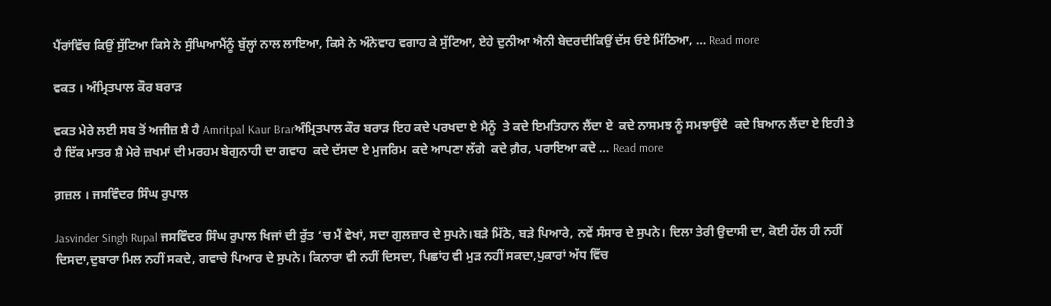ਪੈਂਰਾਂਵਿੱਚ ਕਿਉਂ ਸੁੱਟਿਆ ਕਿਸੇ ਨੇ ਸੁੰਘਿਆਮੈਂਨੂੰ ਬੁੱਲ੍ਹਾਂ ਨਾਲ ਲਾਇਆ, ਕਿਸੇ ਨੇ ਅੰਨੇਵਾਹ ਵਗਾਹ ਕੇ ਸੁੱਟਿਆ, ਏਹੇ ਦੁਨੀਆ ਐਨੀ ਬੇਦਰਦੀਕਿਉਂ ਦੱਸ ਓਏ ਮਿੱਠਿਆ, … Read more

ਵਕਤ । ਅੰਮ੍ਰਿਤਪਾਲ ਕੌਰ ਬਰਾੜ

ਵਕਤ ਮੇਰੇ ਲਈ ਸਬ ਤੋਂ ਅਜੀਜ਼ ਸ਼ੈ ਹੈ Amritpal Kaur Brarਅੰਮ੍ਰਿਤਪਾਲ ਕੌਰ ਬਰਾੜ ਇਹ ਕਦੇ ਪਰਖਦਾ ਏ ਮੈਨੂੰ  ਤੇ ਕਦੇ ਇਮਤਿਹਾਨ ਲੈਂਦਾ ਏ  ਕਦੇ ਨਾਸਮਝ ਨੂੰ ਸਮਝਾਉਂਦੈ  ਕਦੇ ਬਿਆਨ ਲੈਂਦਾ ਏ ਇਹੀ ਤੇ ਹੈ ਇੱਕ ਮਾਤਰ ਸ਼ੈ ਮੇਰੇ ਜ਼ਖਮਾਂ ਦੀ ਮਰਹਮ ਬੇਗੁਨਾਹੀ ਦਾ ਗਵਾਹ  ਕਦੇ ਦੱਸਦਾ ਏ ਮੁਜਰਿਮ  ਕਦੇ ਆਪਣਾ ਲੱਗੇ  ਕਦੇ ਗ਼ੈਰ, ਪਰਾਇਆ ਕਦੇ … Read more

ਗ਼ਜ਼ਲ । ਜਸਵਿੰਦਰ ਸਿੰਘ ਰੁਪਾਲ

Jasvinder Singh Rupal ਜਸਵਿੰਦਰ ਸਿੰਘ ਰੁਪਾਲ ਖਿਜਾਂ ਦੀ ਰੁੱਤ ‘ਚ ਮੈਂ ਵੇਖਾਂ, ਸਦਾ ਗੁਲਜ਼ਾਰ ਦੇ ਸੁਪਨੇ।ਬੜੇ ਮਿੱਠੇ, ਬੜੇ ਪਿਆਰੇ, ਨਵੇਂ ਸੰਸਾਰ ਦੇ ਸੁਪਨੇ। ਦਿਲਾ ਤੇਰੀ ਉਦਾਸੀ ਦਾ, ਕੋਈ ਹੱਲ ਹੀ ਨਹੀਂ ਦਿਸਦਾ,ਦੁਬਾਰਾ ਮਿਲ ਨਹੀਂ ਸਕਦੇ, ਗਵਾਚੇ ਪਿਆਰ ਦੇ ਸੁਪਨੇ। ਕਿਨਾਰਾ ਵੀ ਨਹੀਂ ਦਿਸਦਾ, ਪਿਛਾਂਹ ਵੀ ਮੁੜ ਨਹੀਂ ਸਕਦਾ,ਪੁਕਾਰਾਂ ਅੱਧ ਵਿੱਚ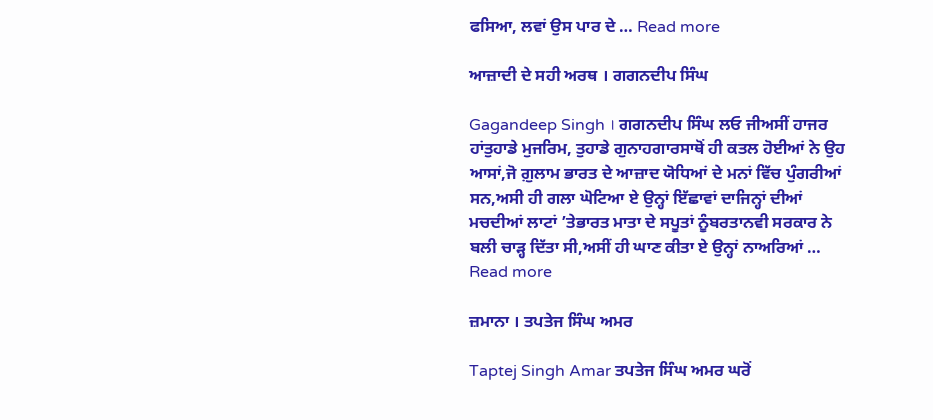ਫਸਿਆ, ਲਵਾਂ ਉਸ ਪਾਰ ਦੇ … Read more

ਆਜ਼ਾਦੀ ਦੇ ਸਹੀ ਅਰਥ । ਗਗਨਦੀਪ ਸਿੰਘ

Gagandeep Singh । ਗਗਨਦੀਪ ਸਿੰਘ ਲਓ ਜੀਅਸੀਂ ਹਾਜਰ ਹਾਂਤੁਹਾਡੇ ਮੁਜਰਿਮ, ਤੁਹਾਡੇ ਗੁਨਾਹਗਾਰਸਾਥੋਂ ਹੀ ਕਤਲ ਹੋਈਆਂ ਨੇ ਉਹ ਆਸਾਂ,ਜੋ ਗ਼ੁਲਾਮ ਭਾਰਤ ਦੇ ਆਜ਼ਾਦ ਯੋਧਿਆਂ ਦੇ ਮਨਾਂ ਵਿੱਚ ਪੁੰਗਰੀਆਂ ਸਨ,ਅਸੀ ਹੀ ਗਲਾ ਘੋਟਿਆ ਏ ਉਨ੍ਹਾਂ ਇੱਛਾਵਾਂ ਦਾਜਿਨ੍ਹਾਂ ਦੀਆਂ ਮਚਦੀਆਂ ਲਾਟਾਂ ’ਤੇਭਾਰਤ ਮਾਤਾ ਦੇ ਸਪੂਤਾਂ ਨੂੰਬਰਤਾਨਵੀ ਸਰਕਾਰ ਨੇ ਬਲੀ ਚਾੜ੍ਹ ਦਿੱਤਾ ਸੀ,ਅਸੀਂ ਹੀ ਘਾਣ ਕੀਤਾ ਏ ਉਨ੍ਹਾਂ ਨਾਅਰਿਆਂ … Read more

ਜ਼ਮਾਨਾ । ਤਪਤੇਜ ਸਿੰਘ ਅਮਰ

Taptej Singh Amar ਤਪਤੇਜ ਸਿੰਘ ਅਮਰ ਘਰੋਂ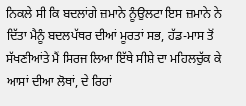ਨਿਕਲੇ ਸੀ ਕਿ ਬਦਲਾਂਗੇ ਜ਼ਮਾਨੇ ਨੂੰਉਲਟਾ ਇਸ ਜ਼ਮਾਨੇ ਨੇ ਦਿੱਤਾ ਮੈਨੂੰ ਬਦਲਪੱਥਰ ਦੀਆਂ ਮੂਰਤਾਂ ਸਭ, ਹੱਡ-ਮਾਸ ਤੋਂ ਸੱਖਣੀਆਂਤੇ ਮੈਂ ਸਿਰਜ ਲਿਆ ਇੱਥੇ ਸੀਸ਼ੇ ਦਾ ਮਹਿਲਚੁੱਕ ਕੇ ਆਸਾਂ ਦੀਆ ਲੋਥਾਂ, ਦੇ ਰਿਹਾਂ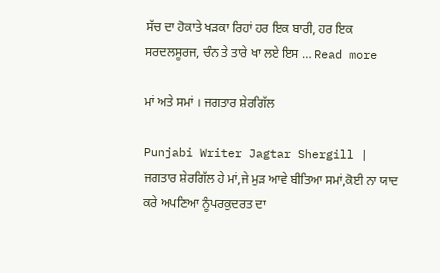ਸੱਚ ਦਾ ਹੋਕਾਤੇ ਖੜਕਾ ਰਿਹਾਂ ਹਰ ਇਕ ਬਾਰੀ, ਹਰ ਇਕ ਸਰਦਲਸੂਰਜ, ਚੰਨ ਤੇ ਤਾਰੇ ਖਾ ਲਏ ਇਸ … Read more

ਮਾਂ ਅਤੇ ਸਮਾਂ । ਜਗਤਾਰ ਸ਼ੇਰਗਿੱਲ

Punjabi Writer Jagtar Shergill | ਜਗਤਾਰ ਸ਼ੇਰਗਿੱਲ ਹੇ ਮਾਂ,ਜੇ ਮੁੜ ਆਵੇ ਬੀਤਿਆ ਸਮਾਂ,ਕੋਈ ਨਾ ਯਾਦ ਕਰੇ ਅਪਣਿਆ ਨੂੰਪਰਕੁਦਰਤ ਦਾ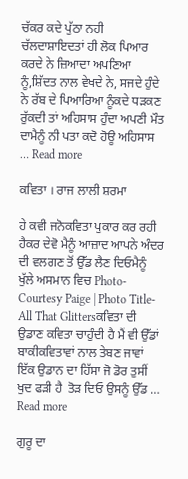ਚੱਕਰ ਕਦੇ ਪੁੱਠਾ ਨਹੀ ਚੱਲਦਾਸ਼ਾਇਦਤਾਂ ਹੀ ਲੋਕ ਪਿਆਰ ਕਰਦੇ ਨੇ ਜ਼ਿਆਦਾ ਅਪਣਿਆ ਨੂੰ,ਸ਼ਿੱਦਤ ਨਾਲ ਵੇਖਦੇ ਨੇ, ਸਜਦੇ ਹੁੰਦੇ ਨੇ ਰੱਬ ਦੇ ਪਿਆਰਿਆ ਨੂੰਕਦੇ ਧੜਕਣ ਰੁੱਕਦੀ ਤਾਂ ਅਹਿਸਾਸ ਹੁੰਦਾ ਅਪਣੀ ਮੌਤ ਦਾਮੈਨੂੰ ਨੀ ਪਤਾ ਕਦੋ ਹੋਊ ਅਹਿਸਾਸ … Read more

ਕਵਿਤਾ । ਰਾਜ ਲਾਲੀ ਸ਼ਰਮਾ

ਹੇ ਕਵੀ ਜਨੋਕਵਿਤਾ ਪੁਕਾਰ ਕਰ ਰਹੀ ਹੈਕਰ ਦੇਵੋ ਮੈਨੂੰ ਆਜ਼ਾਦ ਆਪਨੇ ਅੰਦਰ ਦੀ ਵਲਗਣ ਤੋਂ ਉੱਡ ਲੈਣ ਦਿਓਮੈਨੂੰ ਖੁੱਲੇ ਅਸਮਾਨ ਵਿਚ Photo- Courtesy Paige | Photo Title- All That Glittersਕਵਿਤਾ ਦੀ ਉਡਾਣ ਕਵਿਤਾ ਚਾਹੁੰਦੀ ਹੈ ਮੈਂ ਵੀ ਉੱਡਾਂ ਬਾਕੀਕਵਿਤਾਵਾਂ ਨਾਲ ਤੇਬਣ ਜਾਵਾਂ ਇੱਕ ਉਡਾਨ ਦਾ ਹਿੱਸਾ ਜੋ ਡੋਰ ਤੁਸੀਂ ਖੁਦ ਫੜੀ ਹੈ  ਤੋੜ ਦਿਓ ਉਸਨੂੰ ਉੱਡ … Read more

ਗੁਰੂ ਦਾ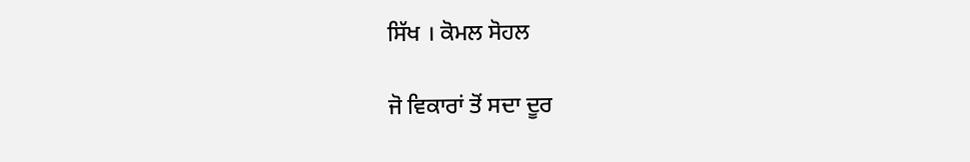ਸਿੱਖ । ਕੋਮਲ ਸੋਹਲ

ਜੋ ਵਿਕਾਰਾਂ ਤੋਂ ਸਦਾ ਦੂਰ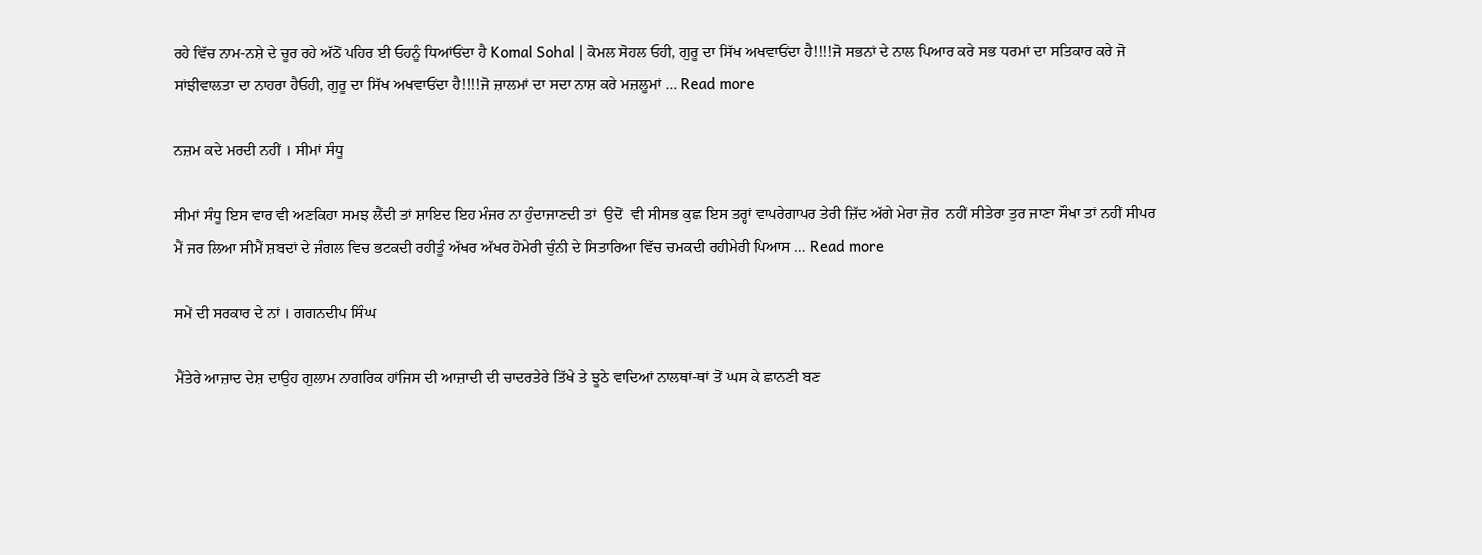ਰਹੇ ਵਿੱਚ ਨਾਮ-ਨਸ਼ੇ ਦੇ ਚੂਰ ਰਹੇ ਅੱਠੋਂ ਪਹਿਰ ਈ ਓਹਨੂੰ ਧਿਆਂਓਂਦਾ ਹੈ Komal Sohal | ਕੋਮਲ ਸੋਹਲ ਓਹੀ, ਗੁਰੂ ਦਾ ਸਿੱਖ ਅਖਵਾਓਂਦਾ ਹੈ!!!!ਜੋ ਸਭਨਾਂ ਦੇ ਨਾਲ ਪਿਆਰ ਕਰੇ ਸਭ ਧਰਮਾਂ ਦਾ ਸਤਿਕਾਰ ਕਰੇ ਜੋ ਸਾਂਝੀਵਾਲਤਾ ਦਾ ਨਾਹਰਾ ਹੈਓਹੀ, ਗੁਰੂ ਦਾ ਸਿੱਖ ਅਖਵਾਓਂਦਾ ਹੈ!!!!ਜੋ ਜ਼ਾਲਮਾਂ ਦਾ ਸਦਾ ਨਾਸ਼ ਕਰੇ ਮਜ਼ਲੂਮਾਂ … Read more

ਨਜ਼ਮ ਕਦੇ ਮਰਦੀ ਨਹੀਂ । ਸੀਮਾਂ ਸੰਧੂ

ਸੀਮਾਂ ਸੰਧੂ ਇਸ ਵਾਰ ਵੀ ਅਣਕਿਹਾ ਸਮਝ ਲੈਂਦੀ ਤਾਂ ਸ਼ਾਇਦ ਇਹ ਮੰਜਰ ਨਾ ਹੁੰਦਾਜਾਣਦੀ ਤਾਂ  ਉਦੋਂ  ਵੀ ਸੀਸਭ ਕੁਛ ਇਸ ਤਰ੍ਹਾਂ ਵਾਪਰੇਗਾਪਰ ਤੇਰੀ ਜ਼ਿੱਦ ਅੱਗੇ ਮੇਰਾ ਜ਼ੋਰ  ਨਹੀਂ ਸੀਤੇਰਾ ਤੁਰ ਜਾਣਾ ਸੌਖਾ ਤਾਂ ਨਹੀਂ ਸੀਪਰ ਮੈਂ ਜਰ ਲਿਆ ਸੀਮੈਂ ਸ਼ਬਦਾਂ ਦੇ ਜੰਗਲ ਵਿਚ ਭਟਕਦੀ ਰਹੀਤੂੰ ਅੱਖਰ ਅੱਖਰ ਹੋਮੇਰੀ ਚੁੰਨੀ ਦੇ ਸਿਤਾਰਿਆ ਵਿੱਚ ਚਮਕਦੀ ਰਹੀਮੇਰੀ ਪਿਆਸ … Read more

ਸਮੇਂ ਦੀ ਸਰਕਾਰ ਦੇ ਨਾਂ । ਗਗਨਦੀਪ ਸਿੰਘ

ਮੈਂਤੇਰੇ ਆਜ਼ਾਦ ਦੇਸ਼ ਦਾਉਹ ਗੁਲਾਮ ਨਾਗਰਿਕ ਹਾਂਜਿਸ ਦੀ ਆਜ਼ਾਦੀ ਦੀ ਚਾਦਰਤੇਰੇ ਤਿੱਖੇ ਤੇ ਝੂਠੇ ਵਾਦਿਆਂ ਨਾਲਥਾਂ-ਥਾਂ ਤੋਂ ਘਸ ਕੇ ਛਾਨਣੀ ਬਣ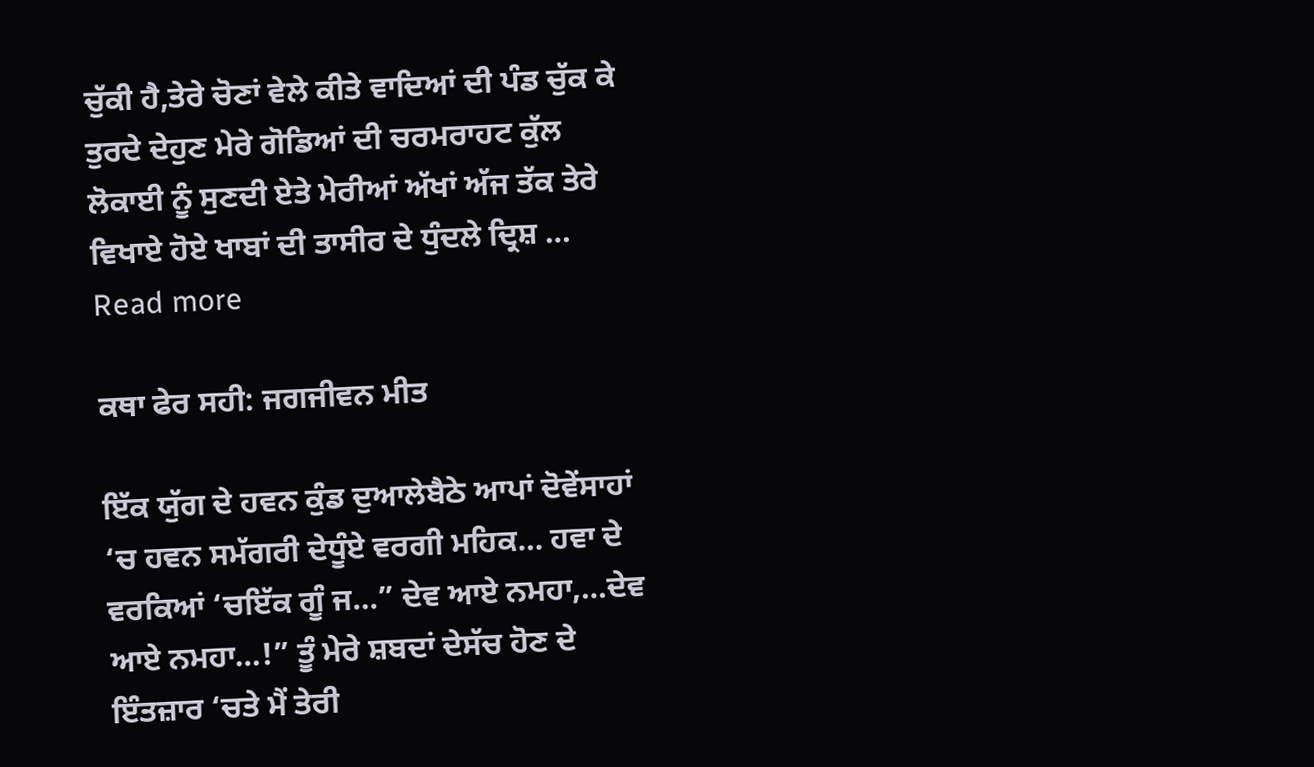ਚੁੱਕੀ ਹੈ,ਤੇਰੇ ਚੋਣਾਂ ਵੇਲੇ ਕੀਤੇ ਵਾਦਿਆਂ ਦੀ ਪੰਡ ਚੁੱਕ ਕੇ ਤੁਰਦੇ ਦੇਹੁਣ ਮੇਰੇ ਗੋਡਿਆਂ ਦੀ ਚਰਮਰਾਹਟ ਕੁੱਲ ਲੋਕਾਈ ਨੂੰ ਸੁਣਦੀ ਏਤੇ ਮੇਰੀਆਂ ਅੱਖਾਂ ਅੱਜ ਤੱਕ ਤੇਰੇ ਵਿਖਾਏ ਹੋਏ ਖਾਬਾਂ ਦੀ ਤਾਸੀਰ ਦੇ ਧੁੰਦਲੇ ਦ੍ਰਿਸ਼ … Read more

ਕਥਾ ਫੇਰ ਸਹੀ: ਜਗਜੀਵਨ ਮੀਤ

ਇੱਕ ਯੁੱਗ ਦੇ ਹਵਨ ਕੁੰਡ ਦੁਆਲੇਬੈਠੇ ਆਪਾਂ ਦੋਵੇਂਸਾਹਾਂ ‘ਚ ਹਵਨ ਸਮੱਗਰੀ ਦੇਧੂੰਏ ਵਰਗੀ ਮਹਿਕ… ਹਵਾ ਦੇ ਵਰਕਿਆਂ ‘ਚਇੱਕ ਗੂੰ ਜ…” ਦੇਵ ਆਏ ਨਮਹਾ,…ਦੇਵ ਆਏ ਨਮਹਾ…!” ਤੂੰ ਮੇਰੇ ਸ਼ਬਦਾਂ ਦੇਸੱਚ ਹੋਣ ਦੇ ਇੰਤਜ਼ਾਰ ‘ਚਤੇ ਮੈਂ ਤੇਰੀ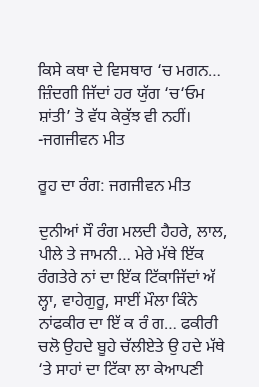ਕਿਸੇ ਕਥਾ ਦੇ ਵਿਸਥਾਰ ‘ਚ ਮਗਨ… ਜ਼ਿੰਦਗੀ ਜਿੱਦਾਂ ਹਰ ਯੁੱਗ ‘ਚ‘ਓਮ ਸ਼ਾਂਤੀ’ ਤੋ ਵੱਧ ਕੇਕੁੱਝ ਵੀ ਨਹੀਂ। -ਜਗਜੀਵਨ ਮੀਤ

ਰੂਹ ਦਾ ਰੰਗ: ਜਗਜੀਵਨ ਮੀਤ

ਦੁਨੀਆਂ ਸੌ ਰੰਗ ਮਲਦੀ ਹੈਹਰੇ, ਲਾਲ, ਪੀਲੇ ਤੇ ਜਾਮਨੀ… ਮੇਰੇ ਮੱਥੇ ਇੱਕ ਰੰਗਤੇਰੇ ਨਾਂ ਦਾ ਇੱਕ ਟਿੱਕਾਜਿੱਦਾਂ ਅੱ ਲ੍ਹਾ, ਵਾਹੇਗੁਰੂ, ਸਾਈਂ ਮੌਲਾ ਕਿੰਨੇ ਨਾਂਫਕੀਰ ਦਾ ਇੱ ਕ ਰੰ ਗ… ਫਕੀਰੀ ਚਲੋ ਉਹਦੇ ਬੂਹੇ ਚੱਲੀਏਤੇ ਉ ਹਦੇ ਮੱਥੇ ‘ਤੇ ਸਾਹਾਂ ਦਾ ਟਿੱਕਾ ਲਾ ਕੇਆਪਣੀ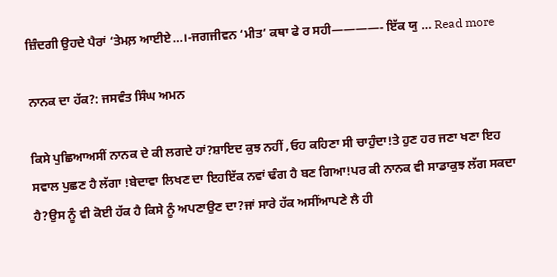ਜ਼ਿੰਦਗੀ ਉਹਦੇ ਪੈਰਾਂ ‘ਤੇਮਲ਼ ਆਈਏ…।-ਜਗਜੀਵਨ ‘ਮੀਤ’ ਕਥਾ ਫੇ ਰ ਸਹੀ————- ਇੱਕ ਯੁ … Read more

ਨਾਨਕ ਦਾ ਹੱਕ?: ਜਸਵੰਤ ਸਿੰਘ ਅਮਨ

ਕਿਸੇ ਪੁਛਿਆਅਸੀਂ ਨਾਨਕ ਦੇ ਕੀ ਲਗਦੇ ਹਾਂ?ਸ਼ਾਇਦ ਕੁਝ ਨਹੀਂ ,ਓਹ ਕਹਿਣਾ ਸੀ ਚਾਹੁੰਦਾ!ਤੇ ਹੁਣ ਹਰ ਜਣਾ ਖਣਾ ਇਹ ਸਵਾਲ ਪੁਛਣ ਹੈ ਲੱਗਾ !ਬੇਦਾਵਾ ਲਿਖਣ ਦਾ ਇਹਇੱਕ ਨਵਾਂ ਢੰਗ ਹੈ ਬਣ ਗਿਆ!ਪਰ ਕੀ ਨਾਨਕ ਵੀ ਸਾਡਾਕੁਝ ਲੱਗ ਸਕਦਾ ਹੈ?ਉਸ ਨੂੰ ਵੀ ਕੋਈ ਹੱਕ ਹੈ ਕਿਸੇ ਨੂੰ ਅਪਣਾਉਣ ਦਾ?ਜਾਂ ਸਾਰੇ ਹੱਕ ਅਸੀਂਆਪਣੇ ਲੈ ਹੀ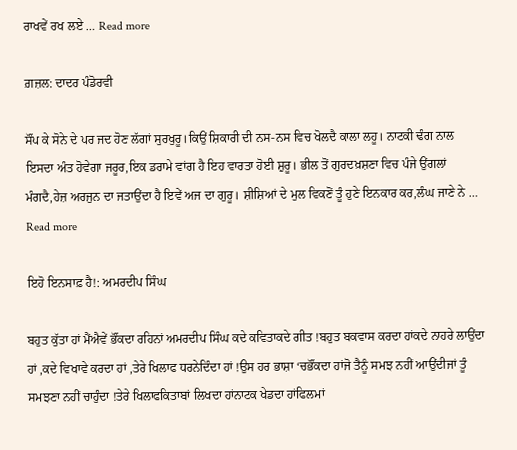ਰਾਖਵੇਂ ਰਖ ਲਏ … Read more

ਗ਼ਜ਼ਲ: ਦਾਦਰ ਪੰਡੋਰਵੀ

ਸੌਂਪ ਕੇ ਸੋਨੇ ਦੇ ਪਰ ਜਦ ਹੋਣ ਲੱਗਾਂ ਸੁਰਖੁਰੂ।ਕਿਉਂ ਸ਼ਿਕਾਰੀ ਦੀ ਨਸ-ਨਸ ਵਿਚ ਖੋਲਦੈ ਕਾਲਾ ਲਹੂ। ਨਾਟਕੀ ਢੰਗ ਨਾਲ ਇਸਦਾ ਅੰਤ ਹੋਵੇਗਾ ਜਰੂਰ,ਇਕ ਡਰਾਮੇ ਵਾਂਗ ਹੈ ਇਹ ਵਾਰਤਾ ਹੋਈ ਸ਼ੁਰੂ। ਭੀਲ ਤੋਂ ਗੁਰਦਖ਼ਸ਼ਣਾ ਵਿਚ ਪੰਜੇ ਉਂਗਲਾਂ ਮੰਗਦੈ,ਹੇਜ਼ ਅਰਜੁਨ ਦਾ ਜਤਾਉਂਦਾ ਹੈ ਇਵੇਂ ਅਜ ਦਾ ਗੁਰੂ। ਸ਼ੀਸ਼ਿਆਂ ਦੇ ਮੁਲ ਵਿਕਣੋਂ ਤੂੰ ਹੁਣੇ ਇਨਕਾਰ ਕਰ,ਲੰਘ ਜਾਣੇ ਨੇ … Read more

ਇਹੋ ਇਨਸਾਫ਼ ਹੈ!: ਅਮਰਦੀਪ ਸਿੰਘ

ਬਹੁਤ ਕੁੱਤਾ ਹਾਂ ਮੈਂਐਵੇਂ ਭੌਂਕਦਾ ਰਹਿਨਾਂ ਅਮਰਦੀਪ ਸਿੰਘ ਕਦੇ ਕਵਿਤਾਕਦੇ ਗੀਤ !ਬਹੁਤ ਬਕਵਾਸ ਕਰਦਾ ਹਾਂਕਦੇ ਨਾਹਰੇ ਲਾਉਂਦਾ ਹਾਂ ,ਕਦੇ ਵਿਖਾਵੇ ਕਰਦਾ ਹਾਂ ,ਤੇਰੇ ਖਿਲਾਫ ਧਰਨੇਦਿੰਦਾ ਹਾਂ !ਉਸ ਹਰ ਭਾਸ਼ਾ ‘ਚਭੌਂਕਦਾ ਹਾਂਜੋ ਤੈਨੂੰ ਸਮਝ ਨਹੀਂ ਆਉਂਦੀਜਾਂ ਤੂੰ ਸਮਝਣਾ ਨਹੀਂ ਚਾਹੁੰਦਾ !ਤੇਰੇ ਖਿਲਾਫਕਿਤਾਬਾਂ ਲਿਖਦਾ ਹਾਂਨਾਟਕ ਖੇਡਦਾ ਹਾਂਫਿਲਮਾਂ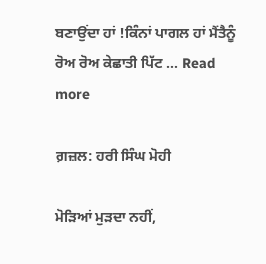ਬਣਾਉਂਦਾ ਹਾਂ !ਕਿੰਨਾਂ ਪਾਗਲ ਹਾਂ ਮੈਂਤੈਨੂੰ ਰੋਅ ਰੋਅ ਕੇਛਾਤੀ ਪਿੱਟ … Read more

ਗ਼ਜ਼ਲ: ਹਰੀ ਸਿੰਘ ਮੋਹੀ

ਮੋੜਿਆਂ ਮੁੜਦਾ ਨਹੀਂ,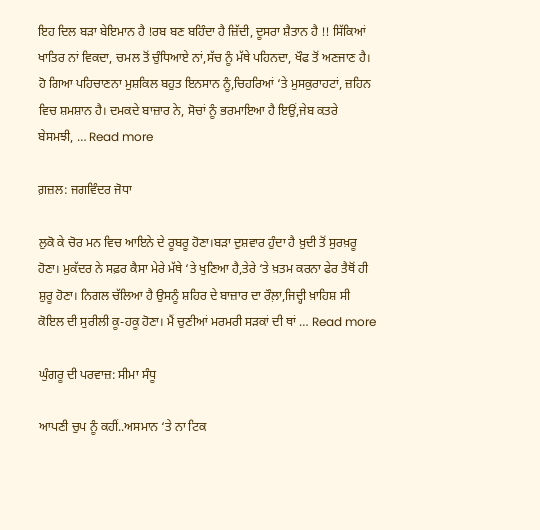ਇਹ ਦਿਲ ਬੜਾ ਬੇਇਮਾਨ ਹੈ !ਰਬ ਬਣ ਬਹਿੰਦਾ ਹੈ ਜ਼ਿੱਦੀ, ਦੂਸਰਾ ਸ਼ੈਤਾਨ ਹੈ !! ਸਿੱਕਿਆਂ ਖਾਤਿਰ ਨਾਂ ਵਿਕਦਾ, ਚਮਲ ਤੋਂ ਚੁੰਧਿਆਏ ਨਾਂ,ਸੱਚ ਨੂੰ ਮੱਥੇ ਪਹਿਨਦਾ, ਖੌਫ ਤੋਂ ਅਣਜਾਣ ਹੈ। ਹੋ ਗਿਆ ਪਹਿਚਾਣਨਾ ਮੁਸ਼ਕਿਲ ਬਹੁਤ ਇਨਸਾਨ ਨੂੰ,ਚਿਹਰਿਆਂ ‘ਤੇ ਮੁਸਕੁਰਾਹਟਾਂ, ਜ਼ਹਿਨ ਵਿਚ ਸ਼ਮਸ਼ਾਨ ਹੈ। ਦਮਕਦੇ ਬਾਜ਼ਾਰ ਨੇ, ਸੋਚਾਂ ਨੂੰ ਭਰਮਾਇਆ ਹੈ ਇਉਂ,ਜੇਬ ਕਤਰੇ ਬੇਸਮਝੀ, … Read more

ਗ਼ਜ਼ਲ: ਜਗਵਿੰਦਰ ਜੋਧਾ

ਲੁਕੋ ਕੇ ਚੋਰ ਮਨ ਵਿਚ ਆਇਨੇ ਦੇ ਰੂਬਰੂ ਹੋਣਾ।ਬੜਾ ਦੁਸ਼ਵਾਰ ਹੁੰਦਾ ਹੈ ਖ਼ੁਦੀ ਤੋਂ ਸੁਰਖ਼ਰੂ ਹੋਣਾ। ਮੁਕੱਦਰ ਨੇ ਸਫ਼ਰ ਕੈਸਾ ਮੇਰੇ ਮੱਥੇ ‘ਤੇ ਖੁਣਿਆ ਹੈ,ਤੇਰੇ ‘ਤੇ ਖ਼ਤਮ ਕਰਨਾ ਫੇਰ ਤੈਥੋਂ ਹੀ ਸ਼ੁਰੂ ਹੋਣਾ। ਨਿਗਲ ਚੱਲਿਆ ਹੈ ਉਸਨੂੰ ਸ਼ਹਿਰ ਦੇ ਬਾਜ਼ਾਰ ਦਾ ਰੌਲ਼ਾ,ਜਿਦ੍ਹੀ ਖ਼ਾਹਿਸ਼ ਸੀ ਕੋਇਲ ਦੀ ਸੁਰੀਲੀ ਕੂ-ਹਕੂ ਹੋਣਾ। ਮੈਂ ਚੁਣੀਆਂ ਮਰਮਰੀ ਸੜਕਾਂ ਦੀ ਥਾਂ … Read more

ਘੁੰਗਰੂ ਦੀ ਪਰਵਾਜ਼: ਸੀਮਾ ਸੰਧੂ

ਆਪਣੀ ਚੁਪ ਨੂੰ ਕਹੀਂ..ਅਸਮਾਨ ‘ਤੇ ਨਾ ਟਿਕ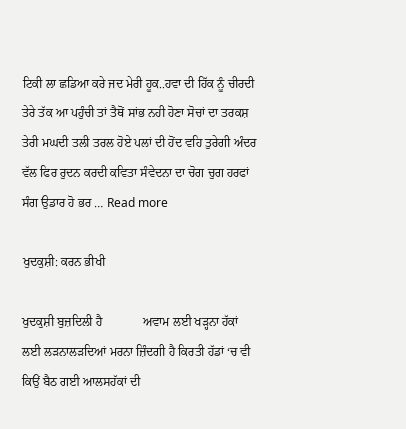ਟਿਕੀ ਲਾ ਛਡਿਆ ਕਰੇ ਜਦ ਮੇਰੀ ਹੂਕ..ਹਵਾ ਦੀ ਹਿੱਕ ਨੂੰ ਚੀਰਦੀ ਤੇਰੇ ਤੱਕ ਆ ਪਹੁੰਚੀ ਤਾਂ ਤੈਥੋਂ ਸਾਂਭ ਨਹੀ ਹੋਣਾ ਸੋਚਾਂ ਦਾ ਤਰਕਸ਼ ਤੇਰੀ ਮਘਦੀ ਤਲੀ ਤਰਲ ਹੋਏ ਪਲਾਂ ਦੀ ਹੋਂਦ ਵਹਿ ਤੁਰੇਗੀ ਅੰਦਰ ਵੱਲ ਫਿਰ ਰੁਦਨ ਕਰਦੀ ਕਵਿਤਾ ਸੰਵੇਦਨਾ ਦਾ ਚੋਗ ਚੁਗ ਹਰਫਾਂ ਸੰਗ ਉਡਾਰ ਹੋ ਭਰ … Read more

ਖੁਦਕੁਸ਼ੀ: ਕਰਨ ਭੀਖੀ

ਖੁਦਕੁਸ਼ੀ ਬੁਜ਼ਦਿਲੀ ਹੈ             ਅਵਾਮ ਲਈ ਖੜ੍ਹਨਾ ਹੱਕਾਂ ਲਈ ਲੜਨਾਲੜਦਿਆਂ ਮਰਨਾ ਜ਼ਿੰਦਗੀ ਹੈ ਕਿਰਤੀ ਹੱਡਾਂ ‘ਚ ਵੀ ਕਿਉਂ ਬੈਠ ਗਈ ਆਲਸਹੱਕਾਂ ਦੀ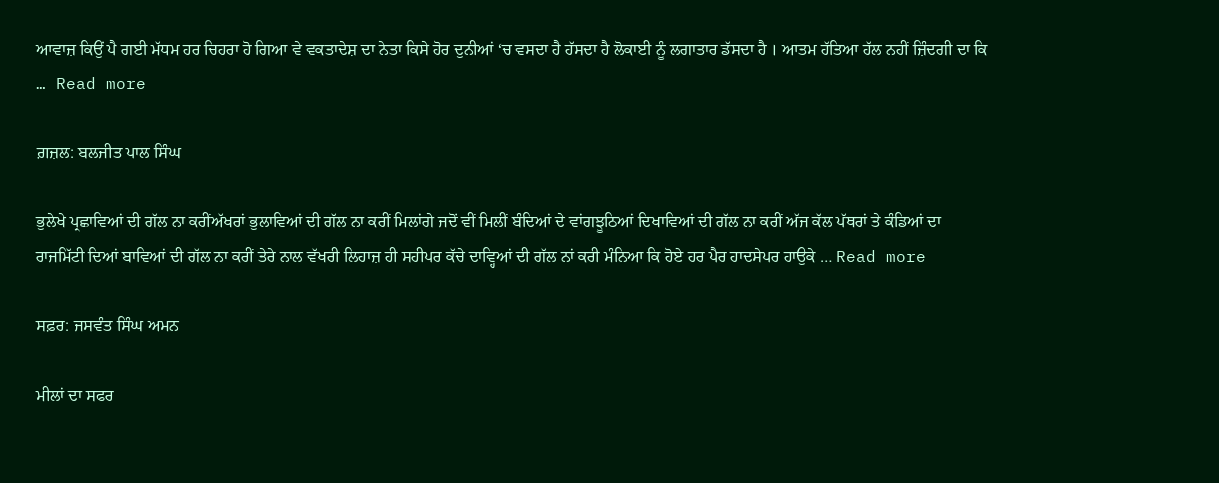ਆਵਾਜ਼ ਕਿਉਂ ਪੈ ਗਈ ਮੱਧਮ ਹਰ ਚਿਹਰਾ ਹੋ ਗਿਆ ਵੇ ਵਕਤਾਦੇਸ਼ ਦਾ ਨੇਤਾ ਕਿਸੇ ਹੋਰ ਦੁਨੀਆਂ ‘ਚ ਵਸਦਾ ਹੈ ਹੱਸਦਾ ਹੈ ਲੋਕਾਈ ਨੂੰ ਲਗਾਤਾਰ ਡੱਸਦਾ ਹੈ । ਆਤਮ ਹੱਤਿਆ ਹੱਲ ਨਹੀਂ ਜ਼ਿੰਦਗੀ ਦਾ ਕਿ … Read more

ਗ਼ਜ਼ਲ: ਬਲਜੀਤ ਪਾਲ ਸਿੰਘ

ਭੁਲੇਖੇ ਪ੍ਰਛਾਵਿਆਂ ਦੀ ਗੱਲ ਨਾ ਕਰੀਂਅੱਖਰਾਂ ਭੁਲਾਵਿਆਂ ਦੀ ਗੱਲ ਨਾ ਕਰੀਂ ਮਿਲਾਂਗੇ ਜਦੋਂ ਵੀਂ ਮਿਲੀਂ ਬੰਦਿਆਂ ਦੇ ਵਾਂਗਝੂਠਿਆਂ ਦਿਖਾਵਿਆਂ ਦੀ ਗੱਲ ਨਾ ਕਰੀਂ ਅੱਜ ਕੱਲ ਪੱਥਰਾਂ ਤੇ ਕੰਡਿਆਂ ਦਾ ਰਾਜਮਿੱਟੀ ਦਿਆਂ ਬਾਵਿਆਂ ਦੀ ਗੱਲ ਨਾ ਕਰੀਂ ਤੇਰੇ ਨਾਲ ਵੱਖਰੀ ਲਿਹਾਜ਼ ਹੀ ਸਹੀਪਰ ਕੱਚੇ ਦਾਵ੍ਹਿਆਂ ਦੀ ਗੱਲ ਨਾਂ ਕਰੀ ਮੰਨਿਆ ਕਿ ਹੋਏ ਹਰ ਪੈਰ ਹਾਦਸੇਪਰ ਹਾਉਕੇ … Read more

ਸਫ਼ਰ: ਜਸਵੰਤ ਸਿੰਘ ਅਮਨ

ਮੀਲਾਂ ਦਾ ਸਫਰ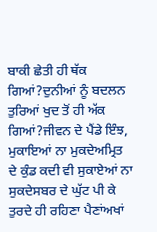ਬਾਕੀ ਛੇਤੀ ਹੀ ਥੱਕ ਗਿਆਂ?ਦੁਨੀਆਂ ਨੂੰ ਬਦਲਨ ਤੁਰਿਆਂ ਖੁਦ ਤੋਂ ਹੀ ਅੱਕ ਗਿਆਂ?ਜੀਵਨ ਦੇ ਪੈਂਡੇ ਇੰਝ, ਮੁਕਾਇਆਂ ਨਾ ਮੁਕਦੇਅਮ੍ਰਿਤ ਦੇ ਕੁੰਡ ਕਦੀ ਵੀ ਸੁਕਾਏਆਂ ਨਾ ਸੁਕਦੇਸਬਰ ਦੇ ਘੁੱਟ ਪੀ ਕੇ ਤੁਰਦੇ ਹੀ ਰਹਿਣਾ ਪੈਣਾਂਅਖਾਂ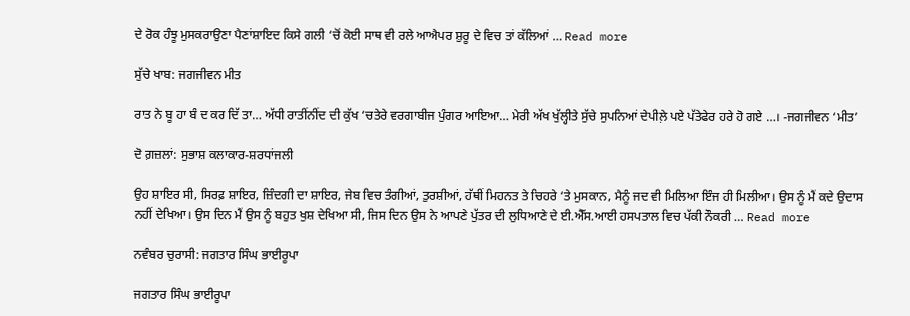ਦੇ ਰੋਕ ਹੰਝੂ ਮੁਸਕਰਾਉਣਾ ਪੈਣਾਂਸ਼ਾਇਦ ਕਿਸੇ ਗਲੀ ‘ਚੋਂ ਕੋਈ ਸਾਥ ਵੀ ਰਲੇ ਆਐਪਰ ਸ਼ੁਰੂ ਦੇ ਵਿਚ ਤਾਂ ਕੱਲਿਆਂ … Read more

ਸੁੱਚੇ ਖਾਬ: ਜਗਜੀਵਨ ਮੀਤ

ਰਾਤ ਨੇ ਬੂ ਹਾ ਬੰ ਦ ਕਰ ਦਿੱ ਤਾ… ਅੱਧੀ ਰਾਤੀਂਨੀਂਦ ਦੀ ਕੁੱਖ ‘ਚਤੇਰੇ ਵਰਗਾਬੀਜ ਪੁੰਗਰ ਆਇਆ… ਮੇਰੀ ਅੱਖ ਖੁੱਲ੍ਹੀਤੇ ਸੁੱਚੇ ਸੁਪਨਿਆਂ ਦੇਪੀਲ਼ੇ ਪਏ ਪੱਤੇਫੇਰ ਹਰੇ ਹੋ ਗਏ …। -ਜਗਜੀਵਨ ‘ਮੀਤ’

ਦੋ ਗ਼ਜ਼ਲਾਂ: ਸੁਭਾਸ਼ ਕਲਾਕਾਰ-ਸ਼ਰਧਾਂਜਲੀ

ਉਹ ਸ਼ਾਇਰ ਸੀ, ਸਿਰਫ਼ ਸ਼ਾਇਰ, ਜ਼ਿੰਦਗੀ ਦਾ ਸ਼ਾਇਰ, ਜੇਬ ਵਿਚ ਤੰਗੀਆਂ, ਤੁਰਸ਼ੀਆਂ, ਹੱਥੀਂ ਮਿਹਨਤ ਤੇ ਚਿਹਰੇ ‘ਤੇ ਮੁਸਕਾਨ, ਮੈਨੂੰ ਜਦ ਵੀ ਮਿਲਿਆ ਇੰਜ ਹੀ ਮਿਲੀਆ। ਉਸ ਨੂੰ ਮੈਂ ਕਦੇ ਉਦਾਸ ਨਹੀਂ ਦੇਖਿਆ। ਉਸ ਦਿਨ ਮੈਂ ਉਸ ਨੂੰ ਬਹੁਤ ਖੁਸ਼ ਦੇਖਿਆ ਸੀ, ਜਿਸ ਦਿਨ ਉਸ ਨੇ ਆਪਣੇ ਪੁੱਤਰ ਦੀ ਲੁਧਿਆਣੇ ਦੇ ਈ.ਐੱਸ.ਆਈ ਹਸਪਤਾਲ ਵਿਚ ਪੱਕੀ ਨੌਕਰੀ … Read more

ਨਵੰਬਰ ਚੁਰਾਸੀ: ਜਗਤਾਰ ਸਿੰਘ ਭਾਈਰੂਪਾ

ਜਗਤਾਰ ਸਿੰਘ ਭਾਈਰੂਪਾ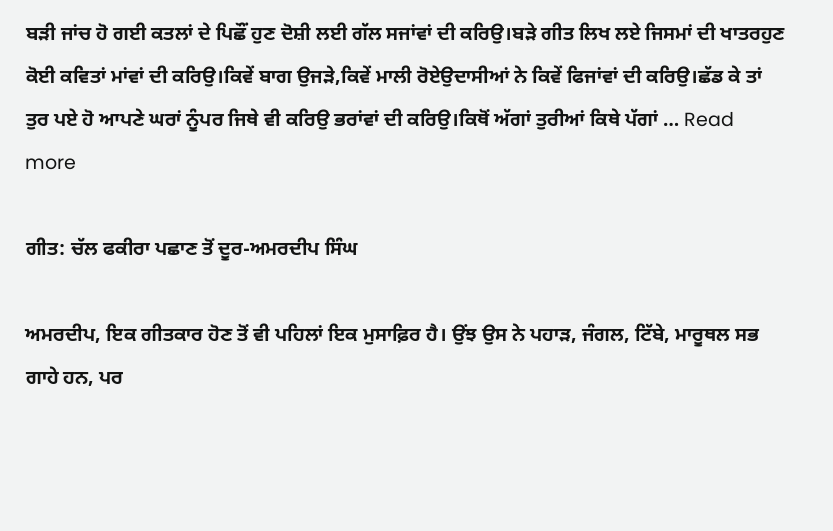ਬੜੀ ਜਾਂਚ ਹੋ ਗਈ ਕਤਲਾਂ ਦੇ ਪਿਛੌਂ ਹੁਣ ਦੋਸ਼ੀ ਲਈ ਗੱਲ ਸਜਾਂਵਾਂ ਦੀ ਕਰਿਉ।ਬੜੇ ਗੀਤ ਲਿਖ ਲਏ ਜਿਸਮਾਂ ਦੀ ਖਾਤਰਹੁਣ ਕੋਈ ਕਵਿਤਾਂ ਮਾਂਵਾਂ ਦੀ ਕਰਿਉ।ਕਿਵੇਂ ਬਾਗ ਉਜੜੇ,ਕਿਵੇਂ ਮਾਲੀ ਰੋਏਉਦਾਸੀਆਂ ਨੇ ਕਿਵੇਂ ਫਿਜਾਂਵਾਂ ਦੀ ਕਰਿਉ।ਛੱਡ ਕੇ ਤਾਂ ਤੁਰ ਪਏ ਹੋ ਆਪਣੇ ਘਰਾਂ ਨੂੰਪਰ ਜਿਥੇ ਵੀ ਕਰਿਉ ਭਰਾਂਵਾਂ ਦੀ ਕਰਿਉ।ਕਿਥੋਂ ਅੱਗਾਂ ਤੁਰੀਆਂ ਕਿਥੇ ਪੱਗਾਂ … Read more

ਗੀਤ: ਚੱਲ ਫਕੀਰਾ ਪਛਾਣ ਤੋਂ ਦੂਰ-ਅਮਰਦੀਪ ਸਿੰਘ

ਅਮਰਦੀਪ, ਇਕ ਗੀਤਕਾਰ ਹੋਣ ਤੋਂ ਵੀ ਪਹਿਲਾਂ ਇਕ ਮੁਸਾਫ਼ਿਰ ਹੈ। ਉਂਝ ਉਸ ਨੇ ਪਹਾੜ, ਜੰਗਲ, ਟਿੱਬੇ, ਮਾਰੂਥਲ ਸਭ ਗਾਹੇ ਹਨ, ਪਰ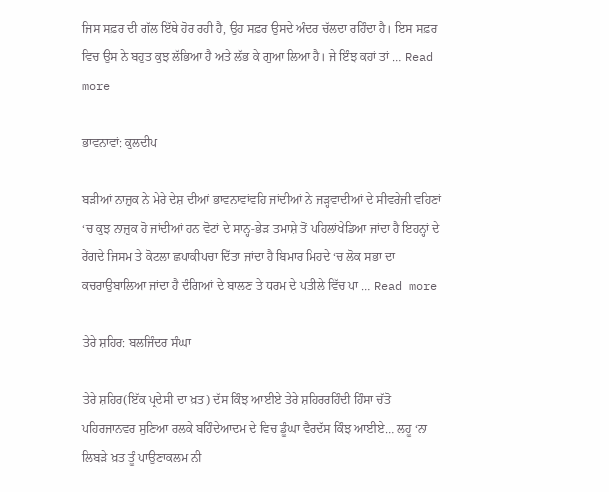ਜਿਸ ਸਫ਼ਰ ਦੀ ਗੱਲ ਇੱਥੇ ਹੋਰ ਰਹੀ ਹੈ, ਉਹ ਸਫ਼ਰ ਉਸਦੇ ਅੰਦਰ ਚੱਲਦਾ ਰਹਿੰਦਾ ਹੈ। ਇਸ ਸਫ਼ਰ ਵਿਚ ਉਸ ਨੇ ਬਹੁਤ ਕੁਝ ਲੱਭਿਆ ਹੈ ਅਤੇ ਲੱਭ ਕੇ ਗੁਆ ਲਿਆ ਹੈ। ਜੇ ਇੰਝ ਕਹਾਂ ਤਾਂ … Read more

ਭਾਵਨਾਵਾਂ: ਕੁਲਦੀਪ

ਬੜੀਆਂ ਨਾਜ਼ੁਕ ਨੇ ਮੇਰੇ ਦੇਸ਼ ਦੀਆਂ ਭਾਵਨਾਵਾਂਵਹਿ ਜਾਂਦੀਆਂ ਨੇ ਜੜ੍ਹਵਾਦੀਆਂ ਦੇ ਸੀਵਰੇਜੀ ਵਹਿਣਾਂ ‘ਚ ਕੁਝ ਨਾਜ਼ੁਕ ਹੋ ਜਾਂਦੀਆਂ ਹਨ ਵੋਟਾਂ ਦੇ ਸਾਨ੍ਹ-ਭੇੜ ਤਮਾਸ਼ੇ ਤੋਂ ਪਹਿਲਾਂਖੇਡਿਆ ਜਾਂਦਾ ਹੈ ਇਹਨ੍ਹਾਂ ਦੇ ਰੇਂਗਦੇ ਜਿਸਮ ਤੇ ਕੋਟਲਾ ਛਪਾਕੀਪਚਾ ਦਿੱਤਾ ਜਾਂਦਾ ਹੈ ਬਿਮਾਰ ਮਿਹਦੇ ‘ਚ ਲੋਕ ਸਭਾ ਦਾ ਕਚਰਾਉਬਾਲਿਆ ਜਾਂਦਾ ਹੈ ਦੰਗਿਆਂ ਦੇ ਬਾਲਣ ਤੇ ਧਰਮ ਦੇ ਪਤੀਲੇ ਵਿੱਚ ਪਾ … Read more

ਤੇਰੇ ਸ਼ਹਿਰ: ਬਲਜਿੰਦਰ ਸੰਘਾ

ਤੇਰੇ ਸ਼ਹਿਰ(ਇੱਕ ਪ੍ਰਦੇਸੀ ਦਾ ਖ਼ਤ) ਦੱਸ ਕਿੰਝ ਆਈਏ ਤੇਰੇ ਸ਼ਹਿਰਰਹਿੰਦੀ ਹਿੰਸਾ ਚੱਤੋ ਪਹਿਰਜਾਨਵਰ ਸੁਣਿਆ ਰਲਕੇ ਬਹਿੰਦੇਆਦਮ ਦੇ ਵਿਚ ਡੂੰਘਾ ਵੈਰਦੱਸ ਕਿੰਝ ਆਈਏ… ਲਹੂ ‘ਨਾ ਲਿਬੜੇ ਖ਼ਤ ਤੂੰ ਪਾਉਣਾਕਲਮ ਨੀ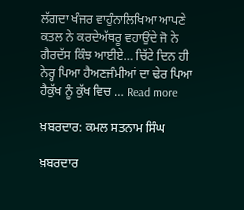ਲੱਗਦਾ ਖੰਜਰ ਵਾਹੁੰਨਾਲਿਖਿਆ ਆਪਣੇ ਕਤਲ ਨੇ ਕਰਦੇਅੱਥਰੂ ਵਹਾਉਂਦੇ ਜੋ ਨੇ ਗੈਰਦੱਸ ਕਿੰਝ ਆਈਏ… ਚਿੱਟੇ ਦਿਨ ਹੀ ਨੇਰ੍ਹ ਪਿਆ ਹੈਅਣਜੰਮੀਆਂ ਦਾ ਢੇਰ ਪਿਆ ਹੈਕੁੱਖ ਨੂੰ ਕੁੱਖ ਵਿਚ … Read more

ਖ਼ਬਰਦਾਰ: ਕਮਲ ਸਤਨਾਮ ਸਿੰਘ

ਖ਼ਬਰਦਾਰ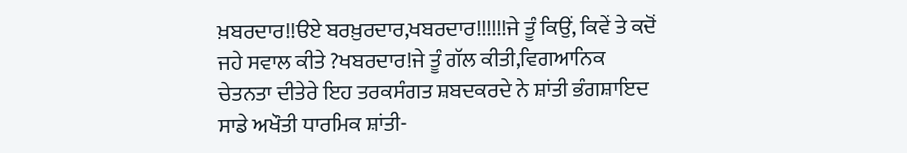ਖ਼ਬਰਦਾਰ!!ੳਏ ਬਰਖ਼ੁਰਦਾਰ,ਖਬਰਦਾਰ!!!!!!ਜੇ ਤੂੰ ਕਿਉਂ, ਕਿਵੇਂ ਤੇ ਕਦੋਂ ਜਹੇ ਸਵਾਲ ਕੀਤੇ ?ਖਬਰਦਾਰ!ਜੇ ਤੂੰ ਗੱਲ ਕੀਤੀ,ਵਿਗਆਨਿਕ ਚੇਤਨਤਾ ਦੀਤੇਰੇ ਇਹ ਤਰਕਸੰਗਤ ਸ਼ਬਦਕਰਦੇ ਨੇ ਸ਼ਾਂਤੀ ਭੰਗਸ਼ਾਇਦ ਸਾਡੇ ਅਖੌਤੀ ਧਾਰਮਿਕ ਸ਼ਾਂਤੀ-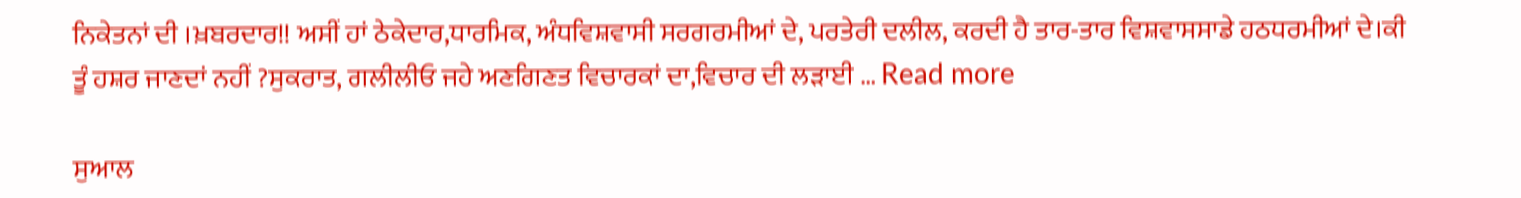ਨਿਕੇਤਨਾਂ ਦੀ ।ਖ਼ਬਰਦਾਰ!! ਅਸੀਂ ਹਾਂ ਠੇਕੇਦਾਰ,ਧਾਰਮਿਕ, ਅੰਧਵਿਸ਼ਵਾਸੀ ਸਰਗਰਮੀਆਂ ਦੇ, ਪਰਤੇਰੀ ਦਲੀਲ, ਕਰਦੀ ਹੈ ਤਾਰ-ਤਾਰ ਵਿਸ਼ਵਾਸਸਾਡੇ ਹਠਧਰਮੀਆਂ ਦੇ।ਕੀ ਤੂੰ ਹਸ਼ਰ ਜਾਣਦਾਂ ਨਹੀਂ ?ਸੁਕਰਾਤ, ਗਲੀਲੀਓ ਜਹੇ ਅਣਗਿਣਤ ਵਿਚਾਰਕਾਂ ਦਾ,ਵਿਚਾਰ ਦੀ ਲੜਾਈ … Read more

ਸੁਆਲ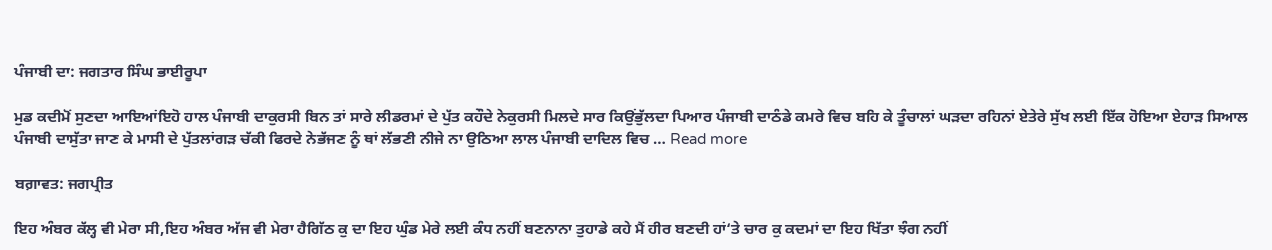ਪੰਜਾਬੀ ਦਾ: ਜਗਤਾਰ ਸਿੰਘ ਭਾਈਰੂਪਾ

ਮੁਡ ਕਦੀਮੋਂ ਸੁਣਦਾ ਆਇਆਂਇਹੋ ਹਾਲ ਪੰਜਾਬੀ ਦਾਕੁਰਸੀ ਬਿਨ ਤਾਂ ਸਾਰੇ ਲੀਡਰਮਾਂ ਦੇ ਪੁੱਤ ਕਹੌਦੇ ਨੇਕੁਰਸੀ ਮਿਲਦੇ ਸਾਰ ਕਿਉਂਭੁੱਲਦਾ ਪਿਆਰ ਪੰਜਾਬੀ ਦਾਠੰਡੇ ਕਮਰੇ ਵਿਚ ਬਹਿ ਕੇ ਤੂੰਚਾਲਾਂ ਘੜਦਾ ਰਹਿਨਾਂ ਏਤੇਰੇ ਸੁੱਖ ਲਈ ਇੱਕ ਹੋਇਆ ਏਹਾੜ ਸਿਆਲ ਪੰਜਾਬੀ ਦਾਸੁੱਤਾ ਜਾਣ ਕੇ ਮਾਸੀ ਦੇ ਪੁੱਤਲਾਂਗੜ ਚੱਕੀ ਫਿਰਦੇ ਨੇਭੱਜਣ ਨੂੰ ਥਾਂ ਲੱਭਣੀ ਨੀਜੇ ਨਾ ਉਠਿਆ ਲਾਲ ਪੰਜਾਬੀ ਦਾਦਿਲ ਵਿਚ … Read more

ਬਗ਼ਾਵਤ: ਜਗਪ੍ਰੀਤ

ਇਹ ਅੰਬਰ ਕੱਲ੍ਹ ਵੀ ਮੇਰਾ ਸੀ,ਇਹ ਅੰਬਰ ਅੱਜ ਵੀ ਮੇਰਾ ਹੈਗਿੱਠ ਕੁ ਦਾ ਇਹ ਘੁੰਡ ਮੇਰੇ ਲਈ ਕੰਧ ਨਹੀਂ ਬਣਨਾਨਾ ਤੁਹਾਡੇ ਕਹੇ ਮੈਂ ਹੀਰ ਬਣਦੀ ਹਾਂ‘ਤੇ ਚਾਰ ਕੁ ਕਦਮਾਂ ਦਾ ਇਹ ਖਿੱਤਾ ਝੰਗ ਨਹੀਂ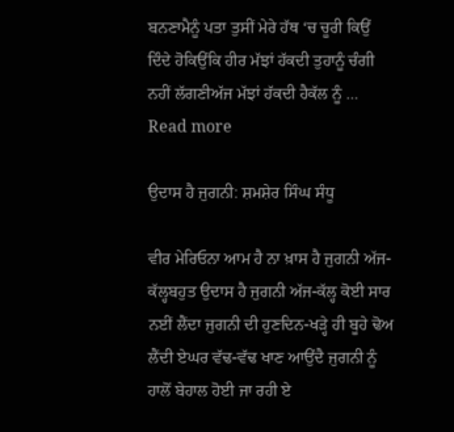ਬਨਣਾਮੈਨੂੰ ਪਤਾ ਤੁਸੀਂ ਮੇਰੇ ਹੱਥ ‘ਚ ਚੂਰੀ ਕਿਉਂ ਦਿੰਦੇ ਹੋਕਿਉਂਕਿ ਹੀਰ ਮੱਝਾਂ ਹੱਕਦੀ ਤੁਹਾਨੂੰ ਚੰਗੀ ਨਹੀਂ ਲੱਗਣੀਅੱਜ ਮੱਝਾਂ ਹੱਕਦੀ ਹੈਕੱਲ ਨੂੰ … Read more

ਉਦਾਸ ਹੈ ਜੁਗਨੀ: ਸ਼ਮਸ਼ੇਰ ਸਿੰਘ ਸੰਧੂ

ਵੀਰ ਮੇਰਿਓਨਾ ਆਮ ਹੈ ਨਾ ਖ਼ਾਸ ਹੈ ਜੁਗਨੀ ਅੱਜ-ਕੱਲ੍ਹਬਹੁਤ ਉਦਾਸ ਹੈ ਜੁਗਨੀ ਅੱਜ-ਕੱਲ੍ਹ ਕੋਈ ਸਾਰ ਨਈਂ ਲੈਂਦਾ ਜੁਗਨੀ ਦੀ ਹੁਣਦਿਨ-ਖੜ੍ਹੇ ਹੀ ਬੂਹੇ ਢੋਅ ਲੈਂਦੀ ਏਘਰ ਵੱਢ-ਵੱਢ ਖਾਣ ਆਉਂਦੈ ਜੁਗਨੀ ਨੂੰ ਹਾਲੋਂ ਬੇਹਾਲ ਹੋਈ ਜਾ ਰਹੀ ਏ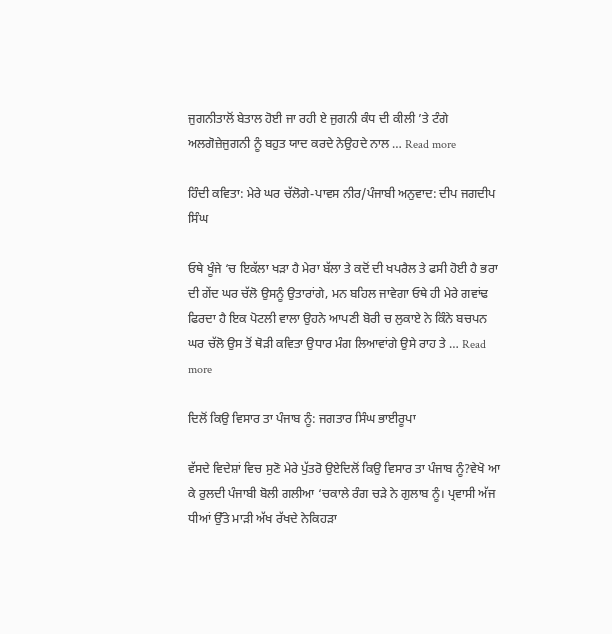ਜੁਗਨੀਤਾਲੋਂ ਬੇਤਾਲ ਹੋਈ ਜਾ ਰਹੀ ਏ ਜੁਗਨੀ ਕੰਧ ਦੀ ਕੀਲੀ ’ਤੇ ਟੰਗੇ ਅਲਗੋਜ਼ੇਜੁਗਨੀ ਨੂੰ ਬਹੁਤ ਯਾਦ ਕਰਦੇ ਨੇਉਹਦੇ ਨਾਲ … Read more

ਹਿੰਦੀ ਕਵਿਤਾ: ਮੇਰੇ ਘਰ ਚੱਲੋਗੇ-ਪਾਵਸ ਨੀਰ/ਪੰਜਾਬੀ ਅਨੁਵਾਦ: ਦੀਪ ਜਗਦੀਪ ਸਿੰਘ

ਓਥੇ ਖੂੰਜੇ ‘ਚ ਇਕੱਲਾ ਖੜਾ ਹੈ ਮੇਰਾ ਬੱਲਾ ਤੇ ਕਦੋਂ ਦੀ ਖਪਰੈਲ ਤੇ ਫਸੀ ਹੋਈ ਹੈ ਭਰਾ ਦੀ ਗੇਂਦ ਘਰ ਚੱਲੋ ਉਸਨੂੰ ਉਤਾਰਾਂਗੇ, ਮਨ ਬਹਿਲ ਜਾਵੇਗਾ ਓਥੇ ਹੀ ਮੇਰੇ ਗਵਾਂਢ ਫਿਰਦਾ ਹੈ ਇਕ ਪੋਟਲੀ ਵਾਲਾ ਉਹਨੇ ਆਪਣੀ ਬੋਰੀ ਚ ਲੁਕਾਏ ਨੇ ਕਿੰਨੇ ਬਚਪਨ ਘਰ ਚੱਲੋ ਉਸ ਤੋਂ ਥੋੜੀ ਕਵਿਤਾ ਉਧਾਰ ਮੰਗ ਲਿਆਵਾਂਗੇ ਉਸੇ ਰਾਹ ਤੇ … Read more

ਦਿਲੋਂ ਕਿਉ ਵਿਸਾਰ ਤਾ ਪੰਜਾਬ ਨੂੰ: ਜਗਤਾਰ ਸਿੰਘ ਭਾਈਰੂਪਾ

ਵੱਸਦੇ ਵਿਦੇਸ਼ਾਂ ਵਿਚ ਸੁਣੋ ਮੇਰੇ ਪੁੱਤਰੋ ਉਏਦਿਲੋਂ ਕਿਉ ਵਿਸਾਰ ਤਾ ਪੰਜਾਬ ਨੂੰ?ਵੇਖੋ ਆ ਕੇ ਰੁਲਦੀ ਪੰਜਾਬੀ ਬੋਲੀ ਗਲੀਆ ‘ਚਕਾਲੇ ਰੰਗ ਚੜੇ ਨੇ ਗੁਲਾਬ ਨੂੰ। ਪ੍ਰਵਾਸੀ ਅੱਜ ਧੀਆਂ ਉੱਤੇ ਮਾੜੀ ਅੱਖ ਰੱਖਦੇ ਨੇਕਿਹੜਾ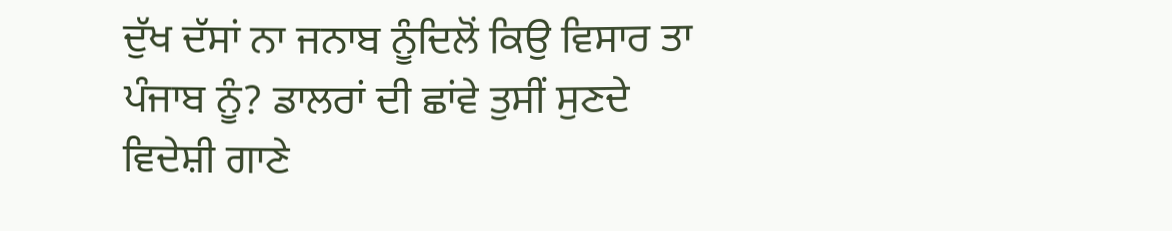ਦੁੱਖ ਦੱਸਾਂ ਨਾ ਜਨਾਬ ਨੂੰਦਿਲੋਂ ਕਿਉ ਵਿਸਾਰ ਤਾ ਪੰਜਾਬ ਨੂੰ? ਡਾਲਰਾਂ ਦੀ ਛਾਂਵੇ ਤੁਸੀਂ ਸੁਣਦੇ ਵਿਦੇਸ਼ੀ ਗਾਣੇ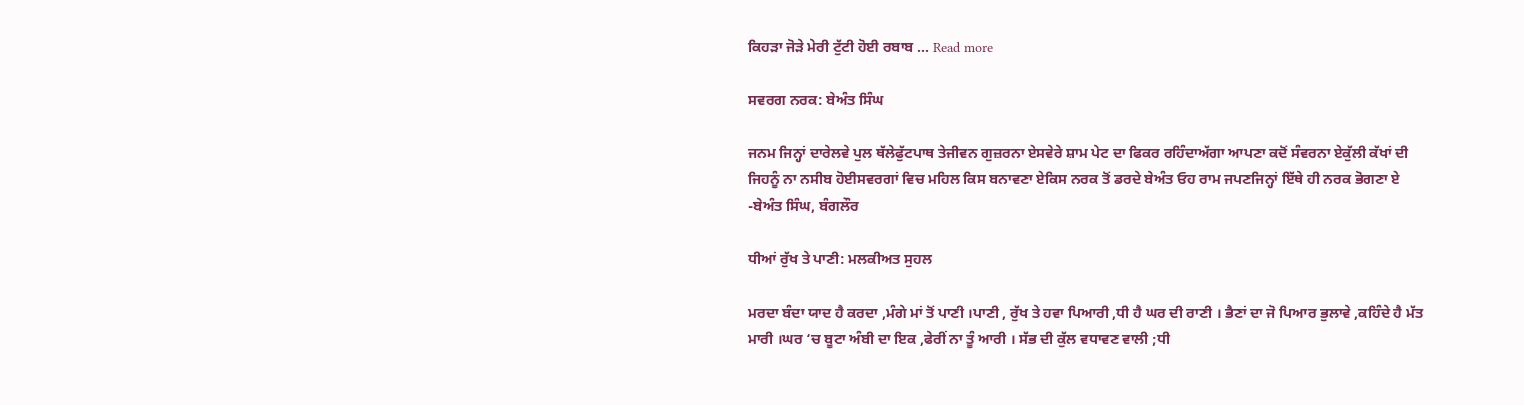ਕਿਹੜਾ ਜੋੜੇ ਮੇਰੀ ਟੁੱਟੀ ਹੋਈ ਰਬਾਬ … Read more

ਸਵਰਗ ਨਰਕ: ਬੇਅੰਤ ਸਿੰਘ

ਜਨਮ ਜਿਨ੍ਹਾਂ ਦਾਰੇਲਵੇ ਪੁਲ ਥੱਲੇਫੁੱਟਪਾਥ ਤੇਜੀਵਨ ਗੁਜ਼ਰਨਾ ਏਸਵੇਰੇ ਸ਼ਾਮ ਪੇਟ ਦਾ ਫਿਕਰ ਰਹਿੰਦਾਅੱਗਾ ਆਪਣਾ ਕਦੋਂ ਸੰਵਰਨਾ ਏਕੁੱਲੀ ਕੱਖਾਂ ਦੀ ਜਿਹਨੂੰ ਨਾ ਨਸੀਬ ਹੋਈਸਵਰਗਾਂ ਵਿਚ ਮਹਿਲ ਕਿਸ ਬਨਾਵਣਾ ਏਕਿਸ ਨਰਕ ਤੋਂ ਡਰਦੇ ਬੇਅੰਤ ਓਹ ਰਾਮ ਜਪਣਜਿਨ੍ਹਾਂ ਇੱਥੇ ਹੀ ਨਰਕ ਭੋਗਣਾ ਏ -ਬੇਅੰਤ ਸਿੰਘ, ਬੰਗਲੌਰ

ਧੀਆਂ ਰੁੱਖ ਤੇ ਪਾਣੀ: ਮਲਕੀਅਤ ਸੁਹਲ

ਮਰਦਾ ਬੰਦਾ ਯਾਦ ਹੈ ਕਰਦਾ ,ਮੰਗੇ ਮਾਂ ਤੋਂ ਪਾਣੀ ।ਪਾਣੀ , ਰੁੱਖ ਤੇ ਹਵਾ ਪਿਆਰੀ ,ਧੀ ਹੈ ਘਰ ਦੀ ਰਾਣੀ । ਭੈਣਾਂ ਦਾ ਜੋ ਪਿਆਰ ਭੁਲਾਵੇ ,ਕਹਿੰਦੇ ਹੈ ਮੱਤ ਮਾਰੀ ।ਘਰ ‘ਚ ਬੂਟਾ ਅੰਬੀ ਦਾ ਇਕ ,ਫੇਰੀਂ ਨਾ ਤੂੰ ਆਰੀ । ਸੱਭ ਦੀ ਕੁੱਲ ਵਧਾਵਣ ਵਾਲੀ ;ਧੀ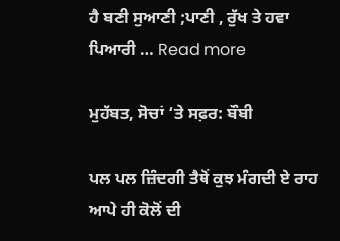ਹੈ ਬਣੀ ਸੁਆਣੀ ;ਪਾਣੀ , ਰੁੱਖ ਤੇ ਹਵਾ ਪਿਆਰੀ … Read more

ਮੁਹੱਬਤ, ਸੋਚਾਂ ‘ਤੇ ਸਫ਼ਰ: ਬੌਬੀ

ਪਲ ਪਲ ਜ਼ਿੰਦਗੀ ਤੈਥੋਂ ਕੁਝ ਮੰਗਦੀ ਏ ਰਾਹ ਆਪੇ ਹੀ ਕੋਲੋਂ ਦੀ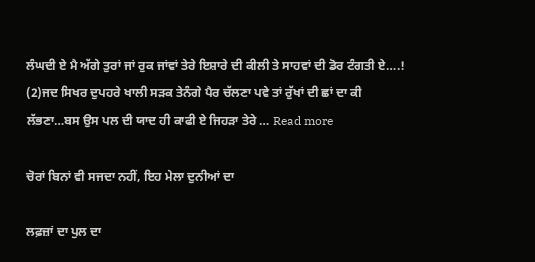ਲੰਘਦੀ ਏ ਮੈ ਅੱਗੇ ਤੁਰਾਂ ਜਾਂ ਰੁਕ ਜਾਂਵਾਂ ਤੇਰੇ ਇਸ਼ਾਰੇ ਦੀ ਕੀਲੀ ਤੇ ਸਾਹਵਾਂ ਦੀ ਡੋਰ ਟੰਗਤੀ ਏ….! (2)ਜਦ ਸਿਖਰ ਦੁਪਹਰੇ ਖਾਲੀ ਸਡ਼ਕ ਤੇਨੰਗੇ ਪੈਰ ਚੱਲਣਾ ਪਵੇ ਤਾਂ ਰੁੱਖਾਂ ਦੀ ਛਾਂ ਦਾ ਕੀ ਲੱਭਣਾ…ਬਸ ਉਸ ਪਲ ਦੀ ਯਾਦ ਹੀ ਕਾਫੀ ਏ ਜਿਹੜਾ ਤੇਰੇ … Read more

ਚੋਰਾਂ ਬਿਨਾਂ ਵੀ ਸਜਦਾ ਨਹੀਂ, ਇਹ ਮੇਲਾ ਦੁਨੀਆਂ ਦਾ

ਲਫ਼ਜ਼ਾਂ ਦਾ ਪੁਲ ਦਾ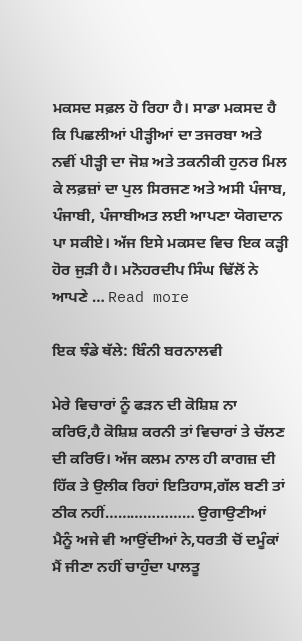ਮਕਸਦ ਸਫ਼ਲ ਹੋ ਰਿਹਾ ਹੈ। ਸਾਡਾ ਮਕਸਦ ਹੈ ਕਿ ਪਿਛਲੀਆਂ ਪੀੜ੍ਹੀਆਂ ਦਾ ਤਜਰਬਾ ਅਤੇ ਨਵੀਂ ਪੀੜ੍ਹੀ ਦਾ ਜੋਸ਼ ਅਤੇ ਤਕਨੀਕੀ ਹੁਨਰ ਮਿਲ ਕੇ ਲਫ਼ਜ਼ਾਂ ਦਾ ਪੁਲ ਸਿਰਜਣ ਅਤੇ ਅਸੀ ਪੰਜਾਬ, ਪੰਜਾਬੀ, ਪੰਜਾਬੀਅਤ ਲਈ ਆਪਣਾ ਯੋਗਦਾਨ ਪਾ ਸਕੀਏ। ਅੱਜ ਇਸੇ ਮਕਸਦ ਵਿਚ ਇਕ ਕੜ੍ਹੀ ਹੋਰ ਜੁੜੀ ਹੈ। ਮਨੋਹਰਦੀਪ ਸਿੰਘ ਢਿੱਲੋਂ ਨੇ ਆਪਣੇ … Read more

ਇਕ ਝੰਡੇ ਥੱਲੇ: ਬਿੰਨੀ ਬਰਨਾਲਵੀ

ਮੇਰੇ ਵਿਚਾਰਾਂ ਨੂੰ ਫੜਨ ਦੀ ਕੋਸ਼ਿਸ਼ ਨਾ ਕਰਿਓ,ਹੈ ਕੋਸ਼ਿਸ਼ ਕਰਨੀ ਤਾਂ ਵਿਚਾਰਾਂ ਤੇ ਚੱਲਣ ਦੀ ਕਰਿਓ। ਅੱਜ ਕਲਮ ਨਾਲ ਹੀ ਕਾਗਜ਼ ਦੀ ਹਿੱਕ ਤੇ ਉਲੀਕ ਰਿਹਾਂ ਇਤਿਹਾਸ,ਗੱਲ ਬਣੀ ਤਾਂ ਠੀਕ ਨਹੀਂ………………… ਉਗਾਉਣੀਆਂ ਮੈਨੂੰ ਅਜੇ ਵੀ ਆਉਂਦੀਆਂ ਨੇ,ਧਰਤੀ ਚੋਂ ਦਮੂੰਕਾਂ ਮੈਂ ਜੀਣਾ ਨਹੀਂ ਚਾਹੁੰਦਾ ਪਾਲਤੂ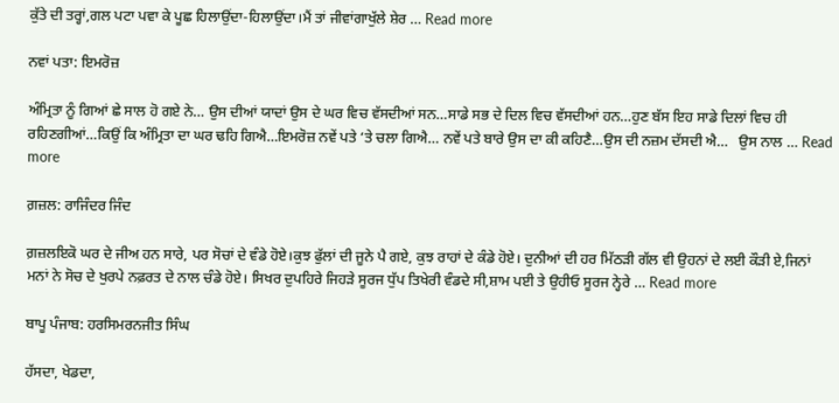ਕੁੱਤੇ ਦੀ ਤਰ੍ਹਾਂ,ਗਲ ਪਟਾ ਪਵਾ ਕੇ ਪੂਛ ਹਿਲਾਉਂਦਾ-ਹਿਲਾਉਂਦਾ।ਮੈਂ ਤਾਂ ਜੀਵਾਂਗਾਖੁੱਲੇ ਸ਼ੇਰ … Read more

ਨਵਾਂ ਪਤਾ: ਇਮਰੋਜ਼

ਅੰਮ੍ਰਿਤਾ ਨੂੰ ਗਿਆਂ ਛੇ ਸਾਲ ਹੋ ਗਏ ਨੇ… ਉਸ ਦੀਆਂ ਯਾਦਾਂ ਉਸ ਦੇ ਘਰ ਵਿਚ ਵੱਸਦੀਆਂ ਸਨ…ਸਾਡੇ ਸਭ ਦੇ ਦਿਲ ਵਿਚ ਵੱਸਦੀਆਂ ਹਨ…ਹੁਣ ਬੱਸ ਇਹ ਸਾਡੇ ਦਿਲਾਂ ਵਿਚ ਹੀ ਰਹਿਣਗੀਆਂ…ਕਿਉਂ ਕਿ ਅੰਮ੍ਰਿਤਾ ਦਾ ਘਰ ਢਹਿ ਗਿਐ…ਇਮਰੋਜ਼ ਨਵੇਂ ਪਤੇ ‘ਤੇ ਚਲਾ ਗਿਐ… ਨਵੇਂ ਪਤੇ ਬਾਰੇ ਉਸ ਦਾ ਕੀ ਕਹਿਣੈ…ਉਸ ਦੀ ਨਜ਼ਮ ਦੱਸਦੀ ਐ…   ਉਸ ਨਾਲ … Read more

ਗ਼ਜ਼ਲ: ਰਾਜਿੰਦਰ ਜਿੰਦ

ਗ਼ਜ਼ਲਇਕੋ ਘਰ ਦੇ ਜੀਅ ਹਨ ਸਾਰੇ, ਪਰ ਸੋਚਾਂ ਦੇ ਵੰਡੇ ਹੋਏ।ਕੁਝ ਫੁੱਲਾਂ ਦੀ ਜੂਨੇ ਪੈ ਗਏ, ਕੁਝ ਰਾਹਾਂ ਦੇ ਕੰਡੇ ਹੋਏ। ਦੁਨੀਆਂ ਦੀ ਹਰ ਮਿੱਠੜੀ ਗੱਲ ਵੀ ਉਹਨਾਂ ਦੇ ਲਈ ਕੌੜੀ ਏ,ਜਿਨਾਂ ਮਨਾਂ ਨੇ ਸੋਚ ਦੇ ਖੁਰਪੇ ਨਫ਼ਰਤ ਦੇ ਨਾਲ ਚੰਡੇ ਹੋਏ। ਸਿਖਰ ਦੁਪਹਿਰੇ ਜਿਹੜੇ ਸੂਰਜ ਧੁੱਪ ਤਿਖੇਰੀ ਵੰਡਦੇ ਸੀ,ਸ਼ਾਮ ਪਈ ਤੇ ਉਹੀਓ ਸੂਰਜ ਨ੍ਹੇਰੇ … Read more

ਬਾਪੂ ਪੰਜਾਬ: ਹਰਸਿਮਰਨਜੀਤ ਸਿੰਘ

ਹੱਸਦਾ, ਖੇਡਦਾ,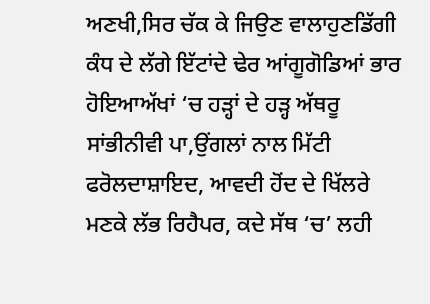ਅਣਖੀ,ਸਿਰ ਚੱਕ ਕੇ ਜਿਉਣ ਵਾਲਾਹੁਣਡਿੱਗੀ ਕੰਧ ਦੇ ਲੱਗੇ ਇੱਟਾਂਦੇ ਢੇਰ ਆਂਗੂਗੋਡਿਆਂ ਭਾਰ ਹੋਇਆਅੱਖਾਂ ‘ਚ ਹੜ੍ਹਾਂ ਦੇ ਹੜ੍ਹ ਅੱਥਰੂ ਸਾਂਭੀਨੀਵੀ ਪਾ,ਉਂਗਲਾਂ ਨਾਲ ਮਿੱਟੀ ਫਰੋਲਦਾਸ਼ਾਇਦ, ਆਵਦੀ ਹੋਂਦ ਦੇ ਖਿੱਲਰੇ ਮਣਕੇ ਲੱਭ ਰਿਹੈਪਰ, ਕਦੇ ਸੱਥ ‘ਚ’ ਲਹੀ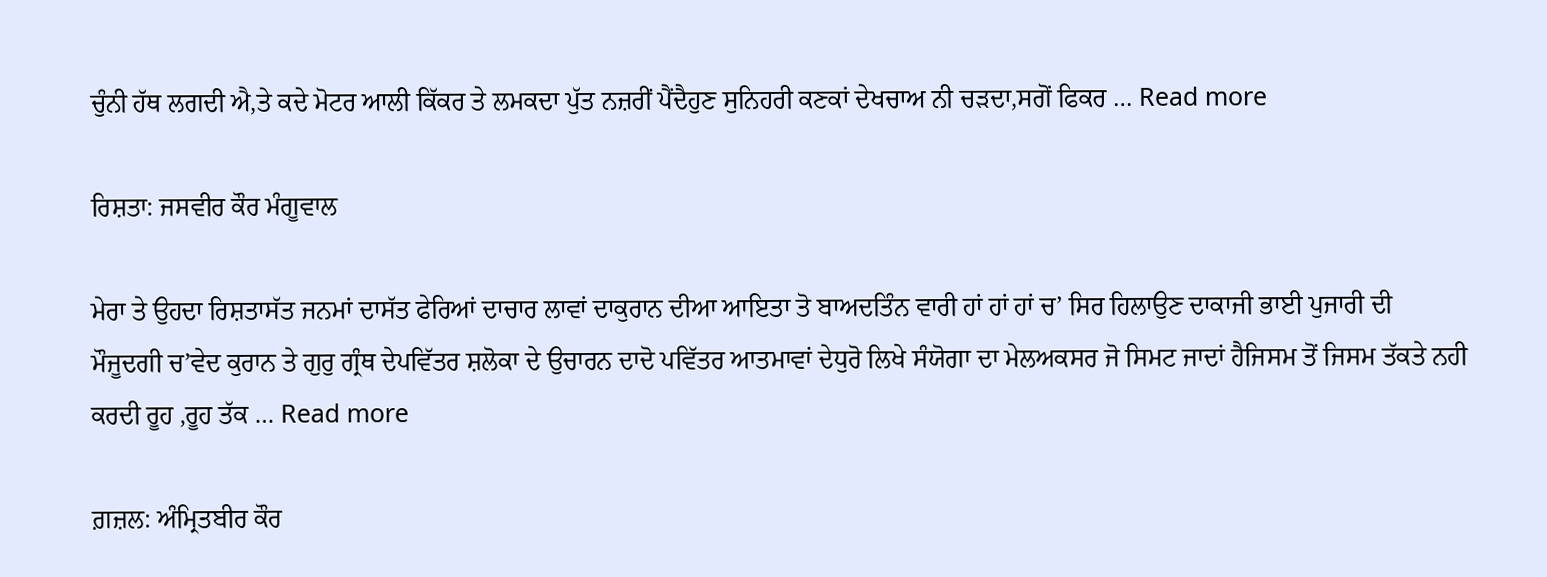ਚੁੰਨੀ ਹੱਥ ਲਗਦੀ ਐ,ਤੇ ਕਦੇ ਮੋਟਰ ਆਲੀ ਕਿੱਕਰ ਤੇ ਲਮਕਦਾ ਪੁੱਤ ਨਜ਼ਰੀਂ ਪੈਂਦੈਹੁਣ ਸੁਨਿਹਰੀ ਕਣਕਾਂ ਦੇਖਚਾਅ ਨੀ ਚੜਦਾ,ਸਗੋਂ ਫਿਕਰ … Read more

ਰਿਸ਼ਤਾ: ਜਸਵੀਰ ਕੌਰ ਮੰਗੂਵਾਲ

ਮੇਰਾ ਤੇ ਉਹਦਾ ਰਿਸ਼ਤਾਸੱਤ ਜਨਮਾਂ ਦਾਸੱਤ ਫੇਰਿਆਂ ਦਾਚਾਰ ਲਾਵਾਂ ਦਾਕੁਰਾਨ ਦੀਆ ਆਇਤਾ ਤੋ ਬਾਅਦਤਿੰਨ ਵਾਰੀ ਹਾਂ ਹਾਂ ਹਾਂ ਚ’ ਸਿਰ ਹਿਲਾਉਣ ਦਾਕਾਜੀ ਭਾਈ ਪੁਜਾਰੀ ਦੀ ਮੌਜੂਦਗੀ ਚ’ਵੇਦ ਕੁਰਾਨ ਤੇ ਗੁਰੁ ਗ੍ਰੰਥ ਦੇਪਵਿੱਤਰ ਸ਼ਲੋਕਾ ਦੇ ਉਚਾਰਨ ਦਾਦੋ ਪਵਿੱਤਰ ਆਤਮਾਵਾਂ ਦੇਧੁਰੋ ਲਿਖੇ ਸੰਯੋਗਾ ਦਾ ਮੇਲਅਕਸਰ ਜੋ ਸਿਮਟ ਜਾਦਾਂ ਹੈਜਿਸਮ ਤੋਂ ਜਿਸਮ ਤੱਕਤੇ ਨਹੀ ਕਰਦੀ ਰੂਹ ,ਰੂਹ ਤੱਕ … Read more

ਗ਼ਜ਼ਲ: ਅੰਮ੍ਰਿਤਬੀਰ ਕੌਰ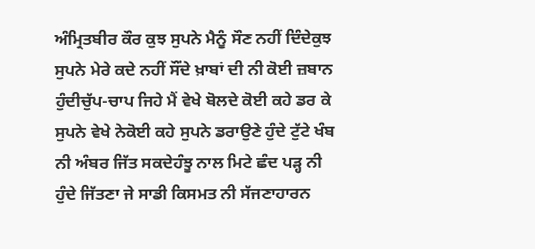ਅੰਮ੍ਰਿਤਬੀਰ ਕੌਰ ਕੁਝ ਸੁਪਨੇ ਮੈਨੂੰ ਸੌਣ ਨਹੀਂ ਦਿੰਦੇਕੁਝ ਸੁਪਨੇ ਮੇਰੇ ਕਦੇ ਨਹੀਂ ਸੌਂਦੇ ਖ਼ਾਬਾਂ ਦੀ ਨੀ ਕੋਈ ਜ਼ਬਾਨ ਹੁੰਦੀਚੁੱਪ-ਚਾਪ ਜਿਹੇ ਮੈਂ ਵੇਖੇ ਬੋਲਦੇ ਕੋਈ ਕਹੇ ਡਰ ਕੇ ਸੁਪਨੇ ਵੇਖੇ ਨੇਕੋਈ ਕਹੇ ਸੁਪਨੇ ਡਰਾਉਣੇ ਹੁੰਦੇ ਟੁੱਟੇ ਖੰਬ ਨੀ ਅੰਬਰ ਜਿੱਤ ਸਕਦੇਹੰਝੂ ਨਾਲ ਮਿਟੇ ਛੰਦ ਪੜ੍ਹ ਨੀ ਹੁੰਦੇ ਜਿੱਤਣਾ ਜੇ ਸਾਡੀ ਕਿਸਮਤ ਨੀ ਸੱਜਣਾਹਾਰਨ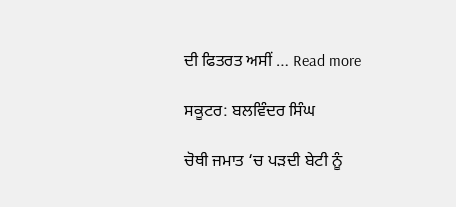ਦੀ ਫਿਤਰਤ ਅਸੀਂ … Read more

ਸਕੂਟਰ: ਬਲਵਿੰਦਰ ਸਿੰਘ

ਚੋਥੀ ਜਮਾਤ ‘ਚ ਪੜਦੀ ਬੇਟੀ ਨੂੰ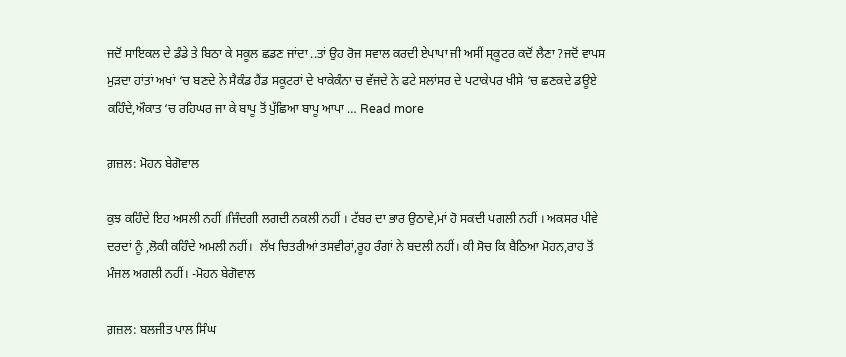ਜਦੋਂ ਸਾਇਕਲ ਦੇ ਡੰਡੇ ਤੇ ਬਿਠਾ ਕੇ ਸਕੂਲ ਛਡਣ ਜਾਂਦਾ ..ਤਾਂ ਉਹ ਰੋਜ ਸਵਾਲ ਕਰਦੀ ਏਪਾਪਾ ਜੀ ਅਸੀਂ ਸ੍ਕੂਟਰ ਕਦੋਂ ਲੈਣਾ ?ਜਦੋਂ ਵਾਪਸ ਮੁੜਦਾ ਹਾਂਤਾਂ ਅਖਾਂ ‘ਚ ਬਣਦੇ ਨੇ ਸੈਕੰਡ ਹੈਂਡ ਸਕੂਟਰਾਂ ਦੇ ਖਾਕੇਕੰਨਾ ਚ ਵੱਜਦੇ ਨੇ ਫਟੇ ਸਲਾਂਸਰ ਦੇ ਪਟਾਕੇਪਰ ਖੀਸੇ ‘ਚ ਛਣਕਦੇ ਡਊਏ ਕਹਿੰਦੇ,ਔਕਾਤ ‘ਚ ਰਹਿਘਰ ਜਾ ਕੇ ਬਾਪੂ ਤੋਂ ਪੁੱਛਿਆ ਬਾਪੂ ਆਪਾ … Read more

ਗ਼ਜ਼ਲ: ਮੋਹਨ ਬੇਗੋਵਾਲ

ਕੁਝ ਕਹਿੰਦੇ ਇਹ ਅਸਲੀ ਨਹੀਂ ।ਜਿੰਦਗੀ ਲਗਦੀ ਨਕਲੀ ਨਹੀਂ । ਟੱਬਰ ਦਾ ਭਾਰ ਉਠਾਵੇ,ਮਾਂ ਹੋ ਸਕਦੀ ਪਗਲੀ ਨਹੀਂ । ਅਕਸਰ ਪੀਵੇ ਦਰਦਾਂ ਨੂੰ ,ਲੋਕੀ ਕਹਿੰਦੇ ਅਮਲੀ ਨਹੀਂ।  ਲੱਖ ਚਿਤਰੀਆਂ ਤਸਵੀਰਾਂ,ਰੂਹ ਰੰਗਾਂ ਨੇ ਬਦਲੀ ਨਹੀਂ। ਕੀ ਸੋਚ ਕਿ ਬੈਠਿਆ ਮੋਹਨ,ਰਾਹ ਤੋਂ ਮੰਜਲ ਅਗਲੀ ਨਹੀਂ। -ਮੋਹਨ ਬੇਗੋਵਾਲ

ਗ਼ਜ਼ਲ: ਬਲਜੀਤ ਪਾਲ ਸਿੰਘ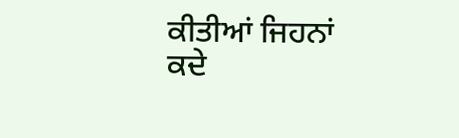ਕੀਤੀਆਂ ਜਿਹਨਾਂ ਕਦੇ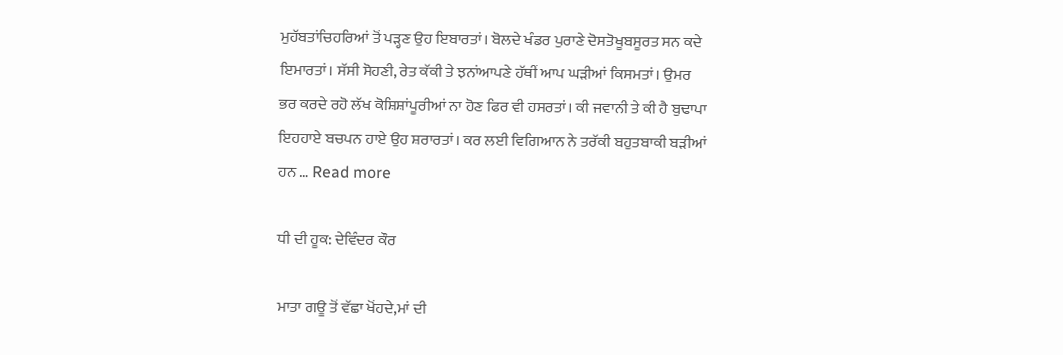ਮੁਹੱਬਤਾਂਚਿਹਰਿਆਂ ਤੋਂ ਪੜ੍ਹਣ ਉਹ ਇਬਾਰਤਾਂ। ਬੋਲਦੇ ਖੰਡਰ ਪੁਰਾਣੇ ਦੋਸਤੋਖੂਬਸੂਰਤ ਸਨ ਕਦੇ ਇਮਾਰਤਾਂ। ਸੱਸੀ ਸੋਹਣੀ, ਰੇਤ ਕੱਕੀ ਤੇ ਝਨਾਂਆਪਣੇ ਹੱਥੀਂ ਆਪ ਘੜੀਆਂ ਕਿਸਮਤਾਂ। ਉਮਰ ਭਰ ਕਰਦੇ ਰਹੋ ਲੱਖ ਕੋਸ਼ਿਸ਼ਾਂਪੂਰੀਆਂ ਨਾ ਹੋਣ ਫਿਰ ਵੀ ਹਸਰਤਾਂ। ਕੀ ਜਵਾਨੀ ਤੇ ਕੀ ਹੈ ਬੁਢਾਪਾ ਇਹਹਾਏ ਬਚਪਨ ਹਾਏ ਉਹ ਸ਼ਰਾਰਤਾਂ। ਕਰ ਲਈ ਵਿਗਿਆਨ ਨੇ ਤਰੱਕੀ ਬਹੁਤਬਾਕੀ ਬੜੀਆਂ ਹਨ … Read more

ਧੀ ਦੀ ਹੂਕ: ਦੇਵਿੰਦਰ ਕੌਰ

ਮਾਤਾ ਗਊ ਤੋਂ ਵੱਛਾ ਖੋਂਹਦੇ,ਮਾਂ ਦੀ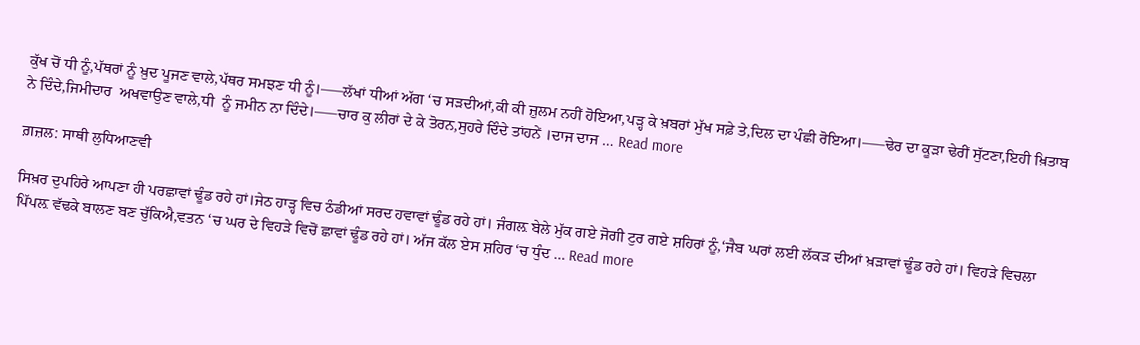ਕੁੱਖ ਚੋਂ ਧੀ ਨੂੰ,ਪੱਥਰਾਂ ਨੂੰ ਖ਼ੁਦ ਪੂਜਣ ਵਾਲੇ,ਪੱਥਰ ਸਮਝਣ ਧੀ ਨੂੰ।—–ਲੱਖਾਂ ਧੀਆਂ ਅੱਗ ‘ਚ ਸੜਦੀਆਂ,ਕੀ ਕੀ ਜ਼ੁਲਮ ਨਹੀਂ ਹੋਇਆ,ਪੜ੍ਹ ਕੇ ਖ਼ਬਰਾਂ ਮੁੱਖ ਸਫ਼ੇ ਤੇ,ਦਿਲ ਦਾ ਪੰਛੀ ਰੋਇਆ।—–ਢੇਰ ਦਾ ਕੂੜਾ ਢੇਰੀਂ ਸੁੱਟਣਾ,ਇਹੀ ਖ਼ਿਤਾਬ ਨੇ ਦਿੰਦੇ,ਜਿਮੀਦਾਰ  ਅਖਵਾਉਣ ਵਾਲੇ,ਧੀ  ਨੂੰ ਜਮੀਨ ਨਾ ਦਿੰਦੇ।—–ਚਾਰ ਕੁ ਲੀਰਾਂ ਦੇ ਕੇ ਤੋਰਨ,ਸੁਹਰੇ ਦਿੰਦੇ ਤਾਂਹਨੇਂ ।ਦਾਜ ਦਾਜ … Read more

ਗ਼ਜ਼ਲ: ਸਾਥੀ ਲੁਧਿਆਣਵੀ

ਸਿਖ਼ਰ ਦੁਪਹਿਰੇ ਆਪਣਾ ਹੀ ਪਰਛਾਵਾਂ ਢੂੰਡ ਰਹੇ ਹਾਂ।ਜੇਠ ਹਾੜ੍ਹ ਵਿਚ ਠੰਡੀਆਂ ਸਰਦ ਹਵਾਵਾਂ ਢੂੰਡ ਰਹੇ ਹਾਂ। ਜੰਗਲ਼ ਬੇਲੇ ਮੁੱਕ ਗਏ ਜੋਗੀ ਟੁਰ ਗਏ ਸ਼ਹਿਰਾਂ ਨੂੰ,‘ਜੈਬ ਘਰਾਂ ਲਈ ਲੱਕੜ ਦੀਆਂ ਖ਼ੜਾਵਾਂ ਢੂੰਡ ਰਹੇ ਹਾਂ। ਵਿਹੜੇ ਵਿਚਲਾ ਪਿੱਪਲ਼ ਵੱਢਕੇ ਬਾਲਣ ਬਣ ਚੁੱਕਿਐ,ਵਤਨ ‘ਚ ਘਰ ਦੇ ਵਿਹੜੇ ਵਿਚੋਂ ਛਾਵਾਂ ਢੂੰਡ ਰਹੇ ਹਾਂ। ਅੱਜ ਕੱਲ ਏਸ ਸ਼ਹਿਰ ‘ਚ ਧੁੰਦ … Read more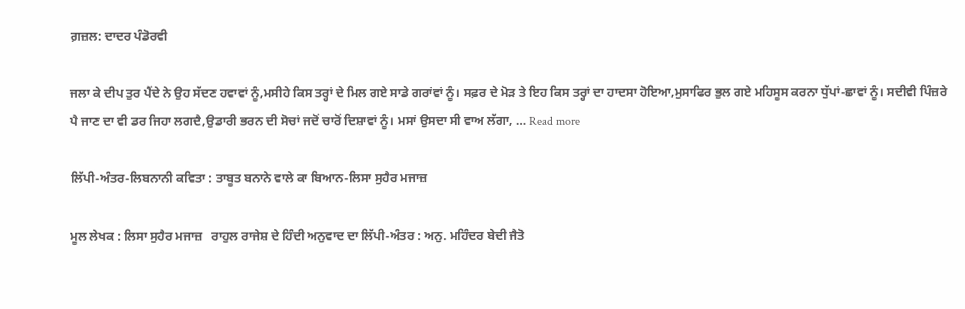ਗ਼ਜ਼ਲ: ਦਾਦਰ ਪੰਡੋਰਵੀ

ਜਲਾ ਕੇ ਦੀਪ ਤੁਰ ਪੈਂਦੇ ਨੇ ਉਹ ਸੱਦਣ ਹਵਾਵਾਂ ਨੂੰ,ਮਸੀਹੇ ਕਿਸ ਤਰ੍ਹਾਂ ਦੇ ਮਿਲ ਗਏ ਸਾਡੇ ਗਰਾਂਵਾਂ ਨੂੰ। ਸਫ਼ਰ ਦੇ ਮੋੜ ਤੇ ਇਹ ਕਿਸ ਤਰ੍ਹਾਂ ਦਾ ਹਾਦਸਾ ਹੋਇਆ,ਮੁਸਾਫਿਰ ਭੁਲ ਗਏ ਮਹਿਸੂਸ ਕਰਨਾ ਧੁੱਪਾਂ-ਛਾਵਾਂ ਨੂੰ। ਸਦੀਵੀ ਪਿੰਜ਼ਰੇ ਪੈ ਜਾਣ ਦਾ ਵੀ ਡਰ ਜਿਹਾ ਲਗਦੈ,ਉਡਾਰੀ ਭਰਨ ਦੀ ਸੋਚਾਂ ਜਦੋਂ ਚਾਰੋਂ ਦਿਸ਼ਾਵਾਂ ਨੂੰ। ਮਸਾਂ ਉਸਦਾ ਸੀ ਵਾਅ ਲੱਗਾ, … Read more

ਲਿੱਪੀ-ਅੰਤਰ-ਲਿਬਨਾਨੀ ਕਵਿਤਾ : ਤਾਬੂਤ ਬਨਾਨੇ ਵਾਲੇ ਕਾ ਬਿਆਨ-ਲਿਸਾ ਸੁਹੈਰ ਮਜਾਜ਼

ਮੂਲ ਲੇਖਕ : ਲਿਸਾ ਸੁਹੈਰ ਮਜਾਜ਼   ਰਾਹੁਲ ਰਾਜੇਸ਼ ਦੇ ਹਿੰਦੀ ਅਨੁਵਾਦ ਦਾ ਲਿੱਪੀ-ਅੰਤਰ : ਅਨੁ. ਮਹਿੰਦਰ ਬੇਦੀ ਜੈਤੋ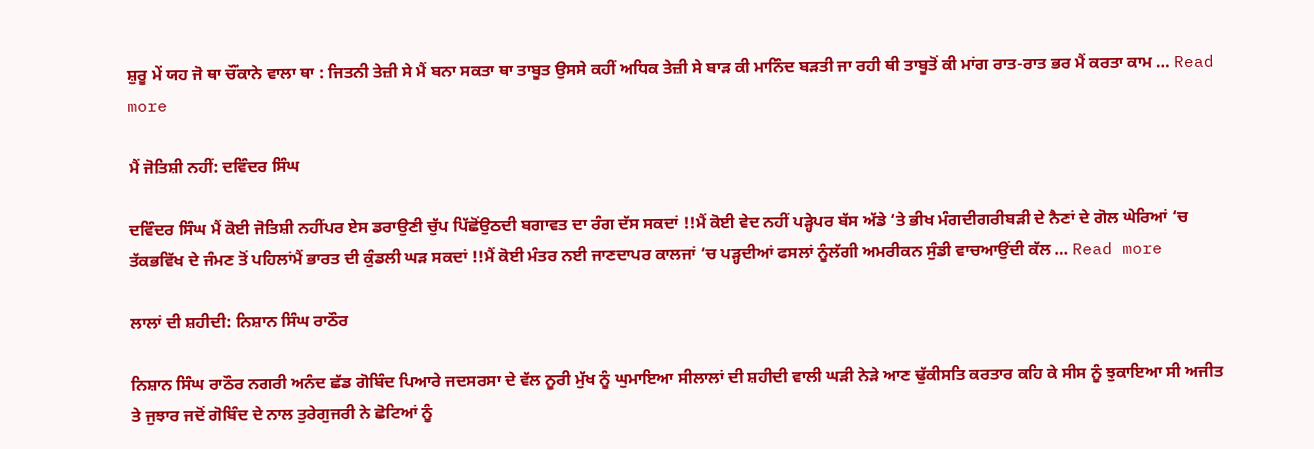ਸ਼ੁਰੂ ਮੇਂ ਯਹ ਜੋ ਥਾ ਚੌਂਕਾਨੇ ਵਾਲਾ ਥਾ : ਜਿਤਨੀ ਤੇਜ਼ੀ ਸੇ ਮੈਂ ਬਨਾ ਸਕਤਾ ਥਾ ਤਾਬੂਤ ਉਸਸੇ ਕਹੀਂ ਅਧਿਕ ਤੇਜ਼ੀ ਸੇ ਬਾੜ ਕੀ ਮਾਨਿੰਦ ਬੜਤੀ ਜਾ ਰਹੀ ਥੀ ਤਾਬੂਤੋਂ ਕੀ ਮਾਂਗ ਰਾਤ-ਰਾਤ ਭਰ ਮੈਂ ਕਰਤਾ ਕਾਮ … Read more

ਮੈਂ ਜੋਤਿਸ਼ੀ ਨਹੀਂ: ਦਵਿੰਦਰ ਸਿੰਘ

ਦਵਿੰਦਰ ਸਿੰਘ ਮੈਂ ਕੋਈ ਜੋਤਿਸ਼ੀ ਨਹੀਂਪਰ ਏਸ ਡਰਾਉਣੀ ਚੁੱਪ ਪਿੱਛੋਂਉਠਦੀ ਬਗਾਵਤ ਦਾ ਰੰਗ ਦੱਸ ਸਕਦਾਂ !!ਮੈਂ ਕੋਈ ਵੇਦ ਨਹੀਂ ਪੜ੍ਹੇਪਰ ਬੱਸ ਅੱਡੇ ‘ਤੇ ਭੀਖ ਮੰਗਦੀਗਰੀਬੜੀ ਦੇ ਨੈਣਾਂ ਦੇ ਗੋਲ ਘੇਰਿਆਂ ‘ਚ ਤੱਕਭਵਿੱਖ ਦੇ ਜੰਮਣ ਤੋਂ ਪਹਿਲਾਂਮੈਂ ਭਾਰਤ ਦੀ ਕੁੰਡਲੀ ਘੜ ਸਕਦਾਂ !!ਮੈਂ ਕੋਈ ਮੰਤਰ ਨਈ ਜਾਣਦਾਪਰ ਕਾਲਜਾਂ ‘ਚ ਪੜ੍ਹਦੀਆਂ ਫਸਲਾਂ ਨੂੰਲੱਗੀ ਅਮਰੀਕਨ ਸੁੰਡੀ ਵਾਚਆਉਂਦੀ ਕੱਲ … Read more

ਲਾਲਾਂ ਦੀ ਸ਼ਹੀਦੀ: ਨਿਸ਼ਾਨ ਸਿੰਘ ਰਾਠੌਰ

ਨਿਸ਼ਾਨ ਸਿੰਘ ਰਾਠੌਰ ਨਗਰੀ ਅਨੰਦ ਛੱਡ ਗੋਬਿੰਦ ਪਿਆਰੇ ਜਦਸਰਸਾ ਦੇ ਵੱਲ ਨੂਰੀ ਮੁੱਖ ਨੂੰ ਘੁਮਾਇਆ ਸੀਲਾਲਾਂ ਦੀ ਸ਼ਹੀਦੀ ਵਾਲੀ ਘੜੀ ਨੇੜੇ ਆਣ ਢੁੱਕੀਸਤਿ ਕਰਤਾਰ ਕਹਿ ਕੇ ਸੀਸ ਨੂੰ ਝੁਕਾਇਆ ਸੀ ਅਜੀਤ ਤੇ ਜੁਝਾਰ ਜਦੋਂ ਗੋਬਿੰਦ ਦੇ ਨਾਲ ਤੁਰੇਗੁਜਰੀ ਨੇ ਛੋਟਿਆਂ ਨੂੰ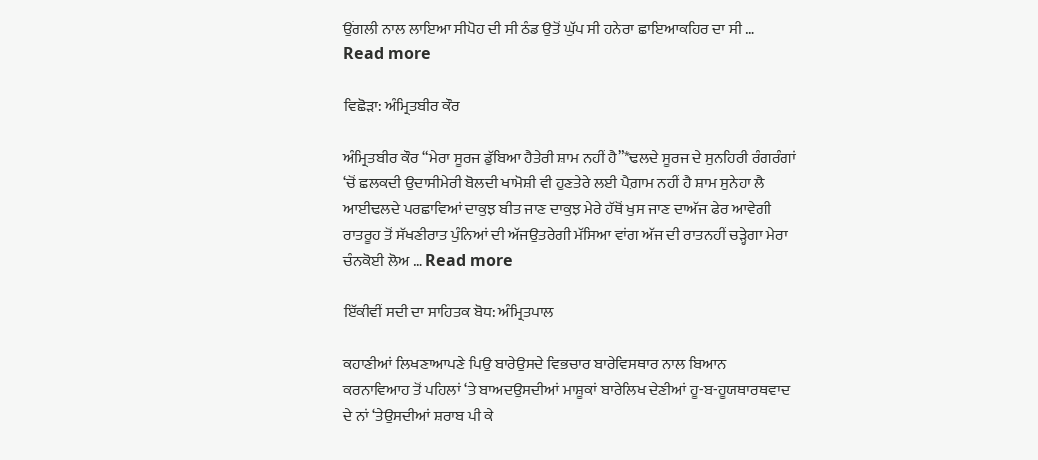ਉਂਗਲੀ ਨਾਲ ਲਾਇਆ ਸੀਪੋਹ ਦੀ ਸੀ ਠੰਡ ਉਤੋਂ ਘੁੱਪ ਸੀ ਹਨੇਰਾ ਛਾਇਆਕਹਿਰ ਦਾ ਸੀ … Read more

ਵਿਛੋੜਾ: ਅੰਮ੍ਰਿਤਬੀਰ ਕੌਰ

ਅੰਮ੍ਰਿਤਬੀਰ ਕੌਰ “ਮੇਰਾ ਸੂਰਜ ਡੁੱਬਿਆ ਹੈਤੇਰੀ ਸ਼ਾਮ ਨਹੀਂ ਹੈ”*ਢਲਦੇ ਸੂਰਜ ਦੇ ਸੁਨਹਿਰੀ ਰੰਗਰੰਗਾਂ ‘ਚੋਂ ਛਲਕਦੀ ਉਦਾਸੀਮੇਰੀ ਬੋਲਦੀ ਖਾਮੋਸ਼ੀ ਵੀ ਹੁਣਤੇਰੇ ਲਈ ਪੈਗ਼ਾਮ ਨਹੀਂ ਹੈ ਸ਼ਾਮ ਸੁਨੇਹਾ ਲੈ ਆਈਢਲਦੇ ਪਰਛਾਵਿਆਂ ਦਾਕੁਝ ਬੀਤ ਜਾਣ ਦਾਕੁਝ ਮੇਰੇ ਹੱਥੋਂ ਖੁਸ ਜਾਣ ਦਾਅੱਜ ਫੇਰ ਆਵੇਗੀ ਰਾਤਰੂਹ ਤੋਂ ਸੱਖਣੀਰਾਤ ਪੁੰਨਿਆਂ ਦੀ ਅੱਜਉਤਰੇਗੀ ਮੱਸਿਆ ਵਾਂਗ ਅੱਜ ਦੀ ਰਾਤਨਹੀਂ ਚੜ੍ਹੇਗਾ ਮੇਰਾ ਚੰਨਕੋਈ ਲੋਅ … Read more

ਇੱਕੀਵੀਂ ਸਦੀ ਦਾ ਸਾਹਿਤਕ ਬੋਧ: ਅੰਮ੍ਰਿਤਪਾਲ

ਕਹਾਣੀਆਂ ਲਿਖਣਾਆਪਣੇ ਪਿਉ ਬਾਰੇਉਸਦੇ ਵਿਭਚਾਰ ਬਾਰੇਵਿਸਥਾਰ ਨਾਲ ਬਿਆਨ ਕਰਨਾਵਿਆਹ ਤੋਂ ਪਹਿਲਾਂ ‘ਤੇ ਬਾਅਦਉਸਦੀਆਂ ਮਾਸ਼ੂਕਾਂ ਬਾਰੇਲਿਖ ਦੇਣੀਆਂ ਹੂ-ਬ-ਹੂਯਥਾਰਥਵਾਦ ਦੇ ਨਾਂ ‘ਤੇਉਸਦੀਆਂ ਸ਼ਰਾਬ ਪੀ ਕੇ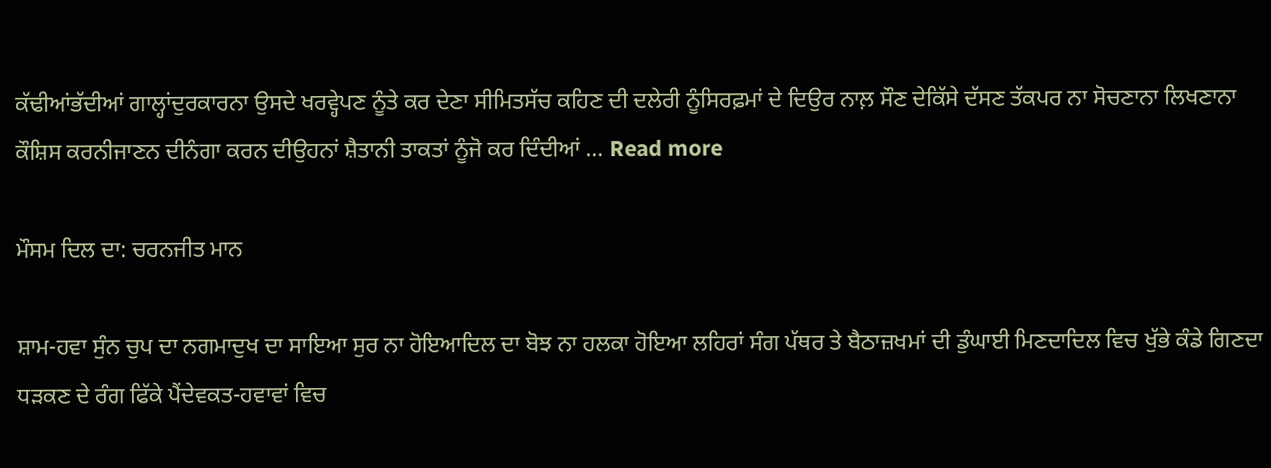ਕੱਢੀਆਂਭੱਦੀਆਂ ਗਾਲ੍ਹਾਂਦੁਰਕਾਰਨਾ ਉਸਦੇ ਖਰਵ੍ਹੇਪਣ ਨੂੰਤੇ ਕਰ ਦੇਣਾ ਸੀਮਿਤਸੱਚ ਕਹਿਣ ਦੀ ਦਲੇਰੀ ਨੂੰਸਿਰਫ਼ਮਾਂ ਦੇ ਦਿਉਰ ਨਾਲ਼ ਸੌਣ ਦੇਕਿੱਸੇ ਦੱਸਣ ਤੱਕਪਰ ਨਾ ਸੋਚਣਾਨਾ ਲਿਖਣਾਨਾ ਕੌਸ਼ਿਸ ਕਰਨੀਜਾਣਨ ਦੀਨੰਗਾ ਕਰਨ ਦੀਉਹਨਾਂ ਸ਼ੈਤਾਨੀ ਤਾਕਤਾਂ ਨੂੰਜੋ ਕਰ ਦਿੰਦੀਆਂ … Read more

ਮੌਸਮ ਦਿਲ ਦਾ: ਚਰਨਜੀਤ ਮਾਨ

ਸ਼ਾਮ-ਹਵਾ ਸੁੰਨ ਚੁਪ ਦਾ ਨਗਮਾਦੁਖ ਦਾ ਸਾਇਆ ਸੁਰ ਨਾ ਹੋਇਆਦਿਲ ਦਾ ਬੋਝ ਨਾ ਹਲਕਾ ਹੋਇਆ ਲਹਿਰਾਂ ਸੰਗ ਪੱਥਰ ਤੇ ਬੈਠਾਜ਼ਖਮਾਂ ਦੀ ਡੁੰਘਾਈ ਮਿਣਦਾਦਿਲ ਵਿਚ ਖੁੱਭੇ ਕੰਡੇ ਗਿਣਦਾ ਧੜਕਣ ਦੇ ਰੰਗ ਫਿੱਕੇ ਪੈਂਦੇਵਕਤ-ਹਵਾਵਾਂ ਵਿਚ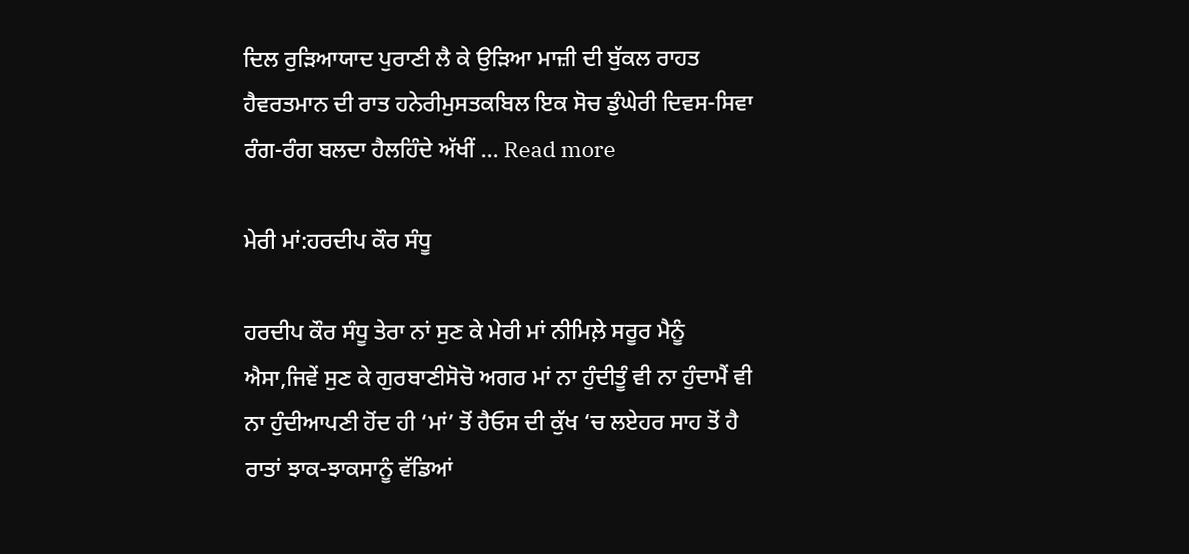ਦਿਲ ਰੁੜਿਆਯਾਦ ਪੁਰਾਣੀ ਲੈ ਕੇ ਉੜਿਆ ਮਾਜ਼ੀ ਦੀ ਬੁੱਕਲ ਰਾਹਤ ਹੈਵਰਤਮਾਨ ਦੀ ਰਾਤ ਹਨੇਰੀਮੁਸਤਕਬਿਲ ਇਕ ਸੋਚ ਡੁੰਘੇਰੀ ਦਿਵਸ-ਸਿਵਾ ਰੰਗ-ਰੰਗ ਬਲਦਾ ਹੈਲਹਿੰਦੇ ਅੱਖੀਂ … Read more

ਮੇਰੀ ਮਾਂ:ਹਰਦੀਪ ਕੌਰ ਸੰਧੂ

ਹਰਦੀਪ ਕੌਰ ਸੰਧੂ ਤੇਰਾ ਨਾਂ ਸੁਣ ਕੇ ਮੇਰੀ ਮਾਂ ਨੀਮਿਲ਼ੇ ਸਰੂਰ ਮੈਨੂੰ ਐਸਾ,ਜਿਵੇਂ ਸੁਣ ਕੇ ਗੁਰਬਾਣੀਸੋਚੋ ਅਗਰ ਮਾਂ ਨਾ ਹੁੰਦੀਤੂੰ ਵੀ ਨਾ ਹੁੰਦਾਮੈਂ ਵੀ ਨਾ ਹੁੰਦੀਆਪਣੀ ਹੋਂਦ ਹੀ ‘ਮਾਂ’ ਤੋਂ ਹੈਓਸ ਦੀ ਕੁੱਖ ‘ਚ ਲਏਹਰ ਸਾਹ ਤੋਂ ਹੈ ਰਾਤਾਂ ਝਾਕ-ਝਾਕਸਾਨੂੰ ਵੱਡਿਆਂ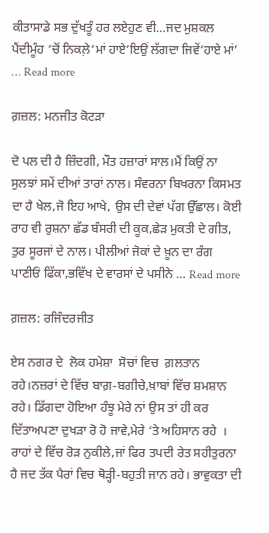ਕੀਤਾਸਾਡੇ ਸਭ ਦੁੱਖਤੂੰ ਹਰ ਲਏਹੁਣ ਵੀ…ਜਦ ਮੁਸ਼ਕਲ ਪੈਂਦੀਮੂੰਹ ‘ਚੋਂ ਨਿਕਲ਼ੇ‘ਮਾਂ ਹਾਏ’ਇਉਂ ਲੱਗਦਾ ਜਿਵੇਂ‘ਹਾਏ ਮਾਂ’ … Read more

ਗ਼ਜ਼ਲ: ਮਨਜੀਤ ਕੋਟੜਾ

ਦੋ ਪਲ ਦੀ ਹੈ ਜ਼ਿੰਦਗੀ, ਮੌਤ ਹਜ਼ਾਰਾਂ ਸਾਲ।ਮੈਂ ਕਿਉਂ ਨਾ ਸੁਲਝਾਂ ਸਮੇਂ ਦੀਆਂ ਤਾਰਾਂ ਨਾਲ। ਸੰਵਰਨਾ ਬਿਖਰਨਾ ਕਿਸਮਤ ਦਾ ਹੈ ਖੇਲ,ਜੋ ਇਹ ਆਖੇ, ਉਸ ਦੀ ਦੇਵਾਂ ਪੱਗ ਉੱਛਾਲ। ਕੋਈ ਰਾਹ ਵੀ ਰੁਸ਼ਨਾ ਛੱਡ ਬੰਸਰੀ ਦੀ ਕੂਕ,ਛੇੜ ਮੁਕਤੀ ਦੇ ਗੀਤ, ਤੁਰ ਸੂਰਜਾਂ ਦੇ ਨਾਲ। ਪੀਲੀਆਂ ਜੋਕਾਂ ਦੇ ਖ਼ੂਨ ਦਾ ਰੰਗ ਪਾਣੀਓਂ ਫਿੱਕਾ,ਭਵਿੱਖ ਦੇ ਵਾਰਸਾਂ ਦੇ ਪਸੀਨੇ … Read more

ਗ਼ਜ਼ਲ: ਰਜਿੰਦਰਜੀਤ

ਏਸ ਨਗਰ ਦੇ  ਲੋਕ ਹਮੇਸ਼ਾ  ਸੋਚਾਂ ਵਿਚ  ਗ਼ਲਤਾਨ  ਰਹੇ।ਨਜ਼ਰਾਂ ਦੇ ਵਿੱਚ ਬਾਗ਼-ਬਗੀਚੇ,ਖ਼ਾਬਾਂ ਵਿੱਚ ਸ਼ਮਸ਼ਾਨ ਰਹੇ। ਡਿੱਗਦਾ ਹੋਇਆ ਹੰਝੂ ਮੇਰੇ ਨਾਂ ਉਸ ਤਾਂ ਹੀ ਕਰ ਦਿੱਤਾਅਪਣਾ ਦੁਖੜਾ ਰੋ ਹੋ ਜਾਵੇ,ਮੇਰੇ ‘ਤੇ ਅਹਿਸਾਨ ਰਹੇ  । ਰਾਹਾਂ ਦੇ ਵਿੱਚ ਰੋੜ ਨੁਕੀਲੇ,ਜਾਂ ਫਿਰ ਤਪਦੀ ਰੇਤ ਸਹੀਤੁਰਨਾ ਹੈ ਜਦ ਤੱਕ ਪੈਰਾਂ ਵਿਚ ਥੋੜ੍ਹੀ-ਬਹੁਤੀ ਜਾਨ ਰਹੇ। ਭਾਵੁਕਤਾ ਦੀ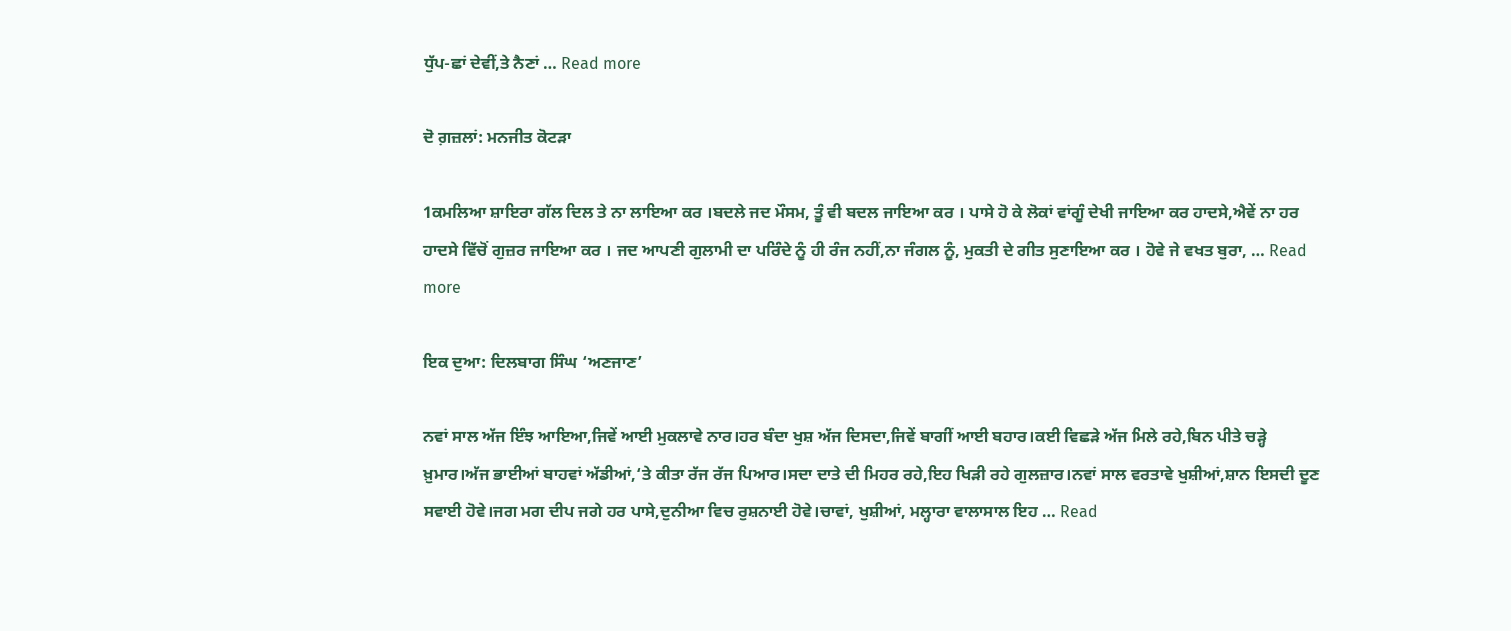ਧੁੱਪ-ਛਾਂ ਦੇਵੀਂ,ਤੇ ਨੈਣਾਂ … Read more

ਦੋ ਗ਼ਜ਼ਲਾਂ: ਮਨਜੀਤ ਕੋਟੜਾ

1ਕਮਲਿਆ ਸ਼ਾਇਰਾ ਗੱਲ ਦਿਲ ਤੇ ਨਾ ਲਾਇਆ ਕਰ ।ਬਦਲੇ ਜਦ ਮੌਸਮ, ਤੂੰ ਵੀ ਬਦਲ ਜਾਇਆ ਕਰ । ਪਾਸੇ ਹੋ ਕੇ ਲੋਕਾਂ ਵਾਂਗੂੰ ਦੇਖੀ ਜਾਇਆ ਕਰ ਹਾਦਸੇ,ਐਵੇਂ ਨਾ ਹਰ ਹਾਦਸੇ ਵਿੱਚੋਂ ਗੁਜ਼ਰ ਜਾਇਆ ਕਰ । ਜਦ ਆਪਣੀ ਗੁਲਾਮੀ ਦਾ ਪਰਿੰਦੇ ਨੂੰ ਹੀ ਰੰਜ ਨਹੀਂ,ਨਾ ਜੰਗਲ ਨੂੰ, ਮੁਕਤੀ ਦੇ ਗੀਤ ਸੁਣਾਇਆ ਕਰ । ਹੋਵੇ ਜੇ ਵਖਤ ਬੁਰਾ, … Read more

ਇਕ ਦੁਆ: ਦਿਲਬਾਗ ਸਿੰਘ ‘ਅਣਜਾਣ’

ਨਵਾਂ ਸਾਲ ਅੱਜ ਇੰਝ ਆਇਆ,ਜਿਵੇਂ ਆਈ ਮੁਕਲਾਵੇ ਨਾਰ।ਹਰ ਬੰਦਾ ਖੁਸ਼ ਅੱਜ ਦਿਸਦਾ,ਜਿਵੇਂ ਬਾਗੀਂ ਆਈ ਬਹਾਰ।ਕਈ ਵਿਛੜੇ ਅੱਜ ਮਿਲੇ ਰਹੇ,ਬਿਨ ਪੀਤੇ ਚੜ੍ਹੇ ਖ਼ੁਮਾਰ।ਅੱਜ ਭਾਈਆਂ ਬਾਹਵਾਂ ਅੱਡੀਆਂ,‘ਤੇ ਕੀਤਾ ਰੱਜ ਰੱਜ ਪਿਆਰ।ਸਦਾ ਦਾਤੇ ਦੀ ਮਿਹਰ ਰਹੇ,ਇਹ ਖਿੜੀ ਰਹੇ ਗੁਲਜ਼ਾਰ।ਨਵਾਂ ਸਾਲ ਵਰਤਾਵੇ ਖੁਸ਼ੀਆਂ,ਸ਼ਾਨ ਇਸਦੀ ਦੂਣ ਸਵਾਈ ਹੋਵੇ।ਜਗ ਮਗ ਦੀਪ ਜਗੇ ਹਰ ਪਾਸੇ,ਦੁਨੀਆ ਵਿਚ ਰੁਸ਼ਨਾਈ ਹੋਵੇ।ਚਾਵਾਂ, ਖੁਸ਼ੀਆਂ, ਮਲ੍ਹਾਰਾ ਵਾਲਾਸਾਲ ਇਹ … Read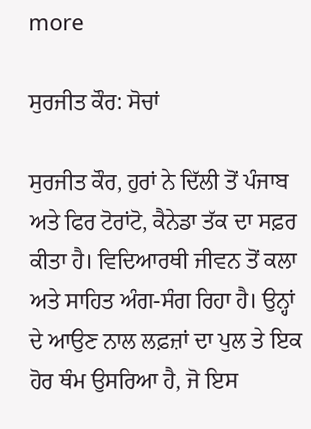more

ਸੁਰਜੀਤ ਕੌਰ: ਸੋਚਾਂ

ਸੁਰਜੀਤ ਕੌਰ, ਹੁਰਾਂ ਨੇ ਦਿੱਲੀ ਤੋਂ ਪੰਜਾਬ ਅਤੇ ਫਿਰ ਟੋਰਾਂਟੋ, ਕੈਨੇਡਾ ਤੱਕ ਦਾ ਸਫ਼ਰ ਕੀਤਾ ਹੈ। ਵਿਦਿਆਰਥੀ ਜੀਵਨ ਤੋਂ ਕਲਾ ਅਤੇ ਸਾਹਿਤ ਅੰਗ-ਸੰਗ ਰਿਹਾ ਹੈ। ਉਨ੍ਹਾਂ ਦੇ ਆਉਣ ਨਾਲ ਲਫ਼ਜ਼ਾਂ ਦਾ ਪੁਲ ਤੇ ਇਕ ਹੋਰ ਥੰਮ ਉਸਰਿਆ ਹੈ, ਜੋ ਇਸ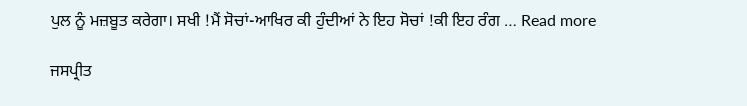ਪੁਲ ਨੂੰ ਮਜ਼ਬੂਤ ਕਰੇਗਾ। ਸਖੀ !ਮੈਂ ਸੋਚਾਂ-ਆਖਿਰ ਕੀ ਹੁੰਦੀਆਂ ਨੇ ਇਹ ਸੋਚਾਂ !ਕੀ ਇਹ ਰੰਗ … Read more

ਜਸਪ੍ਰੀਤ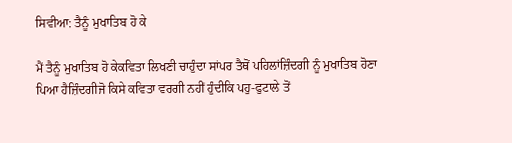ਸਿਵੀਆ: ਤੈਨੂੰ ਮੁਖਾਤਿਬ ਹੋ ਕੇ

ਮੈਂ ਤੈਨੂੰ ਮੁਖਾਤਿਬ ਹੋ ਕੇਕਵਿਤਾ ਲਿਖਣੀ ਚਾਹੁੰਦਾ ਸਾਂਪਰ ਤੈਥੋਂ ਪਹਿਲਾਂਜ਼ਿੰਦਗੀ ਨੂੰ ਮੁਖਾਤਿਬ ਹੋਣਾ ਪਿਆ ਹੈਜ਼ਿੰਦਗੀਜੋ ਕਿਸੇ ਕਵਿਤਾ ਵਰਗੀ ਨਹੀਂ ਹੁੰਦੀਕਿ ਪਹੁ-ਫੁਟਾਲੇ ਤੋਂ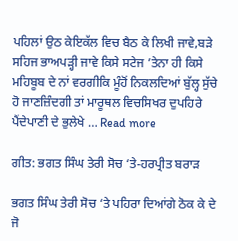ਪਹਿਲਾਂ ਉਠ ਕੇਇਕੱਲ ਵਿਚ ਬੈਠ ਕੇ ਲਿਖੀ ਜਾਵੇ,ਬੜੇ ਸਹਿਜ ਭਾਅਪੜ੍ਹੀ ਜਾਵੇ ਕਿਸੇ ਸਟੇਜ ’ਤੇਨਾ ਹੀ ਕਿਸੇ ਮਹਿਬੂਬ ਦੇ ਨਾਂ ਵਰਗੀਕਿ ਮੂੰਹੋਂ ਨਿਕਲਦਿਆਂ ਬੁੱਲ੍ਹ ਸੁੱਚੇ ਹੋ ਜਾਣਜ਼ਿੰਦਗੀ ਤਾਂ ਮਾਰੂਥਲ ਵਿਚਸਿਖਰ ਦੁਪਹਿਰੇ ਪੈਂਦੇਪਾਣੀ ਦੇ ਭੁਲੇਖੇ … Read more

ਗੀਤ: ਭਗਤ ਸਿੰਘ ਤੇਰੀ ਸੋਚ ‘ਤੇ-ਹਰਪ੍ਰੀਤ ਬਰਾੜ

ਭਗਤ ਸਿੰਘ ਤੇਰੀ ਸੋਚ ‘ਤੇ ਪਹਿਰਾ ਦਿਆਂਗੇ ਠੋਕ ਕੇ ਦੇ ਜੋ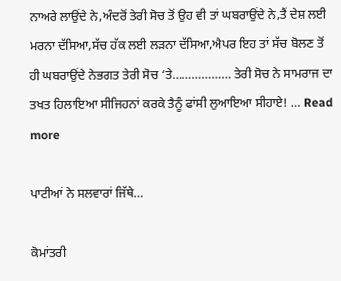ਨਾਅਰੇ ਲਾਉਂਦੇ ਨੇ,ਅੰਦਰੋਂ ਤੇਰੀ ਸੋਚ ਤੋਂ ਉਹ ਵੀ ਤਾਂ ਘਬਰਾਉਂਦੇ ਨੇ,ਤੈਂ ਦੇਸ਼ ਲਈ ਮਰਨਾ ਦੱਸਿਆ,ਸੱਚ ਹੱਕ ਲਈ ਲੜਨਾ ਦੱਸਿਆ,ਐਪਰ ਇਹ ਤਾਂ ਸੱਚ ਬੋਲਣ ਤੋਂ ਹੀ ਘਬਰਾਉਂਦੇ ਨੇਭਗਤ ਤੇਰੀ ਸੋਚ ‘ਤੇ……………… ਤੇਰੀ ਸੋਚ ਨੇ ਸਾਮਰਾਜ ਦਾ ਤਖਤ ਹਿਲਾਇਆ ਸੀਜਿਹਨਾਂ ਕਰਕੇ ਤੈਨੂੰ ਫਾਂਸੀ ਲੁਆਇਆ ਸੀਹਾਏ! … Read more

ਪਾਟੀਆਂ ਨੇ ਸਲਵਾਰਾਂ ਜਿੱਥੇ…

ਕੋਮਾਂਤਰੀ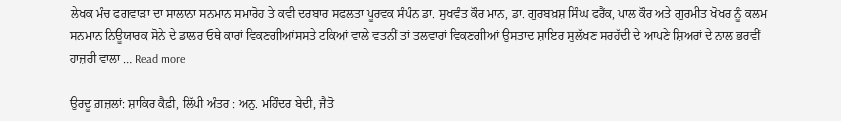ਲੇਖਕ ਮੰਚ ਫਗਵਾੜਾ ਦਾ ਸਾਲਾਨਾ ਸਨਮਾਨ ਸਮਾਰੋਹ ਤੇ ਕਵੀ ਦਰਬਾਰ ਸਫਲਤਾ ਪੂਰਵਕ ਸੰਪੰਨ ਡਾ. ਸੁਖਵੰਤ ਕੌਰ ਮਾਨ, ਡਾ. ਗੁਰਬਖ਼ਸ਼ ਸਿੰਘ ਫਰੈਂਕ, ਪਾਲ ਕੌਰ ਅਤੇ ਗੁਰਮੀਤ ਖੋਖਰ ਨੂੰ ਕਲਮ ਸਨਮਾਨ ਨਿਊਯਾਰਕ ਸੋਨੇ ਦੇ ਡਾਲਰ ਓਥੇ ਕਾਰਾਂ ਵਿਕਣਗੀਆਂਸਸਤੇ ਟਕਿਆਂ ਵਾਲੇ ਵਤਨੀਂ ਤਾਂ ਤਲਵਾਰਾਂ ਵਿਕਣਗੀਆਂ ਉਸਤਾਦ ਸ਼ਾਇਰ ਸੁਲੱਖਣ ਸਰਹੱਦੀ ਦੇ ਆਪਣੇ ਸ਼ਿਅਰਾਂ ਦੇ ਨਾਲ ਭਰਵੀਂ ਹਾਜ਼ਰੀ ਵਾਲਾ … Read more

ਉਰਦੂ ਗ਼ਜ਼ਲਾਂ: ਸ਼ਾਕਿਰ ਕੈਫ਼ੀ, ਲਿੱਪੀ ਅੰਤਰ : ਅਨੁ. ਮਹਿੰਦਰ ਬੇਦੀ, ਜੈਤੋ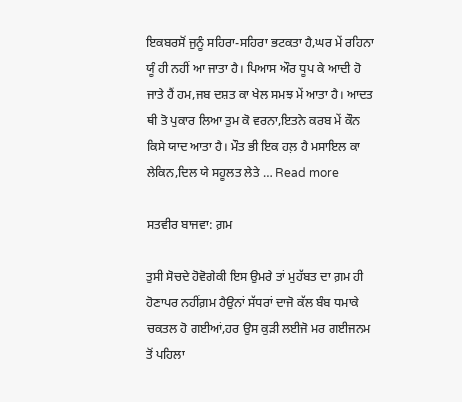ਇਕਬਰਸੋਂ ਜੁਨੂੰ ਸਹਿਰਾ-ਸਹਿਰਾ ਭਟਕਤਾ ਹੈ,ਘਰ ਮੇਂ ਰਹਿਨਾ ਯੂੰ ਹੀ ਨਹੀਂ ਆ ਜਾਤਾ ਹੈ। ਪਿਆਸ ਔਰ ਧੂਪ ਕੇ ਆਦੀ ਹੋ ਜਾਤੇ ਹੈਂ ਹਮ,ਜਬ ਦਸ਼ਤ ਕਾ ਖੇਲ ਸਮਝ ਮੇਂ ਆਤਾ ਹੈ। ਆਦਤ ਥੀ ਤੋ ਪੁਕਾਰ ਲਿਆ ਤੁਮ ਕੋ ਵਰਨਾ,ਇਤਨੇ ਕਰਬ ਮੇਂ ਕੌਨ ਕਿਸੇ ਯਾਦ ਆਤਾ ਹੈ। ਮੌਤ ਭੀ ਇਕ ਹਲ਼ ਹੈ ਮਸਾਇਲ ਕਾ ਲੇਕਿਨ,ਦਿਲ ਯੇ ਸਹੂਲਤ ਲੇਤੇ … Read more

ਸਤਵੀਰ ਬਾਜਵਾ: ਗ਼ਮ

ਤੁਸੀ ਸੋਚਦੇ ਹੋਵੋਗੇਕੀ ਇਸ ਉਮਰੇ ਤਾਂ ਮੁਹੱਬਤ ਦਾ ਗ਼ਮ ਹੀ ਹੋਣਾਪਰ ਨਹੀਂਗ਼ਮ ਹੈਉਨਾਂ ਸੱਧਰਾਂ ਦਾਜੋ ਕੱਲ ਬੰਬ ਧਮਾਕੇ ਚਕਤਲ ਹੋ ਗਈਆਂ,ਹਰ ਉਸ ਕੁੜੀ ਲਈਜੋ ਮਰ ਗਈਜਨਮ ਤੋਂ ਪਹਿਲਾ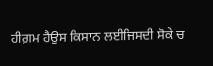ਹੀਗ਼ਮ ਹੈਉਸ ਕਿਸਾਨ ਲਈਜਿਸਦੀ ਸੋਕੇ ਚ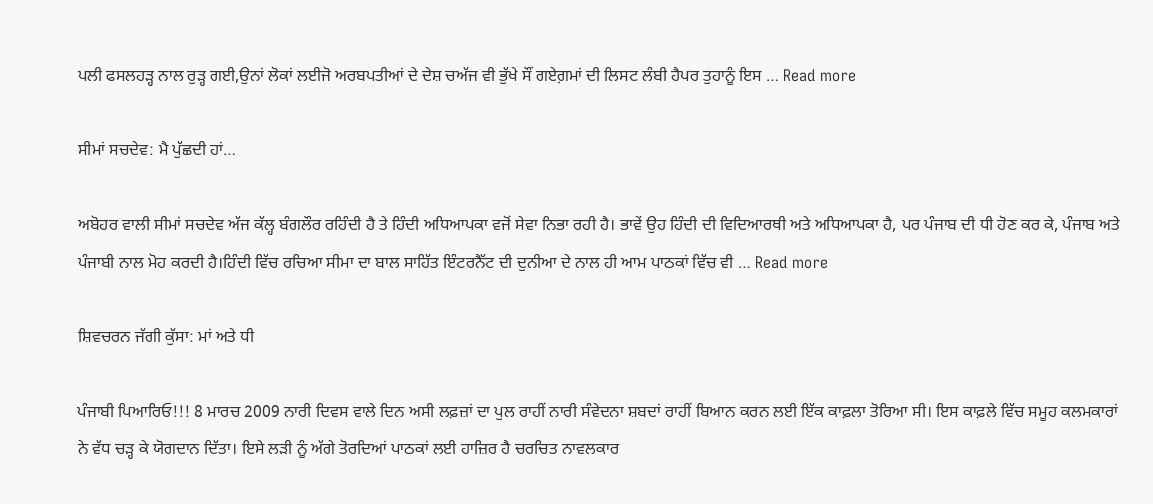ਪਲੀ ਫਸਲਹੜ੍ਹ ਨਾਲ ਰੁੜ੍ਹ ਗਈ,ਉਨਾਂ ਲੋਕਾਂ ਲਈਜੋ ਅਰਬਪਤੀਆਂ ਦੇ ਦੇਸ਼ ਚਅੱਜ ਵੀ ਭੁੱਖੇ ਸੌਂ ਗਏਗ਼ਮਾਂ ਦੀ ਲਿਸਟ ਲੰਬੀ ਹੈਪਰ ਤੁਹਾਨੂੰ ਇਸ … Read more

ਸੀਮਾਂ ਸਚਦੇਵ: ਮੈ ਪੁੱਛਦੀ ਹਾਂ…

ਅਬੋਹਰ ਵਾਲੀ ਸੀਮਾਂ ਸਚਦੇਵ ਅੱਜ ਕੱਲ੍ਹ ਬੰਗਲੌਰ ਰਹਿੰਦੀ ਹੈ ਤੇ ਹਿੰਦੀ ਅਧਿਆਪਕਾ ਵਜੋਂ ਸੇਵਾ ਨਿਭਾ ਰਹੀ ਹੈ। ਭਾਵੇਂ ਉਹ ਹਿੰਦੀ ਦੀ ਵਿਦਿਆਰਥੀ ਅਤੇ ਅਧਿਆਪਕਾ ਹੈ, ਪਰ ਪੰਜਾਬ ਦੀ ਧੀ ਹੋਣ ਕਰ ਕੇ, ਪੰਜਾਬ ਅਤੇ ਪੰਜਾਬੀ ਨਾਲ ਮੋਹ ਕਰਦੀ ਹੈ।ਹਿੰਦੀ ਵਿੱਚ ਰਚਿਆ ਸੀਮਾ ਦਾ ਬਾਲ ਸਾਹਿੱਤ ਇੰਟਰਨੈੱਟ ਦੀ ਦੁਨੀਆ ਦੇ ਨਾਲ ਹੀ ਆਮ ਪਾਠਕਾਂ ਵਿੱਚ ਵੀ … Read more

ਸ਼ਿਵਚਰਨ ਜੱਗੀ ਕੁੱਸਾ: ਮਾਂ ਅਤੇ ਧੀ

ਪੰਜਾਬੀ ਪਿਆਰਿਓ!!! 8 ਮਾਰਚ 2009 ਨਾਰੀ ਦਿਵਸ ਵਾਲੇ ਦਿਨ ਅਸੀ ਲਫ਼ਜ਼ਾਂ ਦਾ ਪੁਲ ਰਾਹੀਂ ਨਾਰੀ ਸੰਵੇਦਨਾ ਸ਼ਬਦਾਂ ਰਾਹੀਂ ਬਿਆਨ ਕਰਨ ਲਈ ਇੱਕ ਕਾਫ਼ਲਾ ਤੋਰਿਆ ਸੀ। ਇਸ ਕਾਫ਼ਲੇ ਵਿੱਚ ਸਮੂਹ ਕਲਮਕਾਰਾਂ ਨੇ ਵੱਧ ਚੜ੍ਹ ਕੇ ਯੋਗਦਾਨ ਦਿੱਤਾ। ਇਸੇ ਲੜੀ ਨੂੰ ਅੱਗੇ ਤੋਰਦਿਆਂ ਪਾਠਕਾਂ ਲਈ ਹਾਜ਼ਿਰ ਹੈ ਚਰਚਿਤ ਨਾਵਲਕਾਰ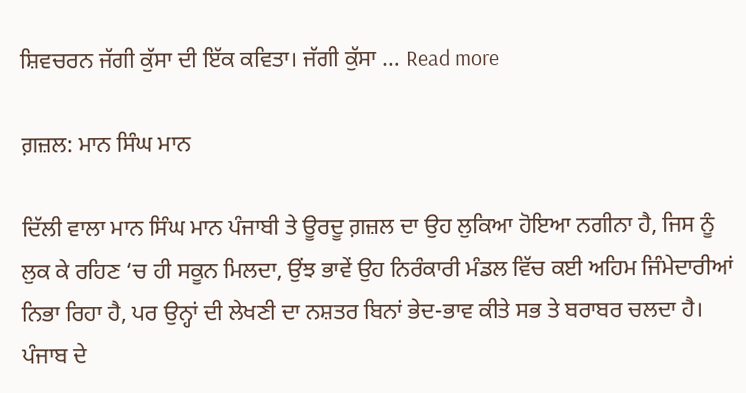ਸ਼ਿਵਚਰਨ ਜੱਗੀ ਕੁੱਸਾ ਦੀ ਇੱਕ ਕਵਿਤਾ। ਜੱਗੀ ਕੁੱਸਾ … Read more

ਗ਼ਜ਼ਲ: ਮਾਨ ਸਿੰਘ ਮਾਨ

ਦਿੱਲੀ ਵਾਲਾ ਮਾਨ ਸਿੰਘ ਮਾਨ ਪੰਜਾਬੀ ਤੇ ਊਰਦੂ ਗ਼ਜ਼ਲ ਦਾ ਉਹ ਲੁਕਿਆ ਹੋਇਆ ਨਗੀਨਾ ਹੈ, ਜਿਸ ਨੂੰ ਲੁਕ ਕੇ ਰਹਿਣ ‘ਚ ਹੀ ਸਕੂਨ ਮਿਲਦਾ, ਉਂਝ ਭਾਵੇਂ ਉਹ ਨਿਰੰਕਾਰੀ ਮੰਡਲ ਵਿੱਚ ਕਈ ਅਹਿਮ ਜਿੰਮੇਦਾਰੀਆਂ ਨਿਭਾ ਰਿਹਾ ਹੈ, ਪਰ ਉਨ੍ਹਾਂ ਦੀ ਲੇਖਣੀ ਦਾ ਨਸ਼ਤਰ ਬਿਨਾਂ ਭੇਦ-ਭਾਵ ਕੀਤੇ ਸਭ ਤੇ ਬਰਾਬਰ ਚਲਦਾ ਹੈ। ਪੰਜਾਬ ਦੇ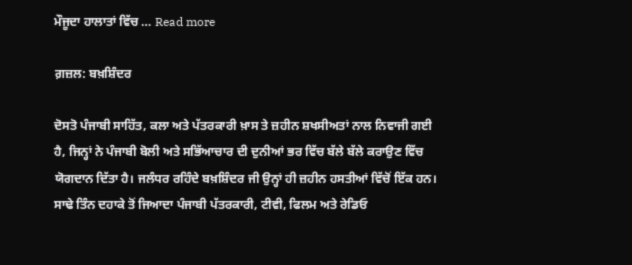ਮੌਜੂਦਾ ਹਾਲਾਤਾਂ ਵਿੱਚ … Read more

ਗ਼ਜ਼ਲ: ਬਖ਼ਸ਼ਿੰਦਰ

ਦੋਸਤੋ ਪੰਜਾਬੀ ਸਾਹਿੱਤ, ਕਲਾ ਅਤੇ ਪੱਤਰਕਾਰੀ ਖ਼ਾਸ ਤੇ ਜ਼ਹੀਨ ਸ਼ਖਸੀਅਤਾਂ ਨਾਲ ਨਿਵਾਜੀ ਗਈ ਹੈ, ਜਿਨ੍ਹਾਂ ਨੇ ਪੰਜਾਬੀ ਬੋਲੀ ਅਤੇ ਸਭਿੱਆਚਾਰ ਦੀ ਦੁਨੀਆਂ ਭਰ ਵਿੱਚ ਬੱਲੇ ਬੱਲੇ ਕਰਾਉਣ ਵਿੱਚ ਯੋਗਦਾਨ ਦਿੱਤਾ ਹੈ। ਜਲੰਧਰ ਰਹਿੰਦੇ ਬਖ਼ਸ਼ਿੰਦਰ ਜੀ ਉਨ੍ਹਾਂ ਹੀ ਜ਼ਹੀਨ ਹਸਤੀਆਂ ਵਿੱਚੋਂ ਇੱਕ ਹਨ। ਸਾਢੇ ਤਿੰਨ ਦਹਾਕੇ ਤੋਂ ਜਿਆਦਾ ਪੰਜਾਬੀ ਪੱਤਰਕਾਰੀ, ਟੀਵੀ, ਫਿਲਮ ਅਤੇ ਰੇਡਿਓ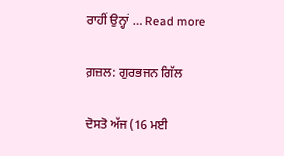ਰਾਹੀਂ ਉਨ੍ਹਾਂ … Read more

ਗ਼ਜ਼ਲ: ਗੁਰਭਜਨ ਗਿੱਲ

ਦੋਸਤੋ ਅੱਜ (16 ਮਈ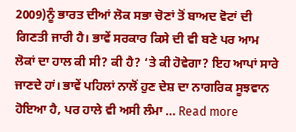2009)ਨੂੰ ਭਾਰਤ ਦੀਆਂ ਲੋਕ ਸਭਾ ਚੋਣਾਂ ਤੋਂ ਬਾਅਦ ਵੋਟਾਂ ਦੀ ਗਿਣਤੀ ਜਾਰੀ ਹੈ। ਭਾਵੇਂ ਸਰਕਾਰ ਕਿਸੇ ਦੀ ਵੀ ਬਣੇ ਪਰ ਆਮ ਲੋਕਾਂ ਦਾ ਹਾਲ ਕੀ ਸੀ? ਕੀ ਹੈ? ‘ਤੇ ਕੀ ਹੋਵੇਗਾ? ਇਹ ਆਪਾਂ ਸਾਰੇ ਜਾਣਦੇ ਹਾਂ। ਭਾਵੇਂ ਪਹਿਲਾਂ ਨਾਲੋਂ ਹੁਣ ਦੇਸ਼ ਦਾ ਨਾਗਰਿਕ ਸੂਝਵਾਨ ਹੋਇਆ ਹੈ, ਪਰ ਹਾਲੇ ਵੀ ਅਸੀ ਲੰਮਾ … Read more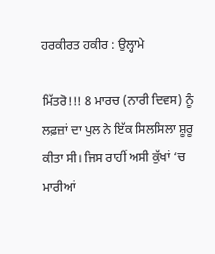ਹਰਕੀਰਤ ਹਕੀਰ : ਉਲ੍ਹਾਮੇ

ਮਿੱਤਰੋ!!! 8 ਮਾਰਚ (ਨਾਰੀ ਦਿਵਸ) ਨੂੰ ਲਫ਼ਜ਼ਾਂ ਦਾ ਪੁਲ ਨੇ ਇੱਕ ਸਿਲਸਿਲਾ ਸ਼ੂਰੂ ਕੀਤਾ ਸੀ। ਜਿਸ ਰਾਹੀਂ ਅਸੀ ਕੁੱਖਾਂ ‘ਚ ਮਾਰੀਆਂ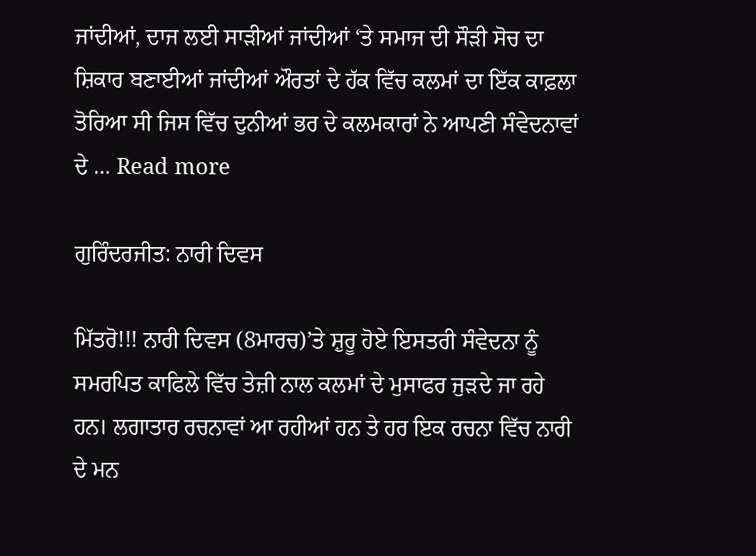ਜਾਂਦੀਆਂ, ਦਾਜ ਲਈ ਸਾੜੀਆਂ ਜਾਂਦੀਆਂ ‘ਤੇ ਸਮਾਜ ਦੀ ਸੌੜੀ ਸੋਚ ਦਾ ਸ਼ਿਕਾਰ ਬਣਾਈਆਂ ਜਾਂਦੀਆਂ ਔਰਤਾਂ ਦੇ ਹੱਕ ਵਿੱਚ ਕਲਮਾਂ ਦਾ ਇੱਕ ਕਾਫ਼ਲਾ ਤੋਰਿਆ ਸੀ ਜਿਸ ਵਿੱਚ ਦੁਨੀਆਂ ਭਰ ਦੇ ਕਲਮਕਾਰਾਂ ਨੇ ਆਪਣੀ ਸੰਵੇਦਨਾਵਾਂ ਦੇ … Read more

ਗੁਰਿੰਦਰਜੀਤ: ਨਾਰੀ ਦਿਵਸ

ਮਿੱਤਰੋ!!! ਨਾਰੀ ਦਿਵਸ (8ਮਾਰਚ)’ਤੇ ਸ਼ੁਰੂ ਹੋਏ ਇਸਤਰੀ ਸੰਵੇਦਨਾ ਨੂੰ ਸਮਰਪਿਤ ਕਾਫਿਲੇ ਵਿੱਚ ਤੇਜ਼ੀ ਨਾਲ ਕਲਮਾਂ ਦੇ ਮੁਸਾਫਰ ਜੁੜਦੇ ਜਾ ਰਹੇ ਹਨ। ਲਗਾਤਾਰ ਰਚਨਾਵਾਂ ਆ ਰਹੀਆਂ ਹਨ ਤੇ ਹਰ ਇਕ ਰਚਨਾ ਵਿੱਚ ਨਾਰੀ ਦੇ ਮਨ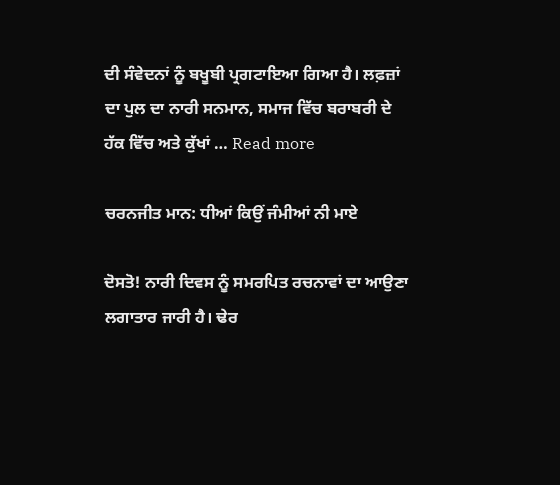ਦੀ ਸੰਵੇਦਨਾਂ ਨੂੰ ਬਖੂਬੀ ਪ੍ਰਗਟਾਇਆ ਗਿਆ ਹੈ। ਲਫ਼ਜ਼ਾਂ ਦਾ ਪੁਲ ਦਾ ਨਾਰੀ ਸਨਮਾਨ, ਸਮਾਜ ਵਿੱਚ ਬਰਾਬਰੀ ਦੇ ਹੱਕ ਵਿੱਚ ਅਤੇ ਕੁੱਖਾਂ … Read more

ਚਰਨਜੀਤ ਮਾਨ: ਧੀਆਂ ਕਿਉਂ ਜੰਮੀਆਂ ਨੀ ਮਾਏ

ਦੋਸਤੋ! ਨਾਰੀ ਦਿਵਸ ਨੂੰ ਸਮਰਪਿਤ ਰਚਨਾਵਾਂ ਦਾ ਆਉਣਾ ਲਗਾਤਾਰ ਜਾਰੀ ਹੈ। ਢੇਰ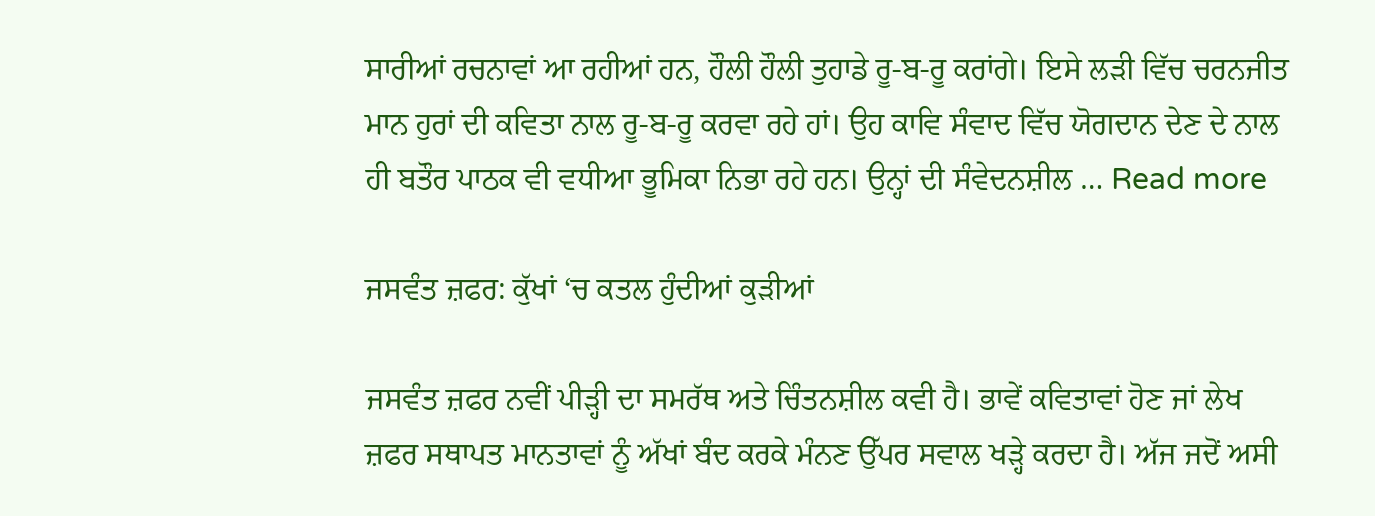ਸਾਰੀਆਂ ਰਚਨਾਵਾਂ ਆ ਰਹੀਆਂ ਹਨ, ਹੌਲੀ ਹੌਲੀ ਤੁਹਾਡੇ ਰੂ-ਬ-ਰੂ ਕਰਾਂਗੇ। ਇਸੇ ਲੜੀ ਵਿੱਚ ਚਰਨਜੀਤ ਮਾਨ ਹੁਰਾਂ ਦੀ ਕਵਿਤਾ ਨਾਲ ਰੂ-ਬ-ਰੂ ਕਰਵਾ ਰਹੇ ਹਾਂ। ਉਹ ਕਾਵਿ ਸੰਵਾਦ ਵਿੱਚ ਯੋਗਦਾਨ ਦੇਣ ਦੇ ਨਾਲ ਹੀ ਬਤੌਰ ਪਾਠਕ ਵੀ ਵਧੀਆ ਭੂਮਿਕਾ ਨਿਭਾ ਰਹੇ ਹਨ। ਉਨ੍ਹਾਂ ਦੀ ਸੰਵੇਦਨਸ਼ੀਲ … Read more

ਜਸਵੰਤ ਜ਼ਫਰ: ਕੁੱਖਾਂ ‘ਚ ਕਤਲ ਹੁੰਦੀਆਂ ਕੁੜੀਆਂ

ਜਸਵੰਤ ਜ਼ਫਰ ਨਵੀਂ ਪੀੜ੍ਹੀ ਦਾ ਸਮਰੱਥ ਅਤੇ ਚਿੰਤਨਸ਼ੀਲ ਕਵੀ ਹੈ। ਭਾਵੇਂ ਕਵਿਤਾਵਾਂ ਹੋਣ ਜਾਂ ਲੇਖ ਜ਼ਫਰ ਸਥਾਪਤ ਮਾਨਤਾਵਾਂ ਨੂੰ ਅੱਖਾਂ ਬੰਦ ਕਰਕੇ ਮੰਨਣ ਉੱਪਰ ਸਵਾਲ ਖੜ੍ਹੇ ਕਰਦਾ ਹੈ। ਅੱਜ ਜਦੋਂ ਅਸੀ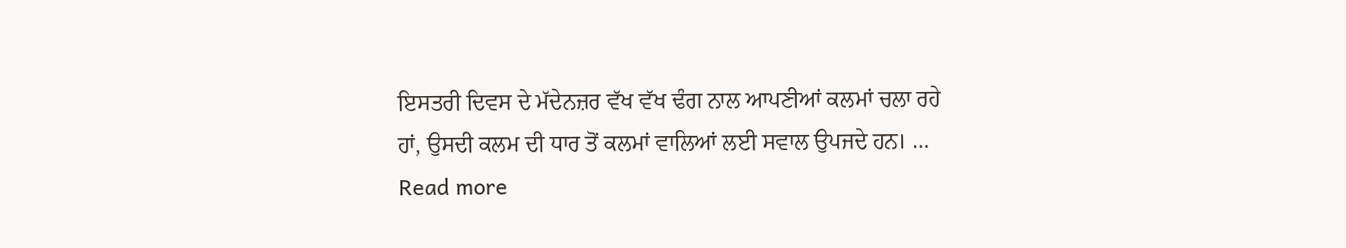ਇਸਤਰੀ ਦਿਵਸ ਦੇ ਮੱਦੇਨਜ਼ਰ ਵੱਖ ਵੱਖ ਢੰਗ ਨਾਲ ਆਪਣੀਆਂ ਕਲਮਾਂ ਚਲਾ ਰਹੇ ਹਾਂ, ਉਸਦੀ ਕਲਮ ਦੀ ਧਾਰ ਤੋਂ ਕਲਮਾਂ ਵਾਲਿਆਂ ਲਈ ਸਵਾਲ ਉਪਜਦੇ ਹਨ। … Read more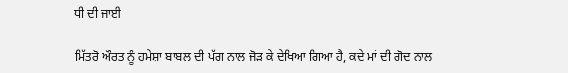ਧੀ ਦੀ ਜਾਈ

ਮਿੱਤਰੋ ਔਰਤ ਨੂੰ ਹਮੇਸ਼ਾ ਬਾਬਲ ਦੀ ਪੱਗ ਨਾਲ ਜੋੜ ਕੇ ਦੇਖਿਆ ਗਿਆ ਹੈ, ਕਦੇ ਮਾਂ ਦੀ ਗੋਦ ਨਾਲ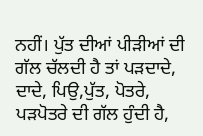ਨਹੀਂ। ਪੁੱਤ ਦੀਆਂ ਪੀੜੀਆਂ ਦੀ ਗੱਲ ਚੱਲਦੀ ਹੈ ਤਾਂ ਪੜਦਾਦੇ, ਦਾਦੇ, ਪਿਉ,ਪੁੱਤ, ਪੋਤਰੇ, ਪੜਪੋਤਰੇ ਦੀ ਗੱਲ ਹੁੰਦੀ ਹੈ,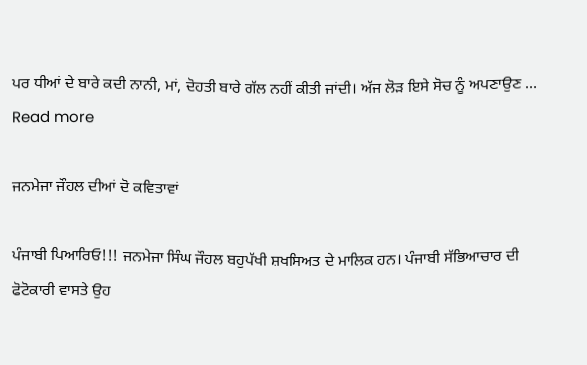ਪਰ ਧੀਆਂ ਦੇ ਬਾਰੇ ਕਦੀ ਨਾਨੀ, ਮਾਂ, ਦੋਹਤੀ ਬਾਰੇ ਗੱਲ ਨਹੀਂ ਕੀਤੀ ਜਾਂਦੀ। ਅੱਜ ਲੋੜ ਇਸੇ ਸੋਚ ਨੂੰ ਅਪਣਾਉਣ … Read more

ਜਨਮੇਜਾ ਜੌਹਲ ਦੀਆਂ ਦੋ ਕਵਿਤਾਵਾਂ

ਪੰਜਾਬੀ ਪਿਆਰਿਓ!!! ਜਨਮੇਜਾ ਸਿੰਘ ਜੌਹਲ ਬਹੁਪੱਖੀ ਸ਼ਖਸਿਅਤ ਦੇ ਮਾਲਿਕ ਹਨ। ਪੰਜਾਬੀ ਸੱਭਿਆਚਾਰ ਦੀ ਫੋਟੋਕਾਰੀ ਵਾਸਤੇ ਉਹ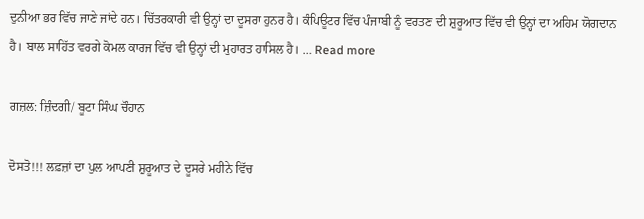ਦੁਨੀਆ ਭਰ ਵਿੱਚ ਜਾਣੇ ਜਾਂਦੇ ਹਨ। ਚਿੱਤਰਕਾਰੀ ਵੀ ਉਨ੍ਹਾਂ ਦਾ ਦੂਸਰਾ ਹੁਨਰ ਹੈ। ਕੰਪਿਊਟਰ ਵਿੱਚ ਪੰਜਾਬੀ ਨੂੰ ਵਰਤਣ ਦੀ ਸ਼ੁਰੂਆਤ ਵਿੱਚ ਵੀ ਉਨ੍ਹਾਂ ਦਾ ਅਹਿਮ ਯੋਗਦਾਨ ਹੈ। ਬਾਲ ਸਾਹਿੱਤ ਵਰਗੇ ਕੋਮਲ ਕਾਰਜ ਵਿੱਚ ਵੀ ਉਨ੍ਹਾਂ ਦੀ ਮੁਹਾਰਤ ਹਾਸਿਲ ਹੈ। … Read more

ਗਜ਼ਲ: ਜ਼ਿੰਦਗੀ/ ਬੂਟਾ ਸਿੰਘ ਚੌਹਾਨ

ਦੋਸਤੋ!!! ਲਫ਼ਜ਼ਾਂ ਦਾ ਪੁਲ ਆਪਣੀ ਸ਼ੁਰੂਆਤ ਦੇ ਦੂਸਰੇ ਮਹੀਨੇ ਵਿੱਚ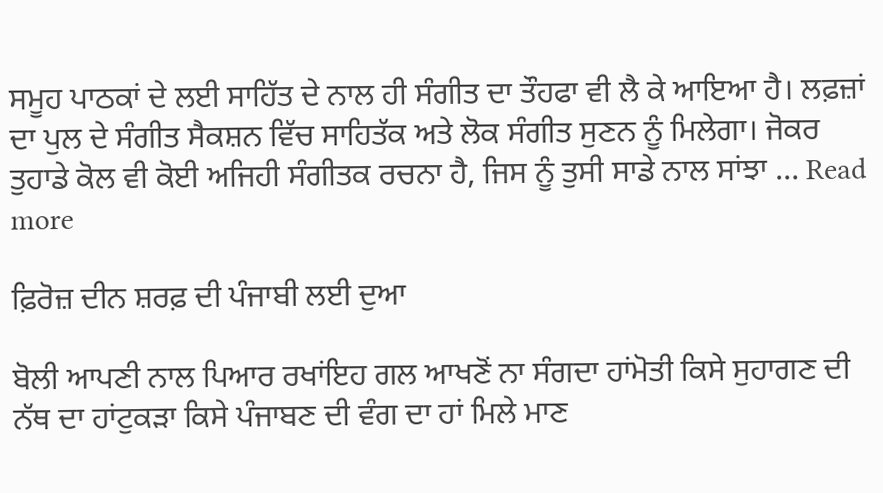ਸਮੂਹ ਪਾਠਕਾਂ ਦੇ ਲਈ ਸਾਹਿੱਤ ਦੇ ਨਾਲ ਹੀ ਸੰਗੀਤ ਦਾ ਤੌਹਫਾ ਵੀ ਲੈ ਕੇ ਆਇਆ ਹੈ। ਲਫ਼ਜ਼ਾਂ ਦਾ ਪੁਲ ਦੇ ਸੰਗੀਤ ਸੈਕਸ਼ਨ ਵਿੱਚ ਸਾਹਿਤੱਕ ਅਤੇ ਲੋਕ ਸੰਗੀਤ ਸੁਣਨ ਨੂੰ ਮਿਲੇਗਾ। ਜੋਕਰ ਤੁਹਾਡੇ ਕੋਲ ਵੀ ਕੋਈ ਅਜਿਹੀ ਸੰਗੀਤਕ ਰਚਨਾ ਹੈ, ਜਿਸ ਨੂੰ ਤੁਸੀ ਸਾਡੇ ਨਾਲ ਸਾਂਝਾ … Read more

ਫ਼ਿਰੋਜ਼ ਦੀਨ ਸ਼ਰਫ਼ ਦੀ ਪੰਜਾਬੀ ਲਈ ਦੁਆ

ਬੋਲੀ ਆਪਣੀ ਨਾਲ ਪਿਆਰ ਰਖਾਂਇਹ ਗਲ ਆਖਣੋਂ ਨਾ ਸੰਗਦਾ ਹਾਂਮੋਤੀ ਕਿਸੇ ਸੁਹਾਗਣ ਦੀ ਨੱਥ ਦਾ ਹਾਂਟੁਕੜਾ ਕਿਸੇ ਪੰਜਾਬਣ ਦੀ ਵੰਗ ਦਾ ਹਾਂ ਮਿਲੇ ਮਾਣ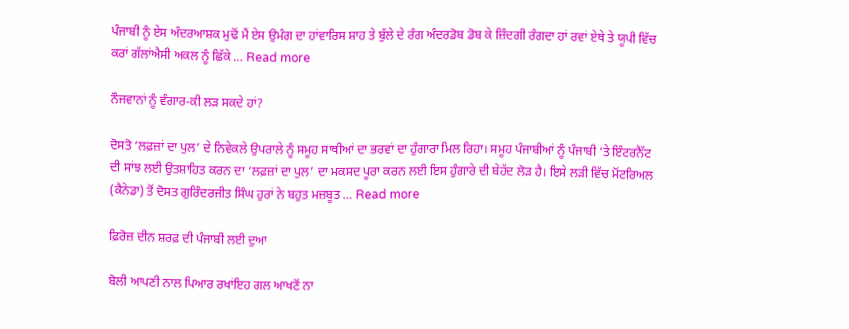ਪੰਜਾਬੀ ਨੂੰ ਏਸ ਅੰਦਰਆਸ਼ਕ ਮੁਢੋਂ ਮੈਂ ਏਸ ਉਮੰਗ ਦਾ ਹਾਂਵਾਰਿਸ ਸ਼ਾਹ ਤੇ ਬੁੱਲੇ ਦੇ ਰੰਗ ਅੰਦਰਡੋਬ ਡੋਬ ਕੇ ਜ਼ਿੰਦਗੀ ਰੰਗਦਾ ਹਾਂ ਰਵਾਂ ਏਥੇ ਤੇ ਯੂਪੀ ਵਿੱਚ ਕਰਾਂ ਗੱਲਾਂਐਸੀ ਅਕਲ ਨੂੰ ਛਿੱਕੇ … Read more

ਨੌਜਵਾਨਾਂ ਨੂੰ ਵੰਗਾਰ-ਕੀ ਲੜ ਸਕਦੇ ਹਾਂ?

ਦੋਸਤੋ ‘ਲਫ਼ਜ਼ਾਂ ਦਾ ਪੁਲ’ ਦੇ ਨਿਵੇਕਲੇ ਉਪਰਾਲੇ ਨੂੰ ਸਮੂਹ ਸਾਥੀਆਂ ਦਾ ਭਰਵਾਂ ਦਾ ਹੁੰਗਾਰਾ ਮਿਲ ਰਿਹਾ। ਸਮੂਹ ਪੰਜਾਬੀਆਂ ਨੂੰ ਪੰਜਾਬੀ ‘ਤੇ ਇੰਟਰਨੈੱਟ ਦੀ ਸਾਂਝ ਲਈ ਉਤਸ਼ਾਹਿਤ ਕਰਨ ਦਾ ‘ਲਫ਼ਜ਼ਾਂ ਦਾ ਪੁਲ’ ਦਾ ਮਕਸਦ ਪੂਰਾ ਕਰਨ ਲਈ ਇਸ ਹੁੰਗਾਰੇ ਦੀ ਬੇਹੱਦ ਲੋੜ ਹੈ। ਇਸੇ ਲੜੀ ਵਿੱਚ ਮੋਂਟਰਿਅਲ (ਕੈਨੇਡਾ) ਤੋਂ ਦੋਸਤ ਗੁਰਿੰਦਰਜੀਤ ਸਿੰਘ ਹੁਰਾਂ ਨੇ ਬਹੁਤ ਮਜ਼ਬੂਤ … Read more

ਫ਼ਿਰੋਜ਼ ਦੀਨ ਸ਼ਰਫ਼ ਦੀ ਪੰਜਾਬੀ ਲਈ ਦੁਆ

ਬੋਲੀ ਆਪਣੀ ਨਾਲ ਪਿਆਰ ਰਖਾਂਇਹ ਗਲ ਆਖਣੋਂ ਨਾ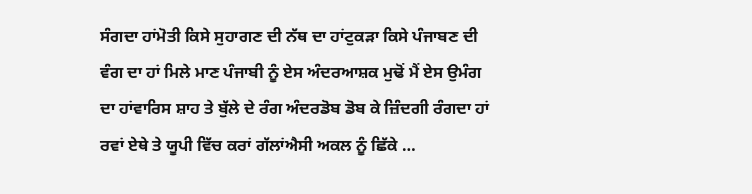ਸੰਗਦਾ ਹਾਂਮੋਤੀ ਕਿਸੇ ਸੁਹਾਗਣ ਦੀ ਨੱਥ ਦਾ ਹਾਂਟੁਕੜਾ ਕਿਸੇ ਪੰਜਾਬਣ ਦੀ ਵੰਗ ਦਾ ਹਾਂ ਮਿਲੇ ਮਾਣ ਪੰਜਾਬੀ ਨੂੰ ਏਸ ਅੰਦਰਆਸ਼ਕ ਮੁਢੋਂ ਮੈਂ ਏਸ ਉਮੰਗ ਦਾ ਹਾਂਵਾਰਿਸ ਸ਼ਾਹ ਤੇ ਬੁੱਲੇ ਦੇ ਰੰਗ ਅੰਦਰਡੋਬ ਡੋਬ ਕੇ ਜ਼ਿੰਦਗੀ ਰੰਗਦਾ ਹਾਂ ਰਵਾਂ ਏਥੇ ਤੇ ਯੂਪੀ ਵਿੱਚ ਕਰਾਂ ਗੱਲਾਂਐਸੀ ਅਕਲ ਨੂੰ ਛਿੱਕੇ …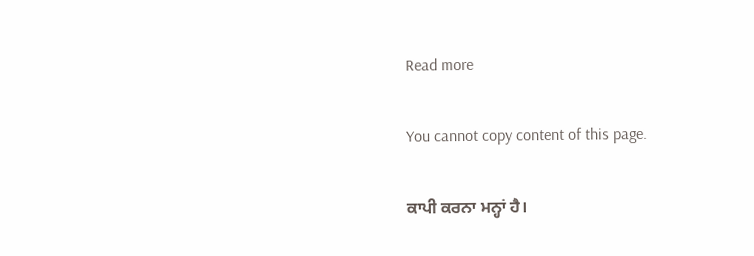Read more

You cannot copy content of this page.

ਕਾਪੀ ਕਰਨਾ ਮਨ੍ਹਾਂ ਹੈ।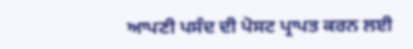ਆਪਣੀ ਪਸੰਦ ਦੀ ਪੋਸਟ ਪ੍ਰਾਪਤ ਕਰਨ ਲਈ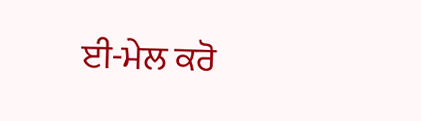ਈ-ਮੇਲ ਕਰੋ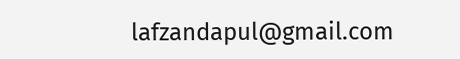lafzandapul@gmail.com